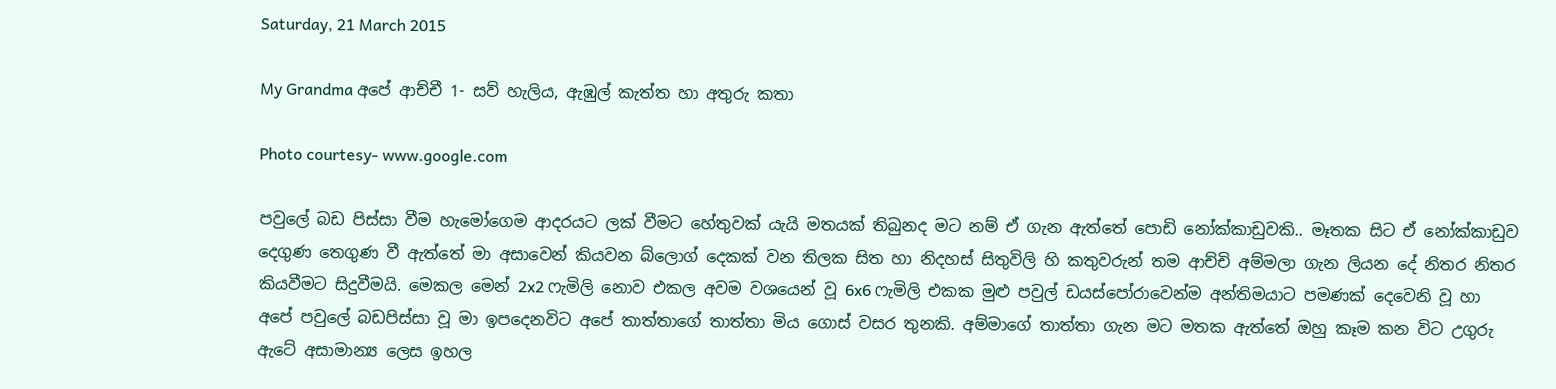Saturday, 21 March 2015

My Grandma අපේ ආච්චී 1- සව් හැලිය, ඇඹුල් කැත්ත හා අතුරු කතා

Photo courtesy- www.google.com

පවුලේ බඩ පිස්සා වීම හැමෝගෙම ආදරයට ලක් වීමට හේතුවක් යැයි මතයක් තිබුනද මට නම් ඒ ගැන ඇත්තේ පොඩි නෝක්කාඩුවකි.. මෑතක සිට ඒ නෝක්කාඩුව දෙගුණ තෙගුණ වී ඇත්තේ මා අසාවෙන් කියවන බ්ලොග් දෙකක් වන තිලක සිත හා නිදහස් සිතුවිලි හි කතුවරුන් තම ආච්චි අම්මලා ගැන ලියන දේ නිතර නිතර කියවීමට සිදුවීමයි. මෙකල මෙන් 2x2 ෆැමිලි නොව එකල අවම වශයෙන් වූ 6x6 ෆැමිලි එකක මුළු පවුල් ඩයස්පෝරාවෙන්ම අන්තිමයාට පමණක් දෙවෙනි වූ හා අපේ පවුලේ බඩපිස්සා වූ මා ඉපදෙනවිට අපේ තාත්තාගේ තාත්තා මිය ගොස් වසර තුනකි. අම්මාගේ තාත්තා ගැන මට මතක ඇත්තේ ඔහු කෑම කන විට උගුරු ඇටේ අසාමාන්‍ය ලෙස ඉහල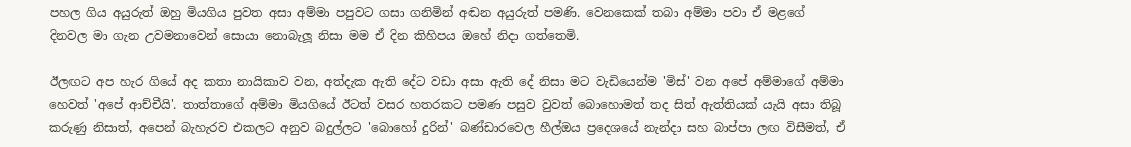පහල ගිය අයුරුත් ඔහු මියගිය පුවත අසා අම්මා පපුවට ගසා ගනිමින් අඬන අයුරුත් පමණි. වෙනකෙක් තබා අම්මා පවා ඒ මළගේ දිනවල මා ගැන උවමනාවෙන් සොයා නොබැලූ නිසා මම ඒ දින කිහිපය ඔහේ නිදා ගත්තෙමි.

ඊලඟට අප හැර ගියේ අද කතා නායිකාව වන, අත්දැක ඇති දේට වඩා අසා ඇති දේ නිසා මට වැඩියෙන්ම 'මිස්' වන අපේ අම්මාගේ අම්මා හෙවත් 'අපේ ආච්චීයි'. තාත්තාගේ අම්මා මියගියේ ඊටත් වසර හතරකට පමණ පසුව වුවත් බොහොමත් තද සිත් ඇත්තියක් යැයි අසා තිබූ කරුණු නිසාත්, අපෙන් බැහැරව එකලට අනුව බදුල්ලට 'බොහෝ දුරින්' බණ්ඩාරවෙල හීල්ඔය ප්‍රදෙශයේ නැන්දා සහ බාප්පා ලඟ විසීමත්, ඒ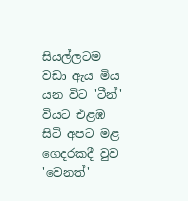සියල්ලටම වඩා ඇය මිය යන විට 'ටීන්' වියට එළඹ සිටි අපට මළ ගෙදරකදී වුව 'වෙනත්'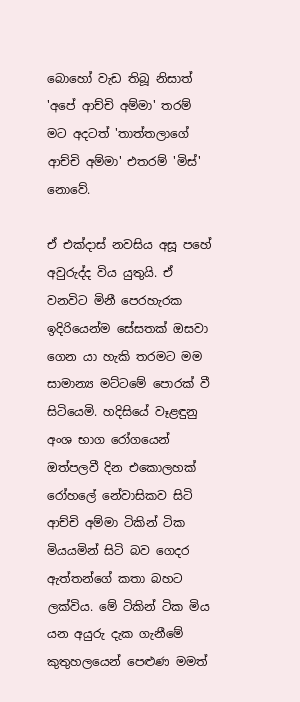බොහෝ වැඩ තිබූ නිසාත් 'අපේ ආච්චි අම්මා' තරම් මට අදටත් 'තාත්තලාගේ ආච්චි අම්මා' එතරම් 'මිස්' නොවේ.

ඒ එක්දාස් නවසිය අසූ පහේ අවුරුද්ද විය යුතුයි. ඒ වනවිට මිනී පෙරහැරක ඉදිරියෙන්ම සේසතක් ඔසවා ගෙන යා හැකි තරමට මම සාමාන්‍ය මට්ටමේ පොරක් වී සිටියෙමි. හදිසියේ වෑළඳුනු අංශ භාග රෝගයෙන් ඔත්පලවී දින එකොලහක් රෝහලේ නේවාසිකව සිටි ආච්චි අම්මා ටිකින් ටික මියයමින් සිටි බව ගෙදර ඇත්තන්ගේ කතා බහට ලක්විය. මේ ටිකින් ටික මිය යන අයුරු දැක ගැනීමේ කුතුහලයෙන් පෙළුණ මමත්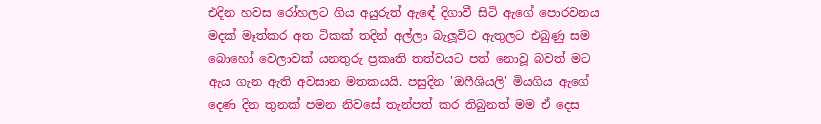එදින හවස රෝහලට ගිය අයුරුත් ඇඳේ දිගාවී සිටි ඇගේ පොරවනය මදක් මෑත්කර අත ටිකක් තදින් අල්ලා බැලූවිට ඇතුලට එබුණු සම බොහෝ වෙලාවක් යනතුරු ප්‍රකෘති තත්වයට පත් නොවූ බවත් මට ඇය ගැන ඇති අවසාන මතකයයි. පසුදින 'ඔෆීශියලි' මියගිය ඇගේ දෙණ දින තුනක් පමන නිවසේ තැන්පත් කර තිබුනත් මම ඒ දෙස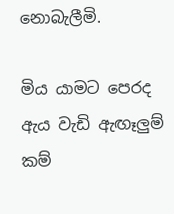නොබැලීමි.

මිය යාමට පෙරද ඇය වැඩි ඇඟෑලුම් කම්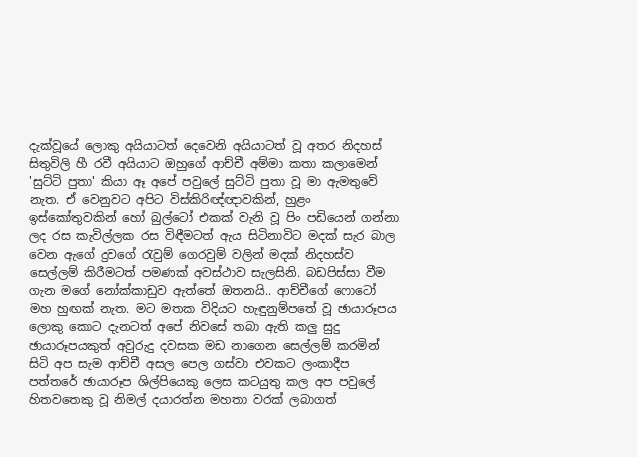දැක්වූයේ ලොකු අයියාටත් දෙවෙනි අයියාටත් වූ අතර නිදහස් සිතුවිලි හී රවී අයියාට ඔහුගේ ආච්චී අම්මා කතා කලාමෙන් 'සුට්ටි පුතා' කියා ඈ අපේ පවුලේ සුට්ටි පුතා වූ මා ඇමතුවේ නැත. ඒ වෙනුවට අපිට විස්කිරිඥ්ඥාවකින්, හුළං ඉස්කෝතුවකින් හෝ බුල්ටෝ එකක් වැනි වූ පිං පඩියෙන් ගන්නා ලද රස කැවිල්ලක රස විඳීමටත් ඇය සිටිනාවිට මදක් සැර බාල වෙන ඇගේ දුවගේ රැවුම් ගෙරවුම් වලින් මදක් නිදහස්ව සෙල්ලම් කිරීමටත් පමණක් අවස්ථාව සැලසිනි. බඩපිස්සා වීම ගැන මගේ නෝක්කාඩුව ඇත්තේ ඔතනයි.. ආච්චීගේ ෆොටෝ මහ හුඟක් නැත. මට මතක විදියට හැඳුනුම්පතේ වූ ඡායාරූපය ලොකු කොට දැනටත් අපේ නිවසේ තබා ඇති කලු සුදු ඡායාරූපයකුත් අවුරුදු දවසක මඩ නාගෙන සෙල්ලම් කරමින් සිටි අප සැම ආච්චී අසල පෙල ගස්වා එවකට ලංකාදීප පත්තරේ ඡායාරූප ශිල්පියෙකු ලෙස කටයුතු කල අප පවුලේ හිතවතෙකු වූ නිමල් දයාරත්න මහතා වරක් ලබාගත්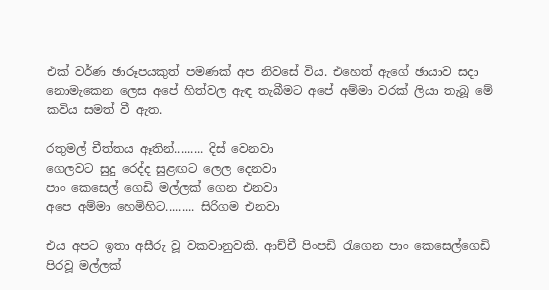එක් වර්ණ ඡාරූපයකුත් පමණක් අප නිවසේ විය. එහෙත් ඇගේ ඡායාව සදා නොමැකෙන ලෙස අපේ හිත්වල ඇඳ තැබීමට අපේ අම්මා වරක් ලියා තැබූ මේ කවිය සමත් වී ඇත.

රතුමල් චීත්තය ඈතින්......... දිස් වෙනවා
ගෙලවට සුදු රෙද්ද සුළඟට ලෙල දෙනවා
පාං කෙසෙල් ගෙඩි මල්ලක් ගෙන එනවා
අපෙ අම්මා හෙමිහිට......... සිරිගම එනවා

එය අපට ඉතා අසීරු වූ වකවානුවකි. ආච්චී පිංපඩි රැගෙන පාං කෙසෙල්ගෙඩි පිරවූ මල්ලක්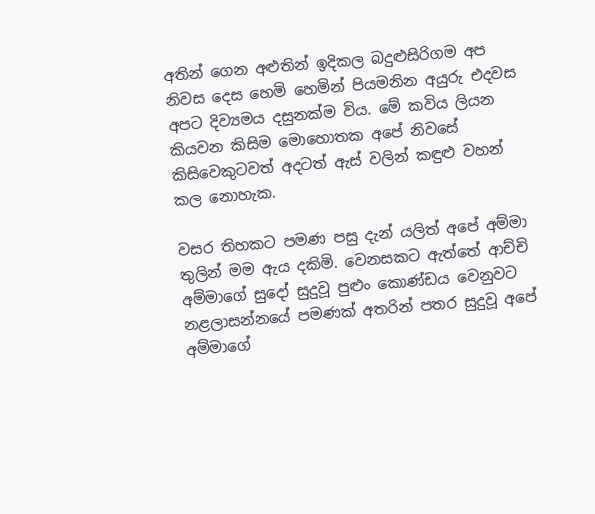අතින් ගෙන අළුතින් ඉදිකල බදුළුසිරිගම අප නිවස දෙස හෙමි හෙමින් පියමනින අයුරු එදවස අපට දිව්‍යමය දසුනක්ම විය. මේ කවිය ලියන කියවන කිසිම මොහොතක අපේ නිවසේ කිසිවෙකුටවත් අදටත් ඇස් වලින් කඳුළු වහන් කල නොහැක.

වසර තිහකට පමණ පසු දැන් යලිත් අපේ අම්මා තුලින් මම ඇය දකිමි. වෙනසකට ඇත්තේ ආච්චි අම්මාගේ සුදෝ සුදුවූ පුළුං කොණ්ඩය වෙනුවට නළලාසන්නයේ පමණක් අතරින් පතර සුදුවූ අපේ අම්මාගේ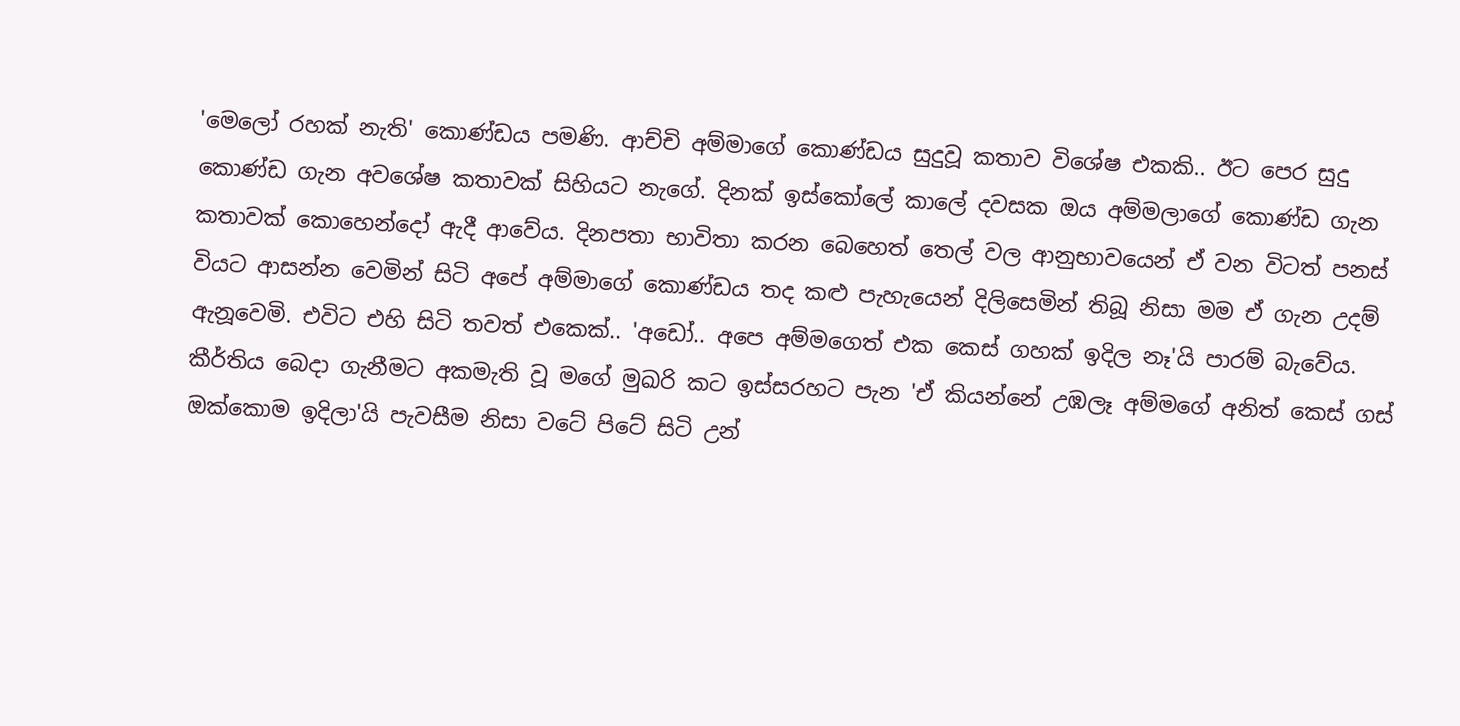'මෙලෝ රහක් නැති' කොණ්ඩය පමණි. ආච්චි අම්මාගේ කොණ්ඩය සුදුවූ කතාව විශේෂ එකකි.. ඊට පෙර සුදු කොණ්ඩ ගැන අවශේෂ කතාවක් සිහියට නැගේ. දිනක් ඉස්කෝලේ කාලේ දවසක ඔය අම්මලාගේ කොණ්ඩ ගැන කතාවක් කොහෙන්දෝ ඇදී ආවේය. දිනපතා භාවිතා කරන බෙහෙත් තෙල් වල ආනුභාවයෙන් ඒ වන විටත් පනස් වියට ආසන්න වෙමින් සිටි අපේ අම්මාගේ කොණ්ඩය තද කළු පැහැයෙන් දිලිසෙමින් තිබූ නිසා මම ඒ ගැන උදම් ඇනූවෙමි. එවිට එහි සිටි තවත් එකෙක්.. 'අඩෝ.. අපෙ අම්මගෙත් එක කෙස් ගහක් ඉදිල නෑ'යි පාරම් බැවේය. කීර්තිය බෙදා ගැනීමට අකමැති වූ මගේ මුඛරි කට ඉස්සරහට පැන 'ඒ කියන්නේ උඹලෑ අම්මගේ අනිත් කෙස් ගස් ඔක්කොම ඉදිලා'යි පැවසීම නිසා වටේ පිටේ සිටි උන්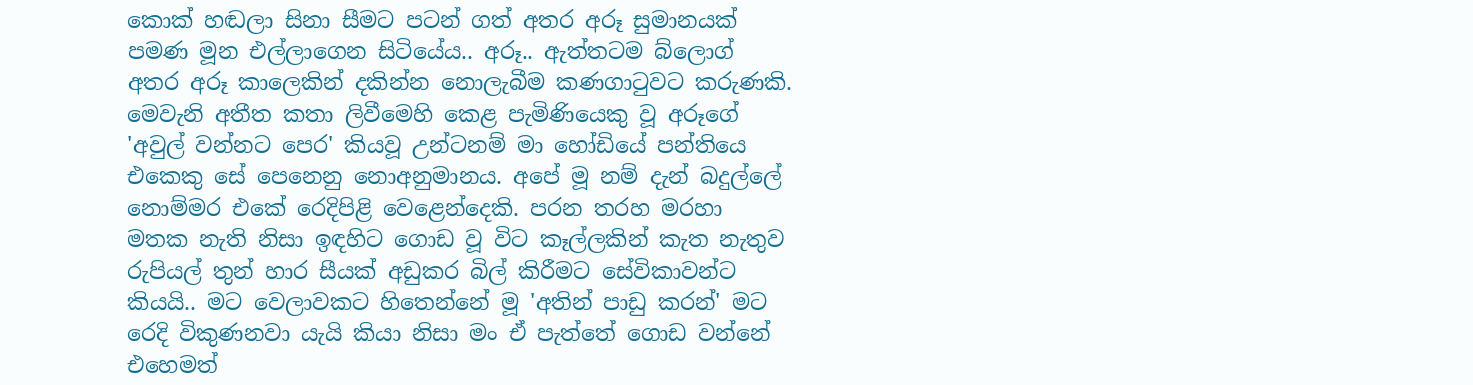කොක් හඬලා සිනා සීමට පටන් ගත් අතර අරූ සුමානයක් පමණ මූන එල්ලාගෙන සිටියේය.. අරූ.. ඇත්තටම බ්ලොග් අතර අරූ කාලෙකින් දකින්න නොලැබීම කණගාටුවට කරුණකි. මෙවැනි අතීත කතා ලිවීමෙහි කෙළ පැමිණියෙකු වූ අරූගේ 'අවුල් වන්නට පෙර' කියවූ උන්ටනම් මා හෝඩියේ පන්තියෙ එකෙකු සේ පෙනෙනු නොඅනුමානය. අපේ මූ නම් දැන් බදුල්ලේ නොම්මර එකේ රෙදිපිළි වෙළෙන්දෙකි. පරන තරහ මරහා මතක නැති නිසා ඉඳහිට ගොඩ වූ විට කෑල්ලකින් කැත නැතුව රුපියල් තුන් හාර සීයක් අඩුකර බිල් කිරීමට සේවිකාවන්ට කියයි.. මට වෙලාවකට හිතෙන්නේ මූ 'අතින් පාඩු කරන්' මට රෙදි විකුණනවා යැයි කියා නිසා මං ඒ පැත්තේ ගොඩ වන්නේ එහෙමත්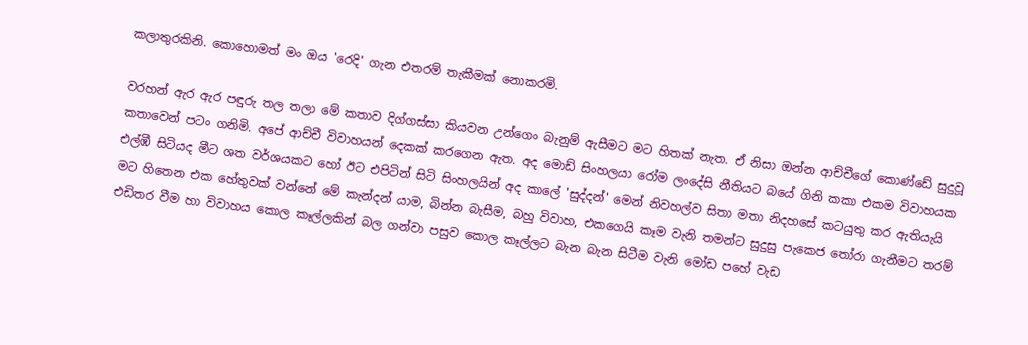කලාතුරකිනි. කොහොමත් මං ඔය 'රෙදි' ගැන එතරම් තැකීමක් නොකරමි.

වරහන් ඇර ඇර පඳුරු තල තලා මේ කතාව දිග්ගස්සා කියවන උන්ගෙං බැනුම් ඇසීමට මට හිතක් නැත. ඒ නිසා ඔන්න ආච්චීගේ කොණ්ඩේ සුදුවූ කතාවෙන් පටං ගනිමි. අපේ ආච්චී විවාහයන් දෙකක් කරගෙන ඇත. අද මොඩ් සිංහලයා රෝම ලංදේසි නීතියට බයේ ගිනි කකා එකම විවාහයක එල්ඹී සිටියද මීට ශත වර්ශයකට හෝ ඊට එපිටින් සිටි සිංහලයින් අද කාලේ 'සුද්දන්' මෙන් නිවහල්ව සිතා මතා නිදහසේ කටයුතු කර ඇතියැයි මට හිතෙන එක හේතුවක් වන්නේ මේ කැන්දන් යාම, බින්න බැසීම, බහු විවාහ, එකගෙයි කෑම වැනි තමන්ට සුදුසු පැකෙජ තෝරා ගැනීමට තරම් එඩිතර වීම හා විවාහය කොල කෑල්ලකින් බල ගන්වා පසුව කොල කෑල්ලට බැන බැන සිටීම වැනි මෝඩ පහේ වැඩ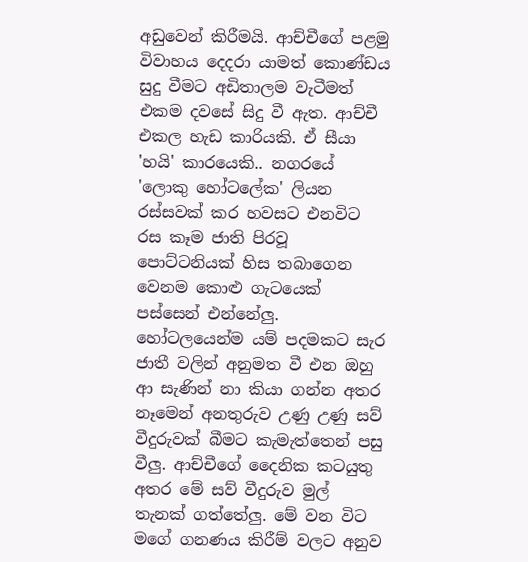අඩුවෙන් කිරීමයි. ආච්චීගේ පළමු විවාහය දෙදරා යාමත් කොණ්ඩය සුදු වීමට අඩිතාලම වැටීමත් එකම දවසේ සිදු වී ඇත. ආච්චී එකල හැඩ කාරියකි. ඒ සීයා 'හයි' කාරයෙකි.. නගරයේ 'ලොකු හෝටලේක' ලියන රස්සවක් කර හවසට එනවිට රස කෑම ජාති පිරවූ පොට්ටනියක් හිස තබාගෙන වෙනම කොළු ගැටයෙක් පස්සෙන් එන්නේලු. හෝටලයෙන්ම යම් පදමකට සැර ජාතී වලින් අනුමත වී එන ඔහු ආ සැණින් නා කියා ගන්න අතර නෑමෙන් අනතුරුව උණු උණු සව් වීදුරුවක් බීමට කැමැත්තෙන් පසු වීලු. ආච්චීගේ දෛනික කටයුතු අතර මේ සව් වීදුරුව මුල් තැනක් ගත්තේලු. මේ වන විට මගේ ගනණය කිරීම් වලට අනුව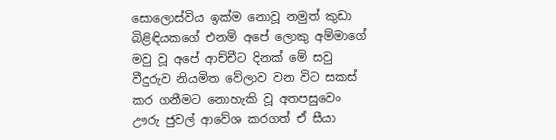සොලොස්විය ඉක්ම නොවූ නමුත් කුඩා බිළිඳියකගේ එනම් අපේ ලොකු අම්මාගේ මවු වූ අපේ ආච්චීට දිනක් මේ සවු වීදුරුව නියමිත වේලාව වන විට සකස් කර ගනීමට නොහැකි වූ අතපසුවෙං ඌරු ජුවල් ආවේශ කරගත් ඒ සීයා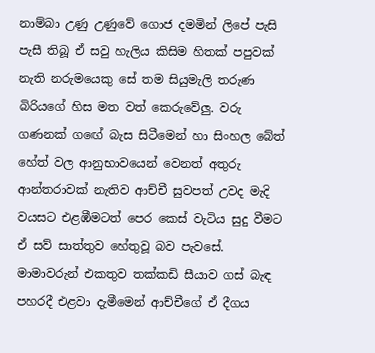නාම්බා උණු උණුවේ ගොජ දමමින් ලිපේ පැසි පැසී තිබූ ඒ සවු හැලිය කිසිම හිතක් පපුවක් නැති නරුමයෙකු සේ තම සියුමැලි තරුණ බිරියගේ හිස මත වත් කෙරුවේලු. වරු ගණනක් ගඟේ බැස සිටීමෙන් හා සිංහල බේත් හේත් වල ආනුභාවයෙන් වෙනත් අතුරු ආන්තරාවක් නැතිව ආච්චී සුවපත් උවද මැදි වයසට එළඹීමටත් පෙර කෙස් වැටිය සුදු වීමට ඒ සව් සාත්තුව හේතුවූ බව පැවසේ. මාමාවරුන් එකතුව තක්කඩි සීයාව ගස් බැඳ පහරදී එළවා දැමීමෙන් ආච්චීගේ ඒ දීගය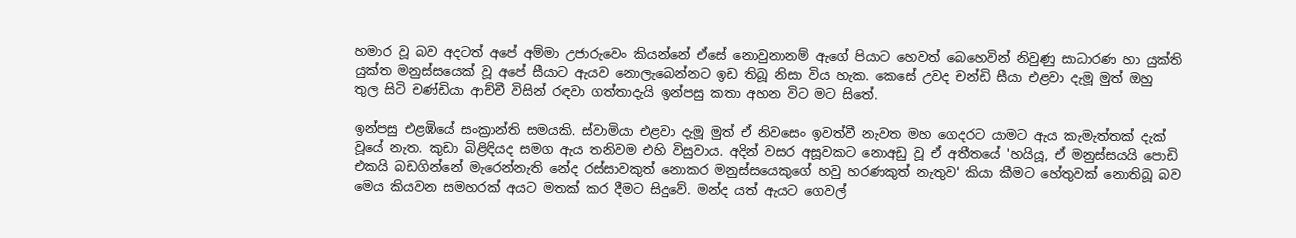හමාර වූ බව අදටත් අපේ අම්මා උජාරුවෙං කියන්නේ ඒසේ නොවුනානම් ඇගේ පියාට හෙවත් බෙහෙවින් නිවුණු සාධාරණ හා යුක්ති යුක්ත මනුස්සයෙක් වූ අපේ සීයාට ඇයව නොලැබෙන්නට ඉඩ තිබූ නිසා විය හැක. කෙසේ උවද චන්ඩි සීයා එළවා දැමූ මුත් ඔහු තුල සිටි චණ්ඩියා ආච්චී විසින් රඳවා ගත්තාදැයි ඉන්පසු කතා අහන විට මට සිතේ.

ඉන්පසු එළඹියේ සංක්‍රාන්ති සමයකි. ස්වාමියා එළවා දැමූ මුත් ඒ නිවසෙං ඉවත්වී නැවත මහ ගෙදරට යාමට ඇය කැමැත්තක් දැක් වූයේ නැත. කුඩා බිළිඳියද සමග ඇය තනිවම එහි විසුවාය. අදින් වසර අසූවකට නොඅඩු වූ ඒ අතීතයේ 'හයියූ, ඒ මනුස්සයයි පොඩි එකයි බඩගින්නේ මැරෙන්නැති නේද රස්සාවකුත් නොකර මනුස්සයෙකුගේ හවු හරණකුත් නැතුව' කියා කීමට හේතුවක් නොතිබූ බව මෙය කියවන සමහරක් අයට මතක් කර දීමට සිදුවේ. මන්ද යත් ඇයට ගෙවල්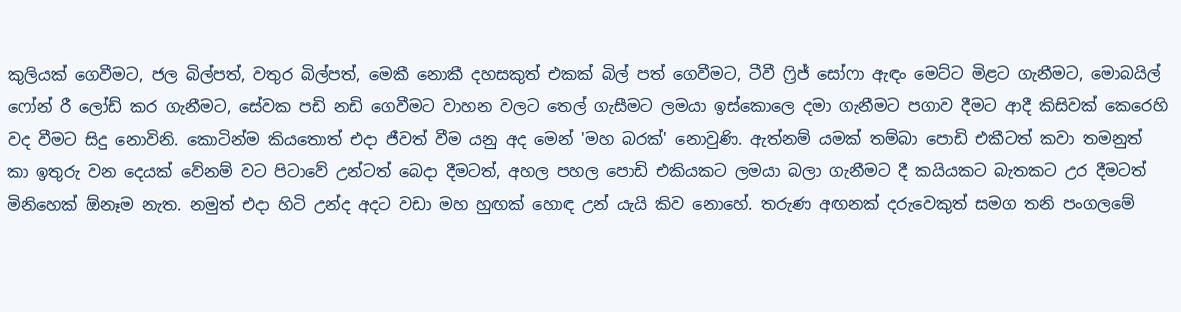කුලියක් ගෙවීමට, ජල බිල්පත්, වතුර බිල්පත්, මෙකී නොකී දහසකුත් එකක් බිල් පත් ගෙවීමට, ටීවී ෆ්‍රිජ් සෝෆා ඇඳං මෙට්ට මිළට ගැනීමට, මොබයිල් ෆෝන් රී ලෝඩ් කර ගැනීමට, සේවක පඩි නඩි ගෙවීමට වාහන වලට තෙල් ගැසීමට ලම‍යා ඉස්කොලෙ දමා ගැනීමට පගාව දීමට ආදී කිසිවක් කෙරෙහි වද වීමට සිදු නොවිනි. කොටින්ම කියතොත් එදා ජීවත් වීම යනු අද මෙන් 'මහ බරක්' නොවුණි. ඇත්නම් යමක් තම්බා පොඩි එකීටත් කවා තමනුත් කා ඉතුරු වන දෙයක් වේනම් වට පිටාවේ උන්ටත් බෙදා දීමටත්, අහල පහල පොඩි එකියකට ලමයා බලා ගැනීමට දී කයියකට බැතකට උර දීමටත් මිනිහෙක් ඕනෑම නැත. නමුත් එදා හිටි උන්ද අදට වඩා මහ හුඟක් හොඳ උන් යැයි කිව නොහේ. තරුණ අඟනක් දරුවෙකුත් සමග තනි පංගලමේ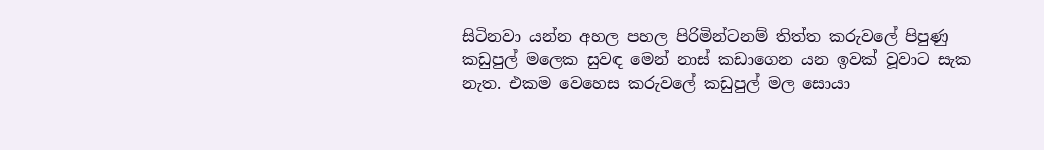සිටිනවා යන්න අහල පහල පිරිමින්ටනම් තිත්ත කරුවලේ පිපුණු කඩුපුල් මලෙක සුවඳ මෙන් නාස් කඩාගෙන යන ඉවක් වූවාට සැක නැත. එකම වෙහෙස කරුවලේ කඩුපුල් මල සොයා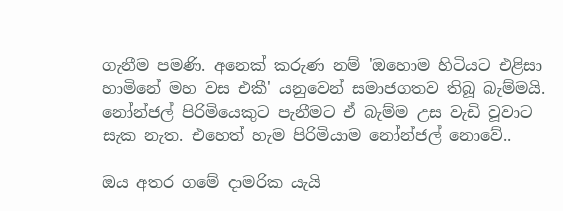ගැනීම පමණි. අනෙක් කරුණ නම් 'ඔහොම හිටියට එළිසා හාමිනේ මහ වස එකී' යනුවෙන් සමාජගතව තිබූ බැම්මයි. නෝන්ජල් පිරිමියෙකුට පැනීමට ඒ බැම්ම උස වැඩි වූවාට සැක නැත. එහෙත් හැම පිරිමියාම නෝන්ජල් නොවේ..

ඔය අතර ගමේ දාමරික යැයි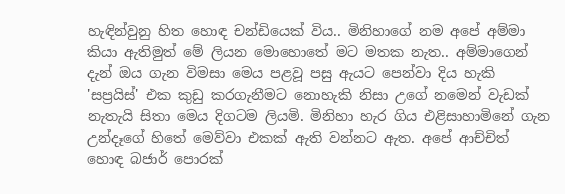හැඳින්වුනු හිත හොඳ චන්ඩියෙක් විය.. මිනිහාගේ නම අපේ අම්මා කියා ඇතිමුත් මේ ලියන මොහොතේ මට මතක නැත.. අම්මාගෙන් දැන් ඔය ගැන විමසා මෙය පළවූ පසු ඇයට පෙන්වා දිය හැකි 'සප්‍රයිස්' එක කුඩු කරගැනීමට නොහැකි නිසා උගේ නමෙන් වැඩක් නැතැයි සිතා මෙය දිගටම ලියමි. මිනිහා හැර ගිය එළිසාහාමිනේ ගැන උන්දෑගේ හිතේ මෙව්වා එකක් ඇති වන්නට ඇත. අපේ ආච්චිත් හොඳ බජාර් පොරක්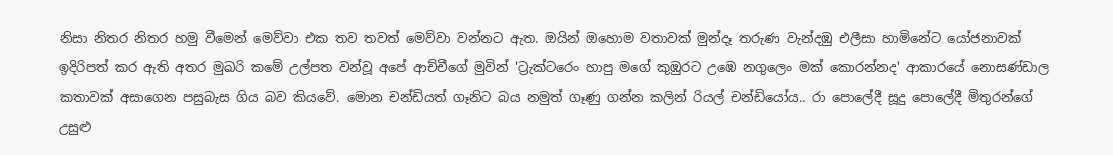නිසා නිතර නිතර හමු වීමෙන් මෙව්වා එක තව තවත් මෙව්වා වන්නට ඇත. ඔයින් ඔහොම වතාවක් මුන්දෑ තරුණ වැන්දඹු එලීසා හාමිනේට යෝජනාවක් ඉදිරිපත් කර ඇති අතර මුඛරි කමේ උල්පත වන්වූ අපේ ආච්චීගේ මුවින් 'ට්‍රැක්ටරෙං හාපු මගේ කුඹුරට උඹෙ නගුලෙං මක් කොරන්නද' ආකාරයේ නොසණ්ඩාල කතාවක් අසාගෙන පසුබැස ගිය බව කියවේ. මොන චන්ඩියත් ගෑනිට බය නමුත් ගෑණු ගන්න කලින් රියල් චන්ඩියෝය.. රා පොලේදී සූදු පොලේදී මිතුරන්ගේ උසුළු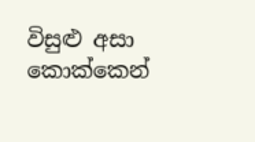විසුළු අසා කොක්කෙන්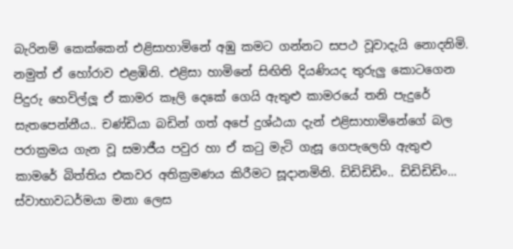බැරිනම් කෙක්කෙන් එළිසාහාමිනේ අඹු කමට ගන්නට සපථ වූවාදැයි නොදනිමි. නමුත් ඒ හෝරාව එළඹිනි. එළිසා හාමිනේ සිඟිති දියණියද තුරුලු කොටගෙන පිදුරු හෙවිල්ලූ ඒ කාමර කෑලි දෙකේ ගෙයි ඇතුළු කාමරයේ තනි පැදුරේ සැතපෙන්නීය.. චණ්ඩියා බඩින් ගත් අපේ දුශ්ඨයා දැන් එළිසාහාමිනේගේ බල පරාක්‍රමය ගැන වූ සමාජීය පවුර හා ඒ කටු මැටි ගැසූ ගෙපැලෙහි ඇතුළු කාමරේ බිත්තිය එකවර අතික්‍රමණය කිරීමට සූදානමිනි. ඩිඩිඩිඩිං.. ඩිඩිඩිඩිං... ස්වාභාවධර්මයා මනා ලෙස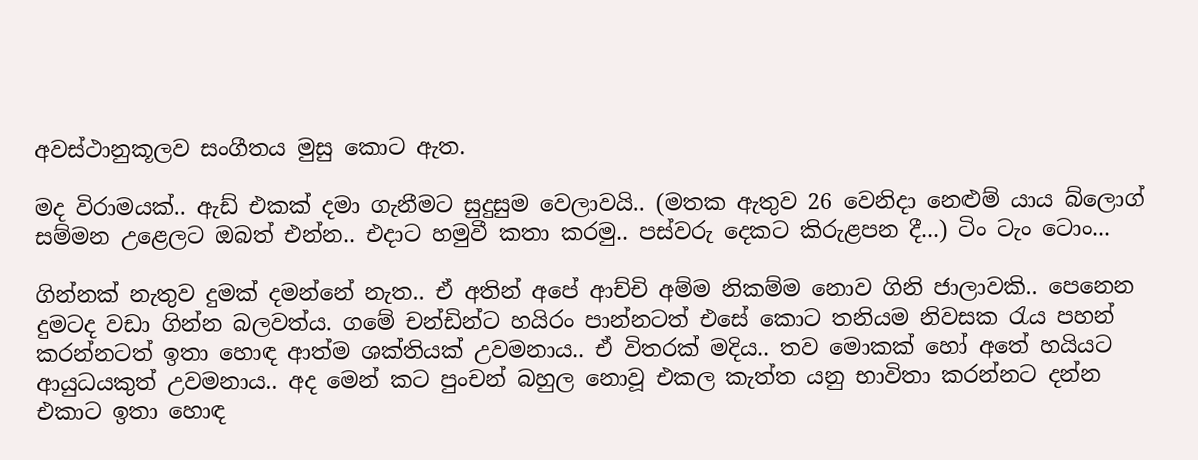අවස්ථානුකූලව සංගීතය මුසු කොට ඇත.

මද විරාමයක්.. ඇඩ් එකක් දමා ගැනීමට සුදුසුම වෙලාවයි.. (මතක ඇතුව 26 වෙනිදා නෙළුම් යාය බ්ලොග් සම්මන උළෙලට ඔබත් එන්න.. එදාට හමුවී කතා කරමු.. පස්වරු දෙකට කිරුළපන දී...) ටිං ටැං ටොං...

ගින්නක් නැතුව දුමක් දමන්නේ නැත.. ඒ අතින් අපේ ආච්චි අම්ම නිකම්ම නොව ගිනි ජාලාවකි.. පෙනෙන දුමටද වඩා ගින්න බලවත්ය. ගමේ චන්ඩින්ට හයිරං පාන්නටත් එසේ කොට තනියම නිවසක රැය පහන් කරන්නටත් ඉතා හොඳ ආත්ම ශක්තියක් උවමනාය.. ඒ විතරක් මදිය.. තව මොකක් හෝ අතේ හයියට ආයුධයකුත් උවමනාය.. අද මෙන් කට පුංචන් බහුල නොවූ එකල කැත්ත යනු භාවිතා කරන්නට දන්න එකාට ඉතා හොඳ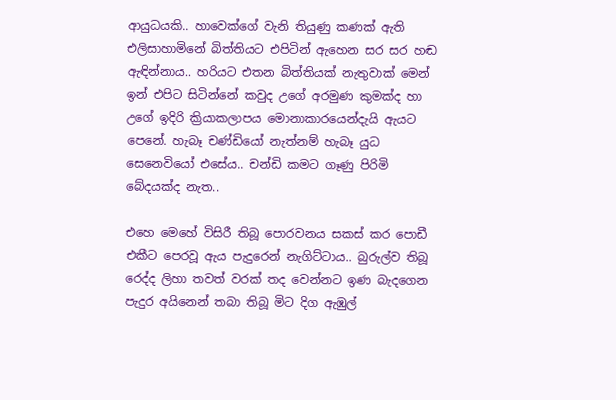ආයුධයකි.. හාවෙක්ගේ වැනි තියුණු කණක් ඇති එලිසාහාමිනේ බිත්තියට එපිටින් ඇහෙන සර සර හඬ ඇඳින්නාය.. හරියට එතන බිත්තියක් නැතුවාක් මෙන් ඉන් එපිට සිටින්නේ කවුද උගේ අරමුණ කුමක්ද හා උගේ ඉදිරි ක්‍රියාකලාපය මොනාකාරයෙන්දැයි ඇයට පෙනේ. හැබෑ චණ්ඩියෝ නැත්නම් හැබෑ යුධ සෙනෙවියෝ එසේය.. චන්ඩි කමට ගෑණු පිරිමි බේදයක්ද නැත..

එහෙ මෙහේ විසිරී තිබූ පොරවනය සකස් කර පොඩී එකීට පෙරවූ ඇය පැදුරෙන් නැගිට්ටාය.. බුරුල්ව තිබූ රෙද්ද ලිහා තවත් වරක් තද වෙන්නට ඉණ බැදගෙන පැදුර අයිනෙන් තබා තිබූ මිට දිග ඇඹුල්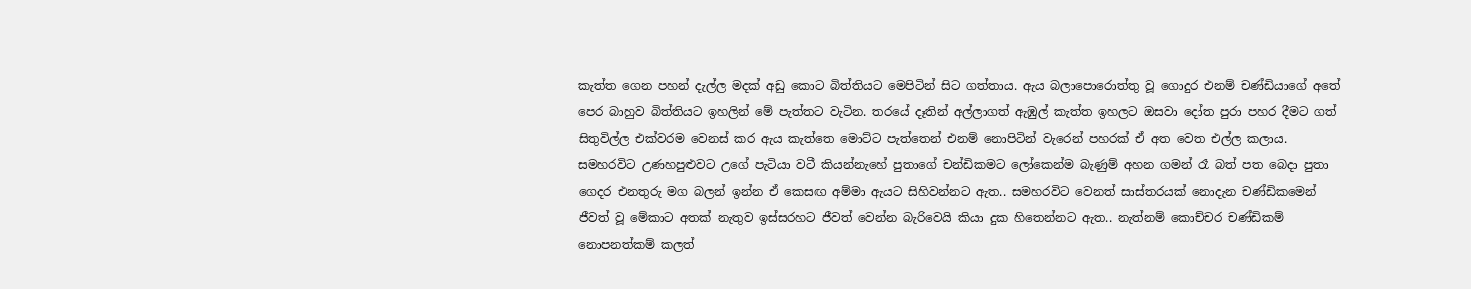කැත්ත ගෙන පහන් දැල්ල මදක් අඩු කොට බිත්තියට මෙපිටින් සිට ගත්තාය. ඇය බලාපොරොත්තු වූ ගොදුර එනම් චණ්ඩියාගේ අතේ පෙර බාහුව බිත්තියට ඉහලින් මේ පැත්තට වැටින. තරයේ දෑතින් අල්ලාගත් ඇඹුල් කැත්ත ඉහලට ඔසවා දෝත පුරා පහර දීමට ගත් සිතුවිල්ල එක්වරම වෙනස් කර ඇය කැත්තෙ මොට්ට පැත්තෙන් එනම් නොපිටින් වැරෙන් පහරක් ඒ අත වෙත එල්ල කලාය. සමහරවිට උණහපුළුවට උගේ පැටියා වටී කියන්නැහේ පුතාගේ චන්ඩිකමට ලෝකෙන්ම බැණුම් අහන ගමන් රෑ බත් පත බෙදා පුතා ගෙදර එනතුරු මග බලන් ඉන්න ඒ කෙසඟ අම්මා ඇයට සිහිවන්නට ඇත.. සමහරවිට වෙනත් සාස්තරයක් නොදැන චණ්ඩිකමෙන් ජීවත් වූ මේකාට අතක් නැතුව ඉස්සරහට ජීවත් වෙන්න බැරිවෙයි කියා දුක හිතෙන්නට ඇත.. නැත්නම් කොච්චර චණ්ඩිකම් නොපනත්කම් කලත්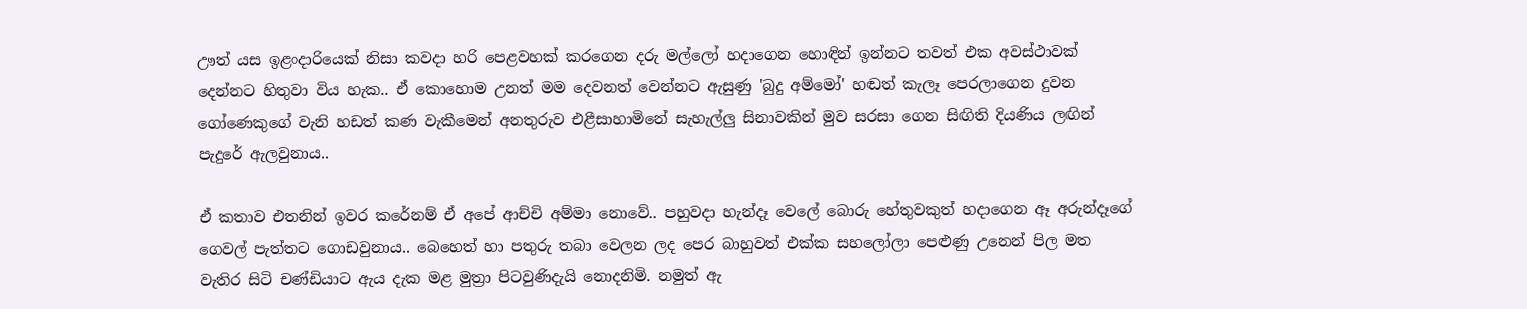ඌත් යස ඉළංදාරියෙක් නිසා කවදා හරි පෙළවහක් කරගෙන දරු මල්ලෝ හදාගෙන හොඳින් ඉන්නට තවත් එක අවස්ථාවක් දෙන්නට හිතුවා විය හැක.. ඒ කොහොම උනත් මම දෙවනත් වෙන්නට ඇසුණු 'බුදු අම්මෝ' හඬත් කැලෑ පෙරලාගෙන දුවන ගෝණෙකුගේ වැනි හඩත් කණ වැකීමෙන් අනතුරුව එළීසාහාමිනේ සැහැල්ලු සිනාවකින් මුව සරසා ගෙන සිඟිති දියණිය ලඟින් පැදුරේ ඇලවුනාය..

ඒ කතාව එතනින් ඉවර කරේනම් ඒ අපේ ආච්චි අම්මා නොවේ.. පහුවදා හැන්දෑ වෙලේ බොරු හේතුවකුත් හදාගෙන ඈ අරුන්දෑගේ ගෙවල් පැත්තට ගොඩවුනාය.. බෙහෙත් හා පතුරු තබා වෙලන ලද පෙර බාහුවත් එක්ක සහලෝලා පෙළුණු උනෙන් පිල මත වැතිර සිටි චණ්ඩියාට ඇය දැක මළ මුත්‍රා පිටවුණිදැයි නොදනිමි. නමුත් ඇ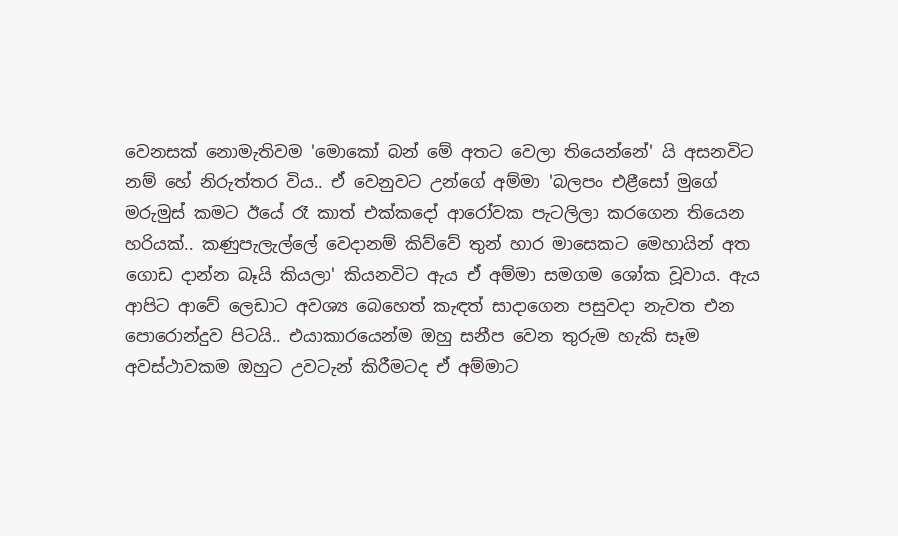වෙනසක් නොමැතිවම 'මොකෝ බන් මේ අතට වෙලා තියෙන්නේ' යි අසනවිට නම් හේ නිරුත්තර විය.. ඒ වෙනුවට උන්ගේ අම්මා 'බලපං එළීසෝ මුගේ මරුමුස් කමට ඊයේ රෑ කාත් එක්කදෝ ආරෝවක පැටලිලා කරගෙන තියෙන හරියක්.. කණුපැලැල්ලේ වෙදානම් කිව්වේ තුන් හාර මාසෙකට මෙහායින් අත ගොඩ දාන්න බෑයි කියලා' කියනවිට ඇය ඒ අම්මා සමගම ශෝක වූවාය. ඇය ආපිට ආවේ ලෙඩාට අවශ්‍ය බෙහෙත් කැඳත් සාදාගෙන පසුවදා නැවත එන පොරොන්දුව පිටයි.. එයාකාරයෙන්ම ඔහු සනීප වෙන තුරුම හැකි සෑම අවස්ථාවකම ඔහුට උවටැන් කිරීමටද ඒ අම්මාට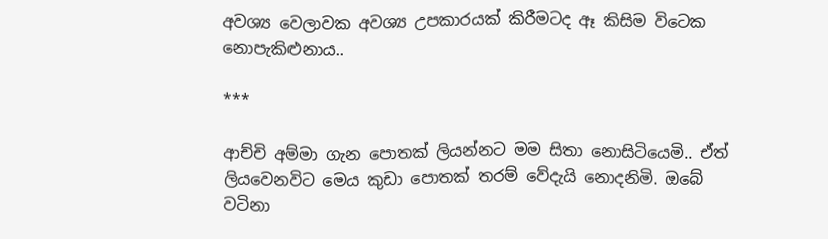අවශ්‍ය වෙලාවක අවශ්‍ය උපකාරයක් කිරීමටද ඈ කිසිම විටෙක නොපැකිළුනාය..

***

ආච්චි අම්මා ගැන පොතක් ලියන්නට මම සිතා නොසිටියෙමි.. ඒත් ලියවෙනවිට මෙය කුඩා පොතක් තරම් වේදැයි නොදනිමි. ඔබේ වටිනා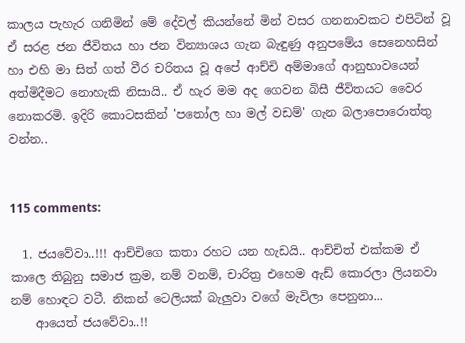කාලය පැහැර ගනිමින් මේ දේවල් කියන්නේ මින් වසර ගනනාවකට එපිටින් වූ ඒ සරළ ජන ජීවිතය හා ජන වින්‍යාශය ගැන බැඳුණු අනුපමේය සෙනෙහසින් හා එහි මා සිත් ගත් වීර චරිතය වූ අපේ ආච්චි අම්මාගේ ආනුභාවයෙන් අත්මිදීමට නොහැකි නිසායි.. ඒ හැර මම අද ගෙවන බිසී ජීවිතයට වෛර නොකරමි. ඉදිරි කොටසකින් 'පතෝල හා මල් වඩම්' ගැන බලාපොරොත්තු වන්න..


115 comments:

  1. ජයවේවා..!!! ආච්චිගෙ කතා රහට යන හැඩයි.. ආච්චිත් එක්කම ඒ කාලෙ තිබුනු සමාජ ක්‍රම, නම් වනම්, චාරිත්‍ර එහෙම ඇඩ් කොරලා ලියනවා නම් හොඳට වටී. නිකන් ටෙලියක් බැලුවා වගේ මැවිලා පෙනුනා...
    ආයෙත් ජයවේවා..!!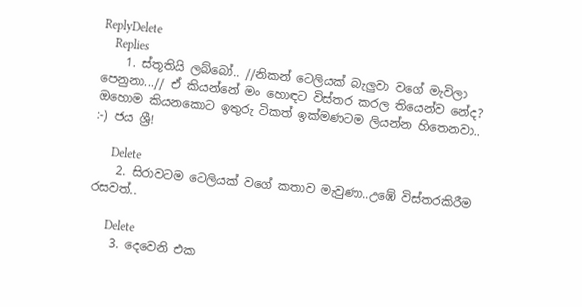ReplyDelete
    Replies
    1. ස්තූතියි ලබ්බෝ.. //නිකන් ටෙලියක් බැලුවා වගේ මැවිලා පෙනුනා...// ඒ කියන්නේ මං හොඳට විස්තර කරල තියෙන්ව නේද? ඔහොම කියනකොට ඉතුරු ටිකත් ඉක්මණටම ලියන්න හිතෙනවා.. :-) ජය ශ්‍රී!

      Delete
    2. සිරාවටම ටෙලියක් වගේ කතාව මැවුණා..උඹේ විස්තරකිරීම රසවත්..

      Delete
    3. දෙවෙනි එක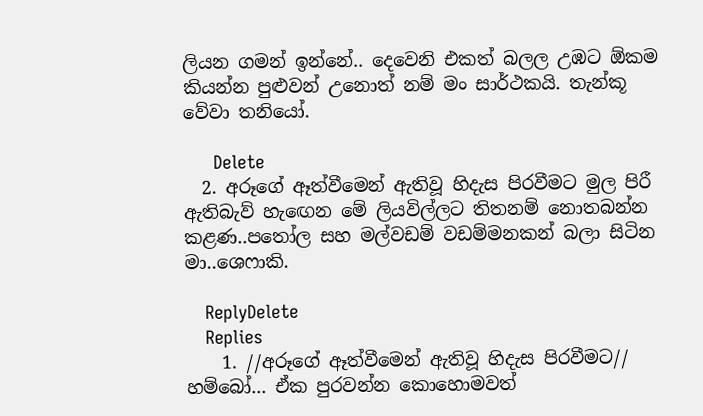ලියන ගමන් ඉන්නේ.. දෙවෙනි එකත් බලල උඹට ඕකම කියන්න පුළුවන් උනොත් නම් මං සාර්ථකයි. තැන්කූ වේවා තනියෝ.

      Delete
  2. අරූගේ ඈත්වීමෙන් ඇතිවූ හිදැස පිරවීමට මුල පිරී ඇතිබැව් හැඟෙන මේ ලියවිල්ලට තිතනම් නොතබන්න කළණ..පතෝල සහ මල්වඩම් වඩම්මනකන් බලා සිටින මා..ශෙෆාකි.

    ReplyDelete
    Replies
    1. //අරූගේ ඈත්වීමෙන් ඇතිවූ හිදැස පිරවීමට// හම්බෝ... ඒක පුරවන්න කොහොමවත්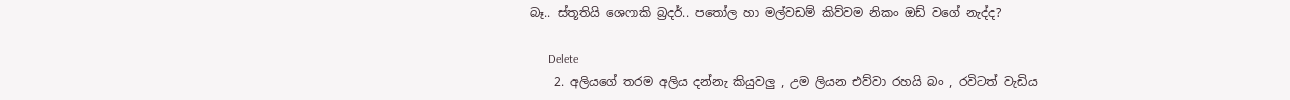බෑ.. ස්තූතියි ශෙෆාකි බ්‍රදර්.. පතෝල හා මල්වඩම් කිව්වම නිකං ඔඩ් වගේ නැද්ද?

      Delete
    2. අලියගේ තරම අලිය දන්නැ කියුවලු , උම ලියන එව්වා රහයි බං , රවිටත් වැඩිය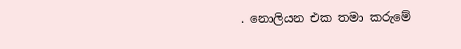. නොලියන එක තමා කරුමේ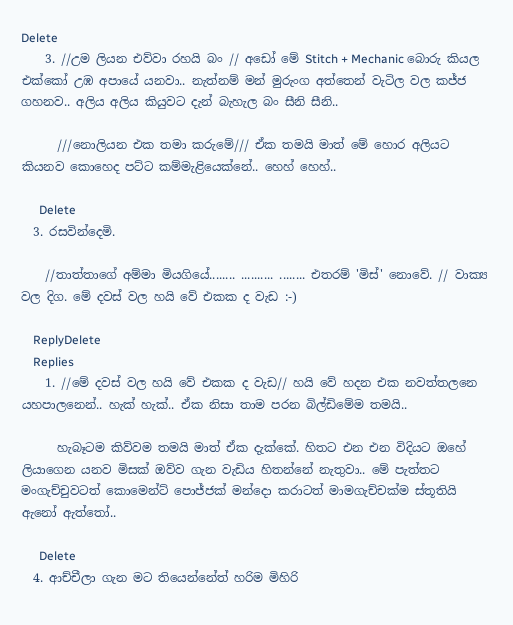Delete
    3. //උම ලියන එව්වා රහයි බං // අඩෝ මේ Stitch + Mechanic බොරු කියල එක්කෝ උඹ අපායේ යනවා.. නැත්නම් මන් මුරුංග අත්තෙන් වැටිල වල කජ්ජ ගහනව.. අලිය අලිය කියුවට දැන් බැහැල බං සීනි සීනි..

      ///නොලියන එක තමා කරුමේ/// ඒක තමයි මාත් මේ හොර අලියට කියනව කොහෙද පට්ට කම්මැළියෙක්නේ.. හෙහ් හෙහ්..

      Delete
  3. රසවින්දෙමි.

    //තාත්තාගේ අම්මා මියගියේ........ .......... ........ එතරම් 'මිස්' නොවේ. // වාක්‍ය වල දිග. මේ දවස් වල හයි වේ එකක ද වැඩ :-)

    ReplyDelete
    Replies
    1. //මේ දවස් වල හයි වේ එකක ද වැඩ// හයි වේ හදන එක නවත්තලනෙ යහපාලනෙන්.. හැක් හැක්.. ඒක නිසා තාම පරන බිල්ඩිමේම තමයි..

      හැබෑටම කිව්වම තමයි මාත් ඒක දැක්කේ. හිතට එන එන විදියට ඔහේ ලියාගෙන යනව මිසක් ඔව්ව ගැන වැඩිය හිතන්නේ නැතුවා.. මේ පැත්තට මංගැච්චුවටත් කොමෙන්ට් පොජ්ජක් මන්දො කරාටත් මාමගැච්චක්ම ස්තූතියි ඇනෝ ඇත්තෝ..

      Delete
  4. ආච්චීලා ගැන මට තියෙන්නේත් හරිම මිහිරි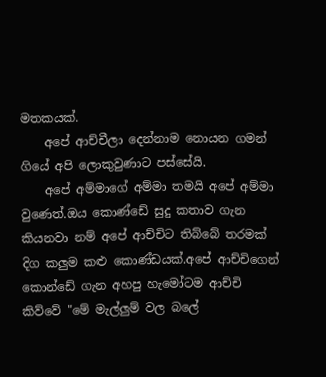මතකයක්.
    අපේ ආච්චීලා දෙන්නාම නොයන ගමන් ගියේ අපි ලොකුවුණාට පස්සේයි.
    අපේ අම්මාගේ අම්මා තමයි අපේ අම්මා වුණෙත්.ඔය කොණ්ඩේ සුදු කතාව ගැන කියනවා නම් අපේ ආච්චිට තිබ්බේ තරමක් දිග කලුම කළු කොණ්ඩයක්.අපේ ආච්චිගෙන් කොන්ඩේ ගැන අහපු හැමෝටම ආච්චි කිව්වේ "මේ මැල්ලුම් වල බලේ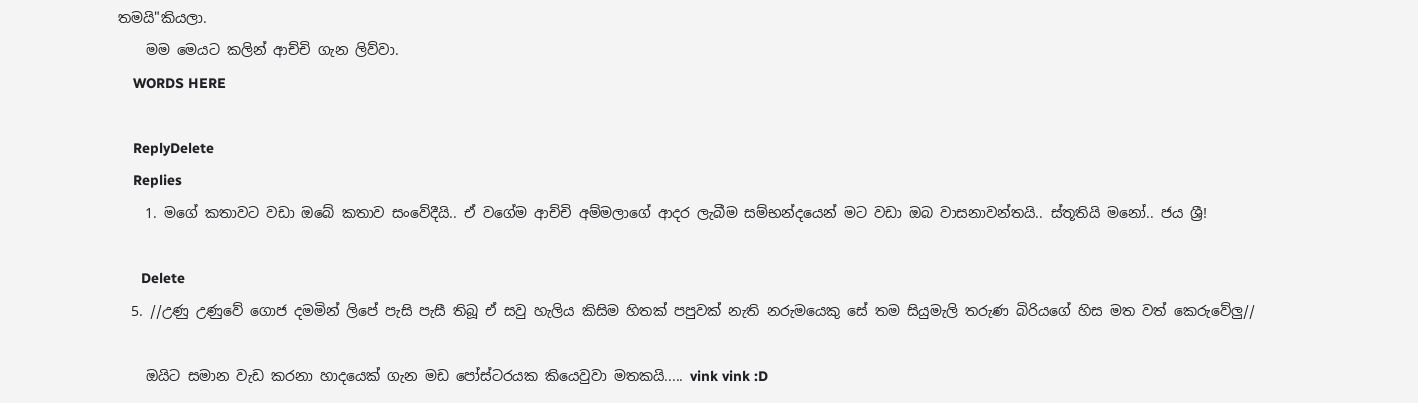තමයි"කියලා.
    මම මෙයට කලින් ආච්චි ගැන ලිව්වා.
    WORDS HERE

    ReplyDelete
    Replies
    1. මගේ කතාවට වඩා ඔබේ කතාව සංවේදීයි.. ඒ වගේම ආච්චි අම්මලාගේ ආදර ලැබීම සම්භන්දයෙන් මට වඩා ඔබ වාසනාවන්තයි.. ස්තූතියි මනෝ.. ජය ශ්‍රී!

      Delete
  5. //උණු උණුවේ ගොජ දමමින් ලිපේ පැසි පැසී තිබූ ඒ සවු හැලිය කිසිම හිතක් පපුවක් නැති නරුමයෙකු සේ තම සියුමැලි තරුණ බිරියගේ හිස මත වත් කෙරුවේලු//

    ඔයිට සමාන වැඩ කරනා හාදයෙක් ගැන මඩ පෝස්ටරයක කියෙවුවා මතකයි..... vink vink :D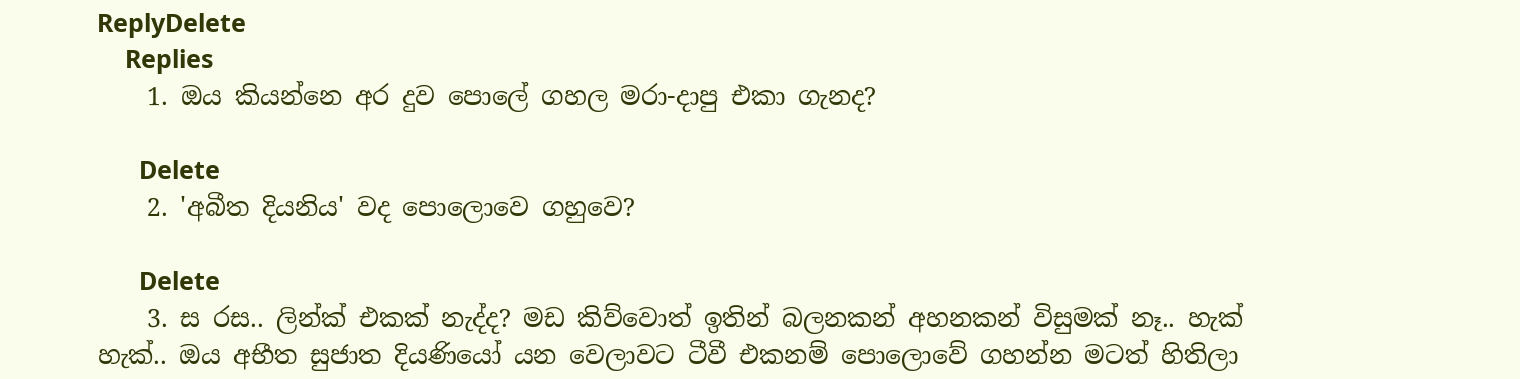ReplyDelete
    Replies
    1. ඔය කියන්නෙ අර දුව පොලේ ගහල මරා-දාපු එකා ගැනද?

      Delete
    2. 'අබීත දියනිය' වද පොලොවෙ ගහුවෙ?

      Delete
    3. ස රස.. ලින්ක් එකක් නැද්ද? මඩ කිව්වොත් ඉතින් බලනකන් අහනකන් විසුමක් නෑ.. හැක් හැක්.. ඔය අභීත සුජාත දියණියෝ යන වෙලාවට ටීවී එකනම් පොලොවේ ගහන්න මටත් හිතිලා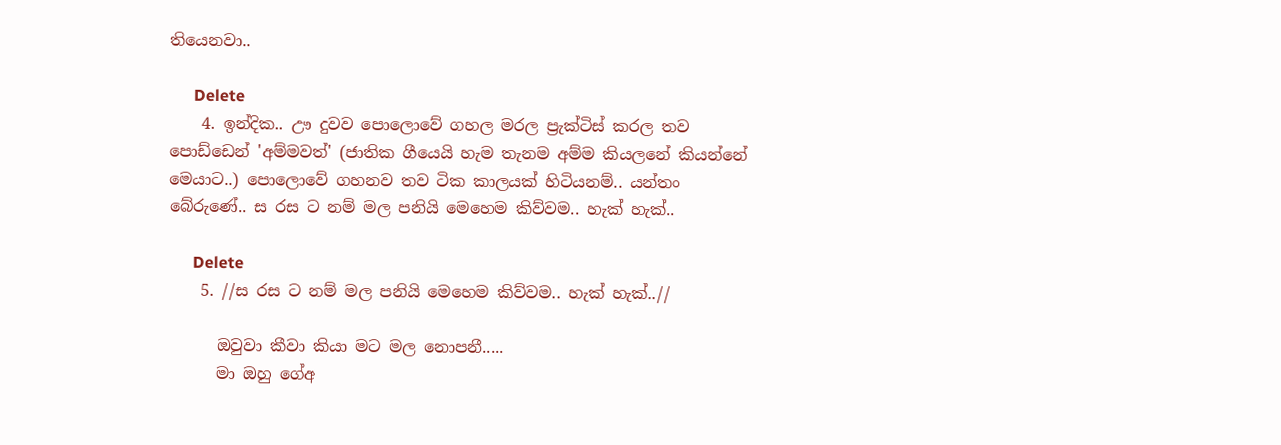තියෙනවා..

      Delete
    4. ඉන්දික.. ඌ දුවව පොලොවේ ගහල මරල ප්‍රැක්ටිස් කරල තව පොඩ්ඩෙන් 'අම්මවත්' (ජාතික ගීයෙයි හැම තැනම අම්ම කියලනේ කියන්නේ මෙයාට..) පොලොවේ ගහනව තව ටික කාලයක් හිටියනම්.. යන්තං බේරුණේ.. ස රස ට නම් මල පනියි මෙහෙම කිව්වම.. හැක් හැක්..

      Delete
    5. //ස රස ට නම් මල පනියි මෙහෙම කිව්වම.. හැක් හැක්..//

      ඔවුවා කීවා කියා මට මල නොපනී.....
      මා ඔහු ගේඅ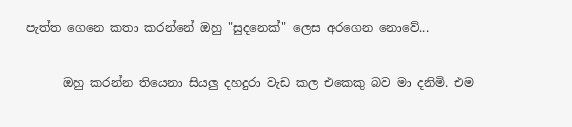පැත්ත ගෙනෙ කතා කරන්නේ ඔහු "සුදනෙක්" ලෙස අරගෙන නොවේ...

      ඔහු කරන්න තියෙනා සියලු දහදුරා වැඩ කල එකෙකු බව මා දනිමි. එම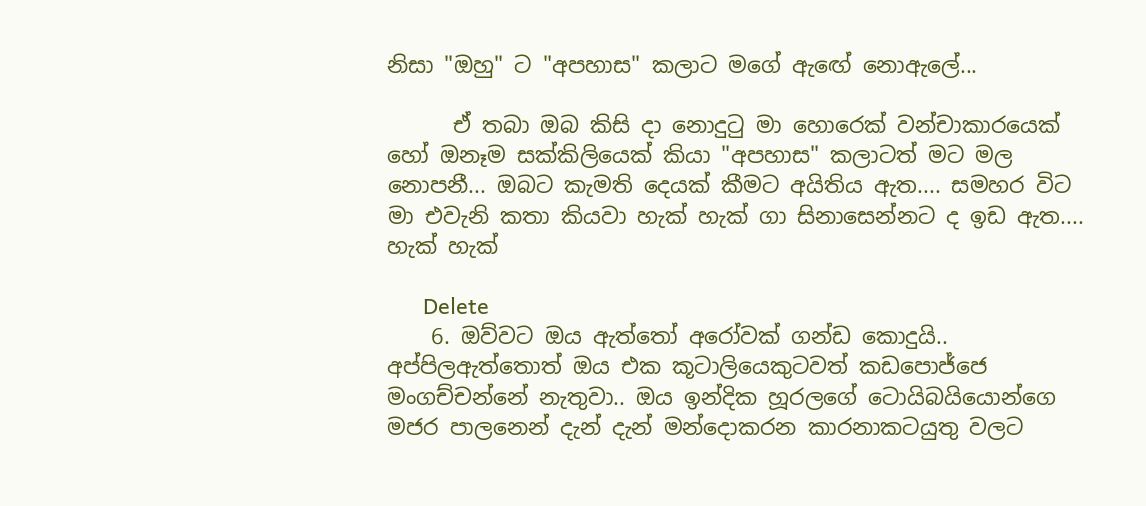නිසා "ඔහු" ට "අපහාස" කලාට මගේ ඇඟේ නොඇලේ...

      ඒ තබා ඔබ කිසි දා නොදුටු මා හොරෙක් වන්චාකාරයෙක් හෝ ඔනෑම සක්කිලියෙක් කියා "අපහාස" කලාටත් මට මල නොපනී... ඔබට කැමති දෙයක් කීමට අයිතිය ඇත.... සමහර විට මා එවැනි කතා කියවා හැක් හැක් ගා සිනාසෙන්නට ද ඉඩ ඇත.... හැක් හැක්

      Delete
    6. ඔව්වට ඔය ඇත්තෝ අරෝවක් ගන්ඩ කොදුයි.. අප්පිලඇත්තොත් ඔය එක කූටාලියෙකුටවත් කඩපොජ්ජෙ මංගච්චන්නේ නැතුවා.. ඔය ඉන්දික හූරලගේ ටොයිබයියොන්ගෙ මජර පාලනෙන් දැන් දැන් මන්දොකරන කාරනාකටයුතු වලට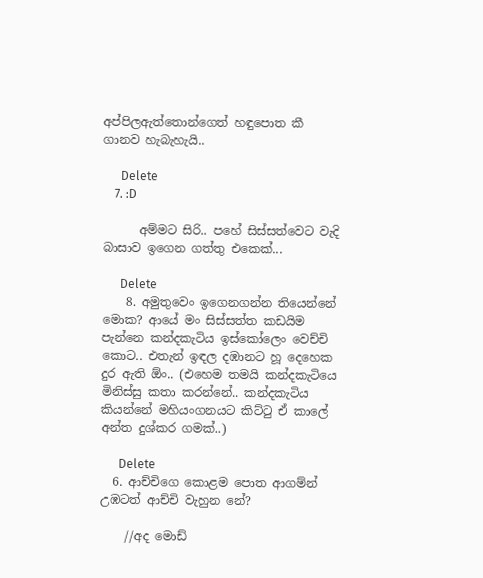අප්පිලඇත්තොන්ගෙත් හඳුපොත කී ගානව හැබැහැයි..

      Delete
    7. :D

      අම්මට සිරි.. පහේ සිස්සත්වෙට වැදි බාසාව ඉගෙන ගත්තු එකෙක්...

      Delete
    8. අමුතුවෙං ඉගෙනගන්න තියෙන්නේ මොක? ආයේ මං සිස්සත්ත කඩයිම පැන්නෙ කන්දකැටිය ඉස්කෝලෙං වෙච්චි කොට.. එතැන් ඉඳල දඹානට හූ දෙහෙක දුර ඇති ඕං.. (එහෙම තමයි කන්දකැටියෙ මිනිස්සු කතා කරන්නේ.. කන්දකැටිය කියන්නේ මහියංගනයට කිට්ටු ඒ කාලේ අන්ත දුශ්කර ගමක්..)

      Delete
  6. ආච්චිගෙ කොළම පොත ආගම්න් උඹටත් ආච්චි වැහුන නේ?

    //අද මොඩ්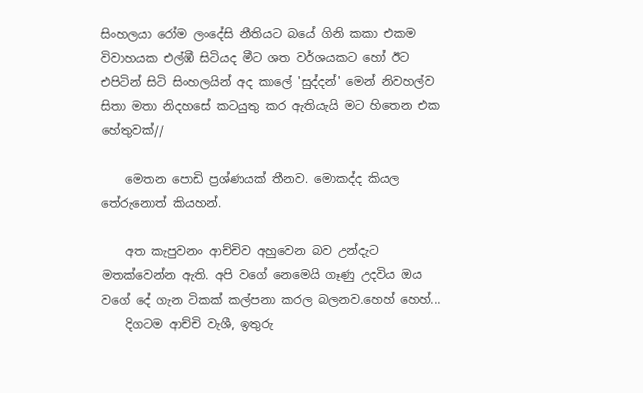සිංහලයා රෝම ලංදේසි නීතියට බයේ ගිනි කකා එකම විවාහයක එල්ඹී සිටියද මීට ශත වර්ශයකට හෝ ඊට එපිටින් සිටි සිංහලයින් අද කාලේ 'සුද්දන්' මෙන් නිවහල්ව සිතා මතා නිදහසේ කටයුතු කර ඇතියැයි මට හිතෙන එක හේතුවක්//

    මෙතන පොඩි ප්‍රශ්ණයක් තීනව. මොකද්ද කියල තේරුනොත් කියහන්.

    අත කැපුවනං ආච්චිව අහුවෙන බව උන්දැට මතක්වෙන්න ඇති. අපි වගේ නෙමෙයි ගෑණු උදවිය ඔය වගේ දේ ගැන ටිකක් කල්පනා කරල බලනව.හෙහ් හෙහ්...
    දිගටම ආච්චි වැශී, ඉතුරු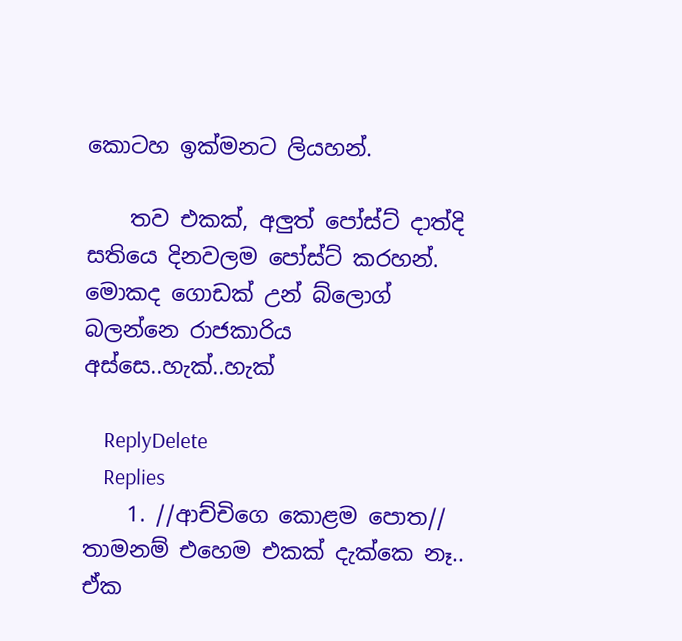කොටහ ඉක්මනට ලියහන්.

    තව එකක්, අලුත් පෝස්ට් දාත්දි සතියෙ දිනවලම පෝස්ට් කරහන්. මොකද ගොඩක් උන් බ්ලොග් බලන්නෙ රාජකාරිය අස්සෙ..හැක්..හැක්

    ReplyDelete
    Replies
    1. //ආච්චිගෙ කොළම පොත// තාමනම් එහෙම එකක් දැක්කෙ නෑ.. ඒක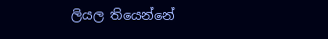ලියල තියෙන්නේ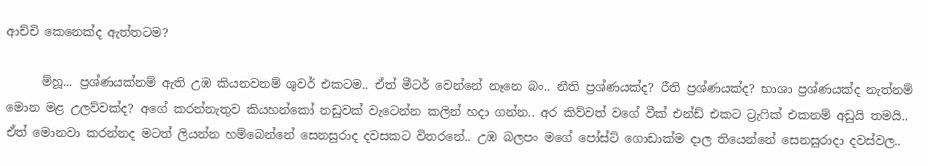ආච්චි කෙනෙක්ද ඇත්තටම?

      ම්හූ... ප්‍රශ්ණයක්නම් ඇති උඹ කියනවනම් ශුවර් එකටම.. ඒත් මීටර් වෙන්නේ නෑනෙ බං.. නීති ප්‍රශ්ණයක්ද? රීති ප්‍රශ්ණයක්ද? භාශා ප්‍රශ්ණයක්ද නැත්නම් මොන මළ උලව්වක්ද? අගේ කරන්නැතුව කියහන්කෝ නඩුවක් වැටෙන්න කලින් හදා ගන්න.. අර කිව්වත් වගේ වීක් එන්ඩ් එකට ට්‍රැෆික් එකනම් අඩුයි තමයි.. ඒත් මොනවා කරන්නද මටත් ලියන්න හම්බෙන්නේ සෙනසුරාද දවසකට විතරනේ.. උඹ බලපං මගේ පෝස්ට් ගොඩාක්ම දාල තියෙන්නේ සෙනසුරාදා දවස්වල..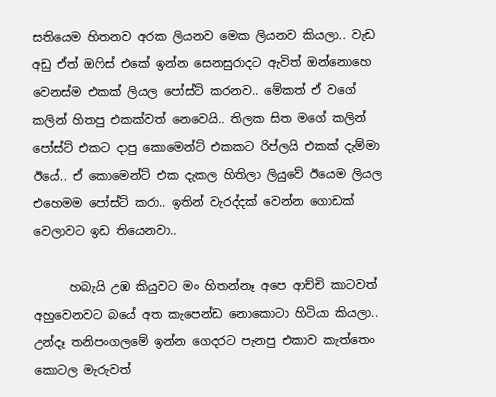සතියෙම හිතනව අරක ලියනව මෙක ලියනව කියලා.. වැඩ අඩු ඒත් ඔෆිස් එකේ ඉන්න සෙනසුරාදට ඇවිත් ඔන්නොහෙ වෙනස්ම එකක් ලියල පෝස්ට් කරනව.. මේකත් ඒ වගේ කලින් හිතපු එකක්වත් නෙවෙයි.. තිලක සිත මගේ කලින් පෝස්ට් එකට දාපු කොමෙන්ට් එකකට රිප්ලයි එකක් දැම්මා ඊයේ.. ඒ කොමෙන්ට් එක දැකල හිතිලා ලියුවේ ඊයෙම ලියල එහෙමම පෝස්ට් කරා.. ඉතින් වැරද්දක් වෙන්න ගොඩක් වෙලාවට ඉඩ තියෙනවා..

      හබැයි උඹ කියුවට මං හිතන්නෑ අපෙ ආච්චි කාටවත් අහුවෙනවට බයේ අත කැපෙන්ඩ නොකොටා හිටියා කියලා.. උන්දෑ තනිපංගලමේ ඉන්න ගෙදරට පැනපු එකාව කැත්තෙං කොටල මැරුවත්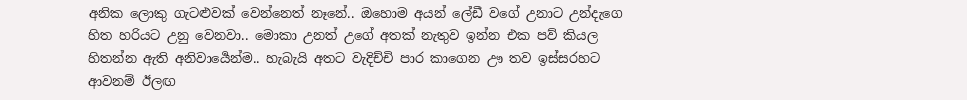අනික ලොකු ගැටළුවක් වෙන්නෙත් නෑනේ.. ඔහොම අයන් ලේඩී වගේ උනාට උන්දැගෙ හිත හරියට උනු වෙනවා.. මොකා උනත් උගේ අතක් නැතුව ඉන්න එක පව් කියල හිතන්න ඇති අනිවාර්‍යෙන්ම.. හැබැයි අතට වැදිච්චි පාර කාගෙන ඌ තව ඉස්සරහට ආවනම් ඊලඟ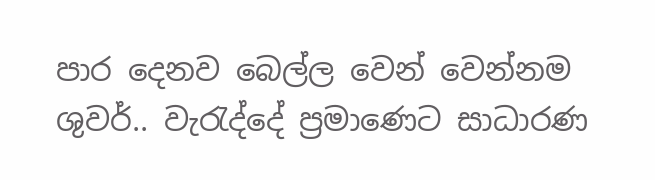පාර දෙනව බෙල්ල වෙන් වෙන්නම ශුවර්.. වැරැද්දේ ප්‍රමාණෙට සාධාරණ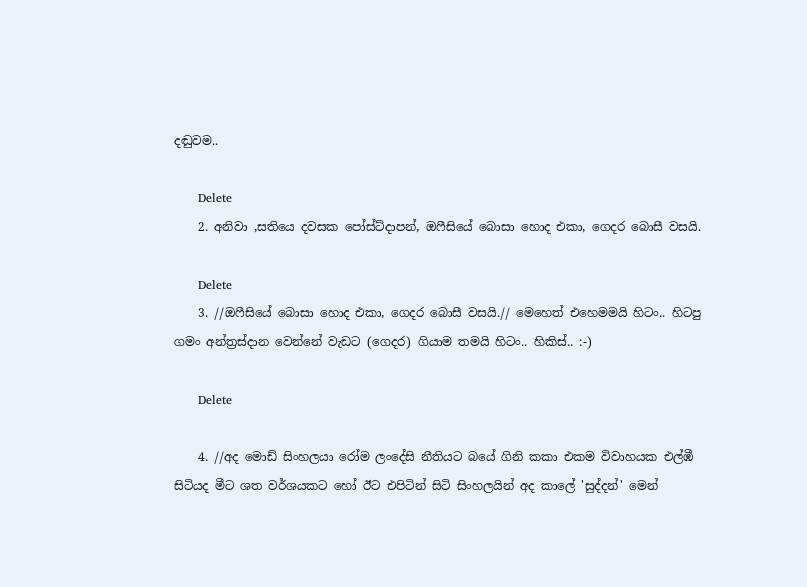දඬුවම..

      Delete
    2. අනිවා ,සතියෙ දවසක පෝස්ට්දාපන්, ඔෆීසියේ බොසා හොද එකා, ගෙදර බොසී වසයි.

      Delete
    3. //ඔෆීසියේ බොසා හොද එකා, ගෙදර බොසී වසයි.// මෙහෙත් එහෙමමයි හිටං.. හිටපු ගමං අන්ත්‍රස්දාන වෙන්නේ වැඩට (ගෙදර) ගියාම තමයි හිටං.. හිකිස්.. :-)

      Delete

    4. //අද මොඩ් සිංහලයා රෝම ලංදේසි නීතියට බයේ ගිනි කකා එකම විවාහයක එල්ඹී සිටියද මීට ශත වර්ශයකට හෝ ඊට එපිටින් සිටි සිංහලයින් අද කාලේ 'සුද්දන්' මෙන්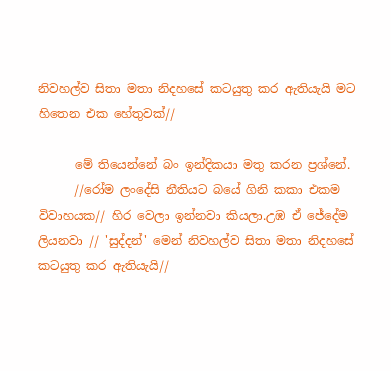නිවහල්ව සිතා මතා නිදහසේ කටයුතු කර ඇතියැයි මට හිතෙන එක හේතුවක්//

      මේ තියෙන්නේ බං ඉන්දිකයා මතු කරන ප්‍රශ්නේ.
      //රෝම ලංදේසි නීතියට බයේ ගිනි කකා එකම විවාහයක// හිර වෙලා ඉන්නවා කියලා.උඹ ඒ ජේදේම ලියනවා // 'සුද්දන්' මෙන් නිවහල්ව සිතා මතා නිදහසේ කටයුතු කර ඇතියැයි//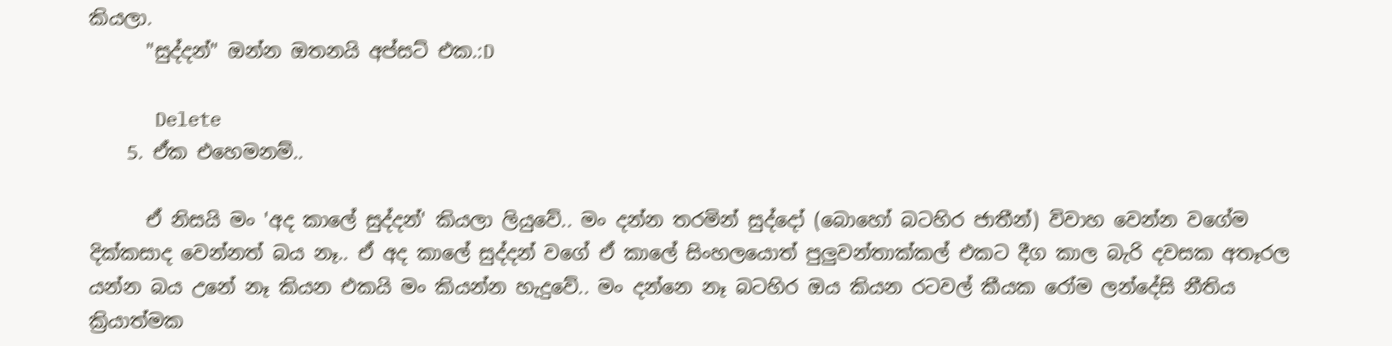කියලා.
      "සුද්දන්" ඔන්න ඔතනයි අප්සට් එක.:D

      Delete
    5. ඒක එහෙමනම්..

      ඒ නිසයි මං 'අද කාලේ සුද්දන්' කියලා ලියුවේ.. මං දන්න තරමින් සුද්දෝ (බොහෝ බටහිර ජාතීන්) විවාහ වෙන්න වගේම දික්කසාද වෙන්නත් බය නෑ.. ඒ අද කාලේ සුද්දන් වගේ ඒ කාලේ සිංහලයොත් පුලුවන්තාක්කල් එකට දීග කාල බැරි දවසක අතෑරල යන්න බය උනේ නෑ කියන එකයි මං කියන්න හැදුවේ.. මං දන්නෙ නෑ බටහිර ඔය කියන රටවල් කීයක රෝම ලන්දේසි නීතිය ක්‍රියාත්මක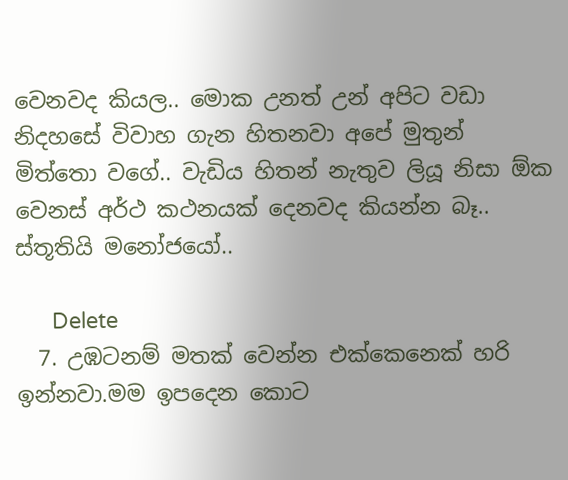වෙනවද කියල.. මොක උනත් උන් අපිට වඩා නිදහසේ විවාහ ගැන හිතනවා අපේ මුතුන් මිත්තො වගේ.. වැඩිය හිතන් නැතුව ලියූ නිසා ඕක වෙනස් අර්ථ කථනයක් දෙනවද කියන්න බෑ.. ස්තූතියි මනෝජයෝ..

      Delete
  7. උඹටනම් මතක් වෙන්න එක්කෙනෙක් හරි ඉන්නවා.මම ඉපදෙන කොට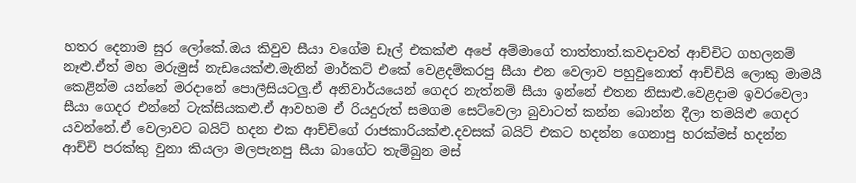හතර දෙනාම සුර ලෝකේ.ඔය කිවුව සීයා වගේම ඩෑල් එකක්ළු අපේ අම්මාගේ තාත්තාත්.කවදාවත් ආච්චිට ගහලනම් නෑළු.ඒත් මහ මරුමුස් නැඩයෙක්ළු.මැනින් මාර්කට් එකේ වෙළදම්කරපු සීයා එන වෙලාව පහුවුනොත් ආච්චියි ලොකු මාමයී කෙළින්ම යන්නේ මරදානේ පොලීසියටලු.ඒ අනිවාර්යයෙන් ගෙදර නැත්නම් සීයා ඉන්නේ එතන නිසාළු.වෙළදාම ඉවරවෙලා සීයා ගෙදර එන්නේ ටැක්සියකළු.ඒ ආවහම ඒ රියදුරුත් සමගම සෙට්වෙලා බුවාටත් කන්න බොන්න දීලා තමයිළු ගෙදර යවන්නේ.ඒ වෙලාවට බයිට් හදන එක ආච්චිගේ රාජකාරියක්ළු.දවසක් බයිට් එකට හදන්න ගෙනාපු හරක්මස් හදන්න ආච්චි පරක්කු වුනා කියලා මලපැනපු සීයා බාගේට තැම්බුන මස්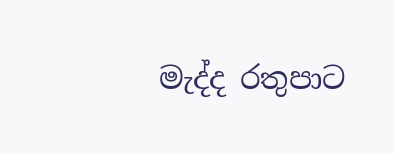මැද්ද රතුපාට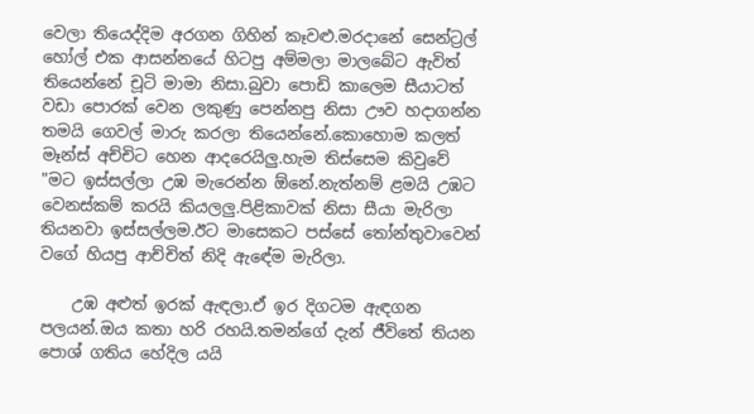වෙලා තියෙද්දිම අරගන ගිහින් කෑවළු.මරදානේ සෙන්ට්‍රල් හෝල් එක ආසන්නයේ හිටපු අම්මලා මාලබේට ඇවිත් තියෙන්නේ චූටි මාමා නිසා.බුවා පොඩි කාලෙම සීයාටත් වඩා පොරක් වෙන ලකුණු පෙන්නපු නිසා ඌව හදාගන්න තමයි ගෙවල් මාරු කරලා තියෙන්නේ.කොහොම කලත් මෑන්ස් අච්චිට හෙන ආදරෙයිලු.හැම තිස්සෙම කිවුවේ "මට ඉස්සල්ලා උඹ මැරෙන්න ඕනේ.නැත්නම් ළමයි උඹට වෙනස්කම් කරයි කියලලු.පිළිකාවක් නිසා සීයා මැරිලා තියනවා ඉස්සල්ලම.ඊට මාසෙකට පස්සේ තෝන්තුවාවෙන් වගේ හියපු ආච්චිත් නිදි ඇඳේම මැරිලා.

    උඹ අළුත් ඉරක් ඇඳලා.ඒ ඉර දිගටම ඇඳගන පලයන්.ඔය කතා හරි රහයි.තමන්ගේ දැන් ජීවිතේ තියන පොශ් ගතිය හේදිල යයි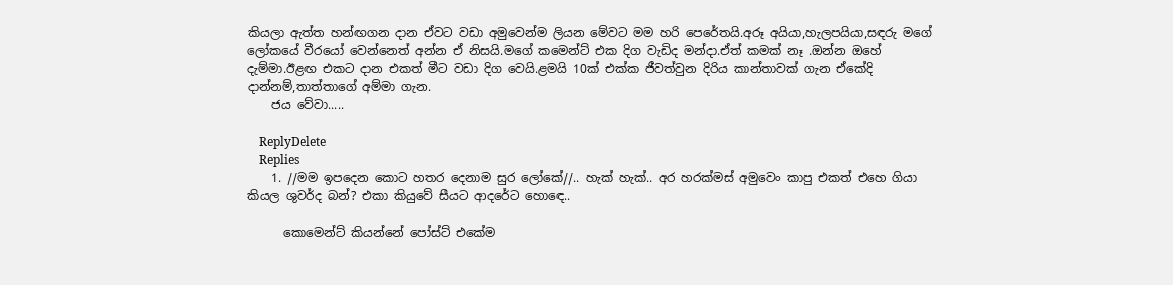කියලා ඇත්ත හන්ඟගන දාන ඒවට වඩා අමුවෙන්ම ලියන මේවට මම හරි පෙරේතයි.අරූ අයියා,හැලපයියා,සඳරු මගේ ලෝකයේ වීරයෝ වෙන්නෙත් අන්න ඒ නිසයි.මගේ කමෙන්ට් එක දිග වැඩිද මන්දා.ඒත් කමක් නෑ .ඔන්න ඔහේ දැම්මා.ඊළඟ එකට දාන එකත් මීට වඩා දිග වෙයි.ළමයි 10ක් එක්ක ජීවත්වුන දිරිය කාන්තාවක් ගැන ඒකේදි දාන්නම්,තාත්තාගේ අම්මා ගැන.
    ජය වේවා.....

    ReplyDelete
    Replies
    1. //මම ඉපදෙන කොට හතර දෙනාම සුර ලෝකේ//.. හැක් හැක්.. අර හරක්මස් අමුවෙං කාපු එකත් එහෙ ගියා කියල ශුවර්ද බන්? එකා කියුවේ සීයට ආදරේට හොඳෙ..

      කොමෙන්ට් කියන්නේ පෝස්ට් එකේම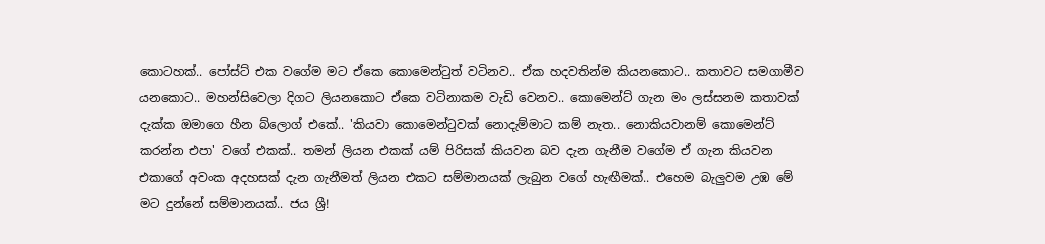කොටහක්.. පෝස්ට් එක වගේම මට ඒකෙ කොමෙන්ටුත් වටිනව.. ඒක හදවතින්ම කියනකොට.. කතාවට සමගාමීව යනකොට.. මහන්සිවෙලා දිගට ලියනකොට ඒකෙ වටිනාකම වැඩි වෙනව.. කොමෙන්ට් ගැන මං ලස්සනම කතාවක් දැක්ක ඔමාගෙ හීන බ්ලොග් එකේ.. 'කියවා කොමෙන්ටුවක් නොදැම්මාට කම් නැත.. නොකියවානම් කොමෙන්ට් කරන්න එපා' වගේ එකක්.. තමන් ලියන එකක් යම් පිරිසක් කියවන බව දැන ගැනීම වගේම ඒ ගැන කියවන එකාගේ අවංක අදහසක් දැන ගැනීමත් ලියන එකට සම්මානයක් ලැබුන වගේ හැඟීමක්.. එහෙම බැලුවම උඹ මේ මට දුන්නේ සම්මානයක්.. ජය ශ්‍රී!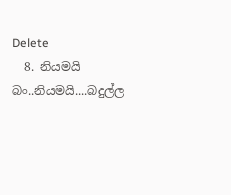Delete
  8. නියමයි බං..නියමයි....බදුල්ල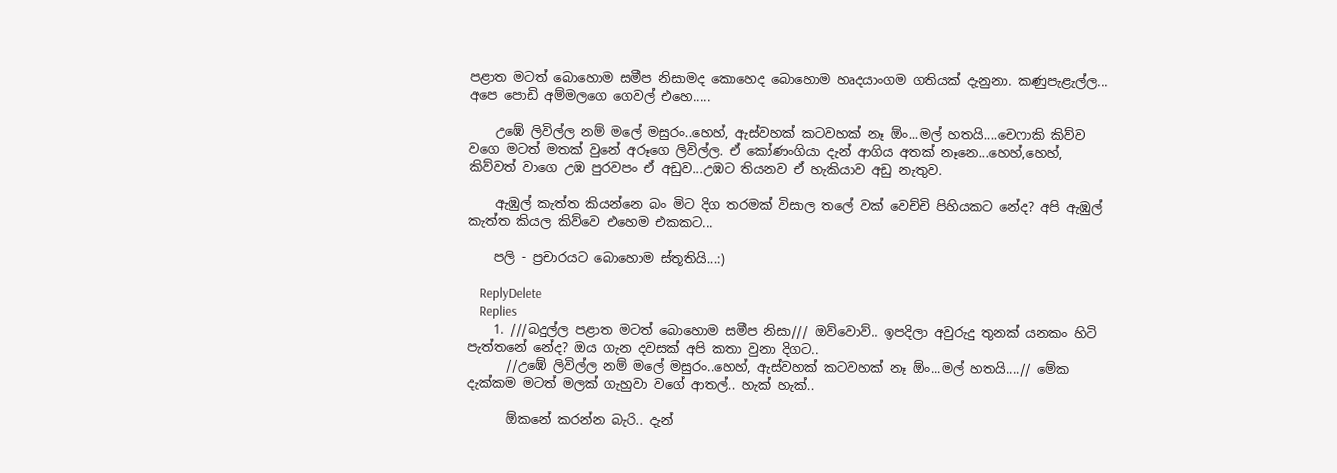පළාත මටත් බොහොම සමීප නිසාමද කොහෙද බොහොම හෘදයාංගම ගතියක් දැනුනා. කණුපැළැල්ල... අපෙ පොඩි අම්මලගෙ ගෙවල් එහෙ.....

    උඹේ ලිවිල්ල නම් මලේ මසුරං..හෙහ්, ඇස්වහක් කටවහක් නෑ ඕං...මල් හතයි....චෙෆාකි කිව්ව වගෙ මටත් මතක් වුනේ අරූගෙ ලිවිල්ල. ඒ කෝණංගියා දැන් ආගිය අතක් නෑනෙ...හෙහ්,හෙහ්, කිව්වත් වාගෙ උඹ පුරවපං ඒ අඩුව...උඹට තියනව ඒ හැකියාව අඩු නැතුව.

    ඇඹුල් කැත්ත කියන්නෙ බං මිට දිග තරමක් විසාල තලේ වක් වෙච්චි පිහියකට නේද? අපි ඇඹුල් කැත්ත කියල කිව්වෙ එහෙම එකකට...

    පලි - ප්‍රචාරයට බොහොම ස්තූතියි...:)

    ReplyDelete
    Replies
    1. ///බදුල්ල පළාත මටත් බොහොම සමීප නිසා/// ඔව්වොව්.. ඉපදිලා අවුරුදු තුනක් යනකං හිටි පැත්තනේ නේද? ඔය ගැන දවසක් අපි කතා වුනා දිගට..
      //උඹේ ලිවිල්ල නම් මලේ මසුරං..හෙහ්, ඇස්වහක් කටවහක් නෑ ඕං...මල් හතයි....// මේක දැක්කම මටත් මලක් ගැහුවා වගේ ආතල්.. හැක් හැක්..

      ඕකනේ කරන්න බැරි.. දැන්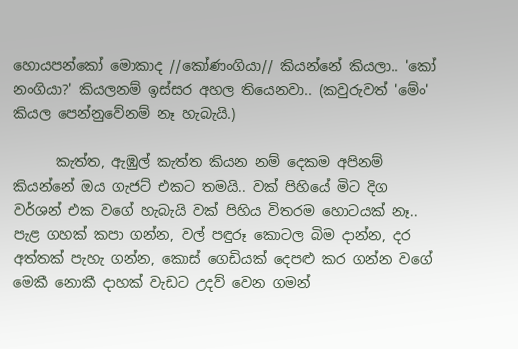හොයපන්කෝ මොකාද //කෝණංගියා// කියන්නේ කියලා.. 'කෝ නංගියා?' කියලනම් ඉස්සර අහල තියෙනවා.. (කවුරුවත් 'මේං' කියල පෙන්නුවේනම් නෑ හැබැයි.)

      කැත්ත, ඇඹුල් කැත්ත කියන නම් දෙකම අපිනම් කියන්නේ ඔය ගැජට් එකට තමයි.. වක් පිහියේ මිට දිග වර්ශන් එක වගේ හැබැයි වක් පිහිය විතරම හොටයක් නෑ.. පැළ ගහක් කපා ගන්න, වල් පඳුරූ කොටල බිම දාන්න, දර අත්තක් පැහැ ගන්න, කොස් ගෙඩියක් දෙපළු කර ගන්න වගේ මෙකී නොකී දාහක් වැඩට උදව් වෙන ගමන්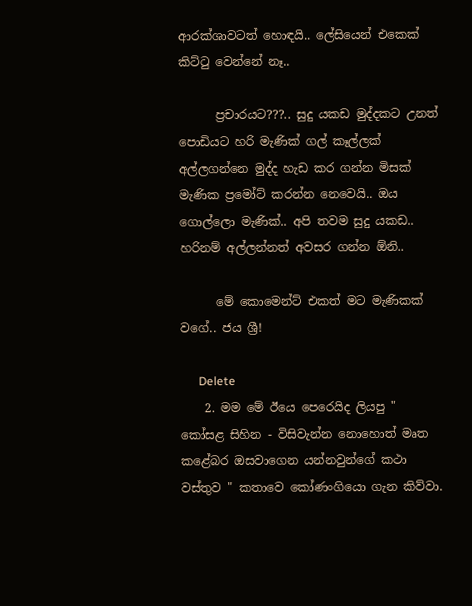ආරක්ශාවටත් හොඳයි.. ලේසියෙන් එකෙක් කිට්ටු වෙන්නේ නෑ..

      ප්‍රචාරයට???.. සුදු යකඩ මුද්දකට උනත් පොඩියට හරි මැණික් ගල් කෑල්ලක් අල්ලගන්නෙ මුද්ද හැඩ කර ගන්න මිසක් මැණික ප්‍රමෝට් කරන්න නෙවෙයි.. ඔය ගොල්ලො මැණික්.. අපි තවම සුදු යකඩ.. හරිනම් අල්ලන්නත් අවසර ගන්න ඕනි..

      මේ කොමෙන්ට් එකත් මට මැණිකක් වගේ.. ජය ශ්‍රී!

      Delete
    2. මම මේ ඊයෙ පෙරෙයිද ලියපු " කෝසළ සිහින - විසිවැන්න නොහොත් මෘත කළේබර ඔසවාගෙන යන්නවුන්ගේ කථා වස්තුව " කතාවෙ කෝණංගියො ගැන කිව්වා.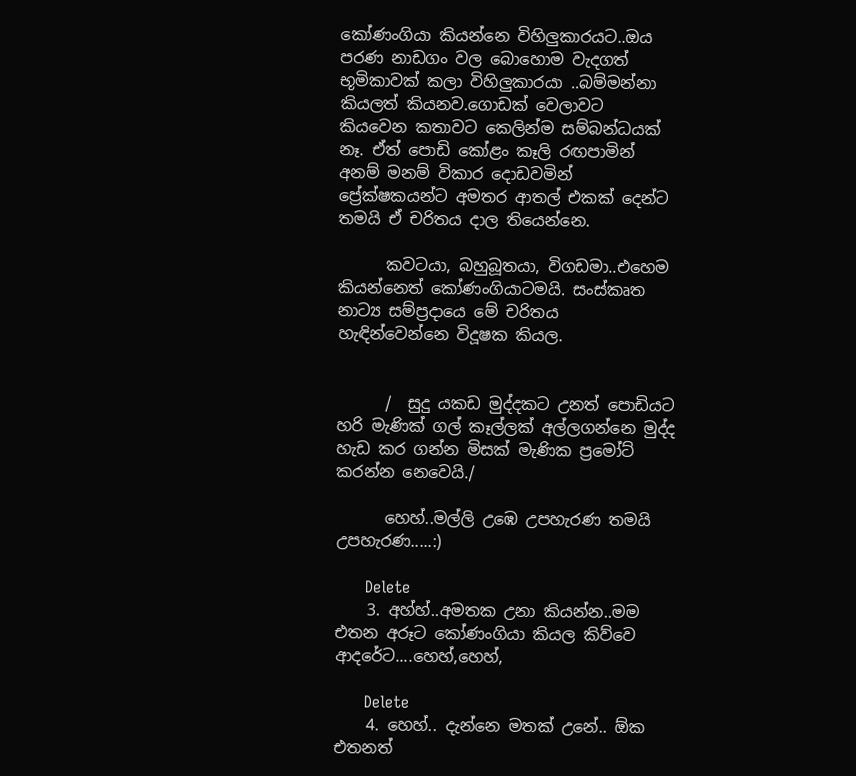කෝණංගියා කියන්නෙ විහිලුකාරයට..ඔය පරණ නාඩගං වල බොහොම වැදගත් භූමිකාවක් කලා විහිලුකාරයා ..බම්මන්නා කියලත් කියනව.ගොඩක් වෙලාවට කියවෙන කතාවට කෙලින්ම සම්බන්ධයක් නෑ. ඒත් පොඩි කෝළං කෑලි රඟපාමින් අනම් මනම් විකාර දොඩවමින් ප්‍රේක්ෂකයන්ට අමතර ආතල් එකක් දෙන්ට තමයි ඒ චරිතය දාල තියෙන්නෙ.

      කවටයා, බහුබූතයා, විගඩමා..එහෙම කියන්නෙත් කෝණංගියාටමයි. සංස්කෘත නාට්‍ය සම්ප්‍රදායෙ මේ චරිතය හැඳින්වෙන්නෙ විදූෂක කියල.


      /  සුදු යකඩ මුද්දකට උනත් පොඩියට හරි මැණික් ගල් කෑල්ලක් අල්ලගන්නෙ මුද්ද හැඩ කර ගන්න මිසක් මැණික ප්‍රමෝට් කරන්න නෙවෙයි./

      හෙහ්..මල්ලි උඹෙ උපහැරණ තමයි උපහැරණ.....:)

      Delete
    3. අහ්හ්..අමතක උනා කියන්න..මම එතන අරූට කෝණංගියා කියල කිව්වෙ ආදරේට....හෙහ්,හෙහ්,

      Delete
    4. හෙහ්.. දැන්නෙ මතක් උනේ.. ඕක එතනත්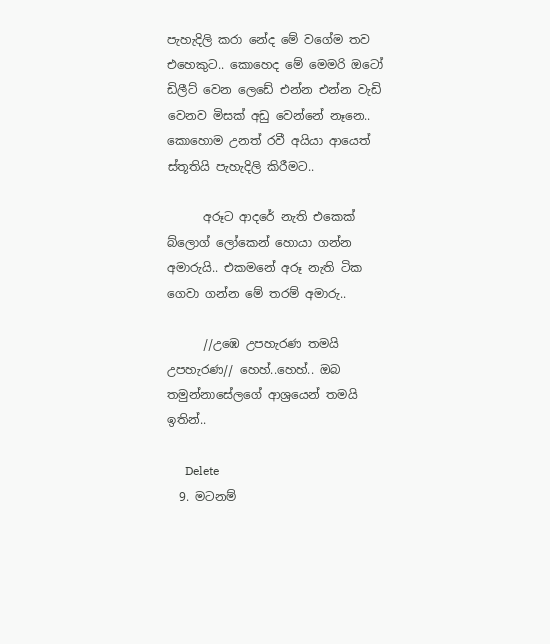පැහැදිලි කරා නේද මේ වගේම තව එහෙකුට.. කොහෙද මේ මෙමරි ඔටෝ ඩිලීට් වෙන ලෙඩේ එන්න එන්න වැඩි වෙනව මිසක් අඩු වෙන්නේ නෑනෙ.. කොහොම උනත් රවී අයියා ආයෙත් ස්තූතියි පැහැදිලි කිරීමට..

      අරූට ආදරේ නැති එකෙක් බ්ලොග් ලෝකෙන් හොයා ගන්න අමාරුයි.. එකමනේ අරූ නැති ටික ගෙවා ගන්න මේ තරම් අමාරු..

      //උඹෙ උපහැරණ තමයි උපහැරණ// හෙහ්..හෙහ්.. ඔබ තමුන්නාසේලගේ ආශ්‍ර‍යෙන් තමයි ඉතින්..

      Delete
  9. මටනම්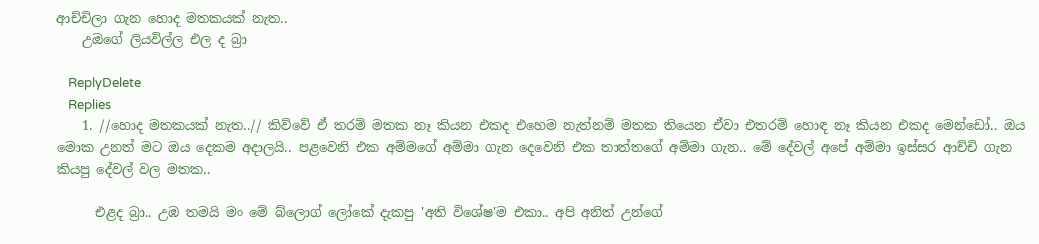ආච්චිලා ගැන හොද මතකයක් නැත..
    උඔගේ ලියවිල්ල එල ද බ්‍රා

    ReplyDelete
    Replies
    1. //හොද මතකයක් නැත..// කිව්වේ ඒ තරම් මතක නෑ කියන එකද එහෙම නැත්නම් මතක තියෙන ඒවා එතරම් හොඳ නෑ කියන එකද මෙන්ඩෝ.. ඔය මොක උනත් මට ඔය දෙකම අදාලයි.. පළවෙනි එක අම්මගේ අම්මා ගැන දෙවෙනි එක තාත්තගේ අම්මා ගැන.. මේ දේවල් අපේ අම්මා ඉස්සර ආච්චි ගැන කියපු දේවල් වල මතක..

      එළද බ්‍රා.. උඹ තමයි මං මේ බ්ලොග් ලෝකේ දැකපු 'අති විශේෂ'ම එකා.. අපි අනිත් උන්ගේ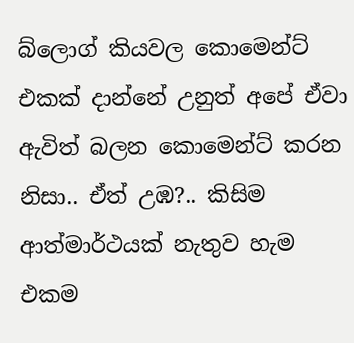බ්ලොග් කියවල කොමෙන්ට් එකක් දාන්නේ උනුත් අපේ ඒවා ඇවිත් බලන කොමෙන්ට් කරන නිසා.. ඒත් උඹ?.. කිසිම ආත්මාර්ථයක් නැතුව හැම එකම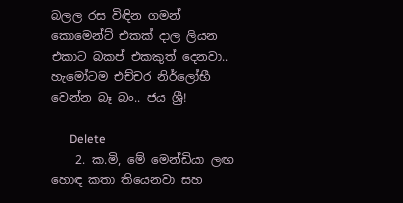බලල රස විඳින ගමන් කොමෙන්ට් එකක් දාල ලියන එකාට බකප් එකකුත් දෙනවා.. හැමෝටම එච්චර නිර්ලෝභී වෙන්න බෑ බං.. ජය ශ්‍රී!

      Delete
    2. ක.මි, මේ මෙන්ඩියා ලඟ හොඳ කතා තියෙනවා සහ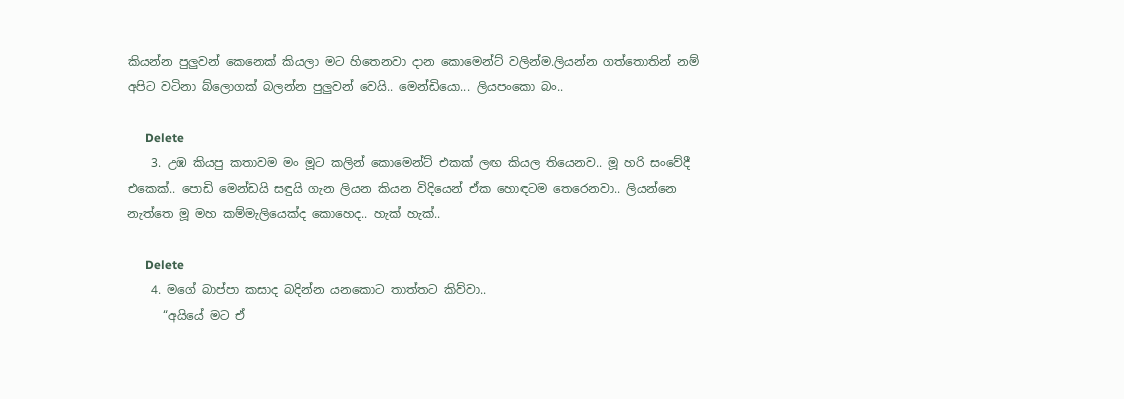කියන්න පුලුවන් කෙනෙක් කියලා මට හිතෙනවා දාන කොමෙන්ට් වලින්ම.ලියන්න ගත්තොතින් නම් අපිට වටිනා බ්ලොගක් බලන්න පුලුවන් වෙයි.. මෙන්ඩියො... ලියපංකො බං..

      Delete
    3. උඹ කියපු කතාවම මං මූට කලින් කොමෙන්ට් එකක් ලඟ කියල තියෙනව.. මූ හරි සංවේදී එකෙක්.. පොඩි මෙන්ඩයි සඳුයි ගැන ලියන කියන විදියෙන් ඒක හොඳටම තෙරෙනවා.. ලියන්නෙ නැත්තෙ මූ මහ කම්මැලියෙක්ද කොහෙද.. හැක් හැක්..

      Delete
    4. මගේ බාප්පා කසාද බදින්න යනකොට තාත්තට කිව්වා..
      “අයියේ මට ඒ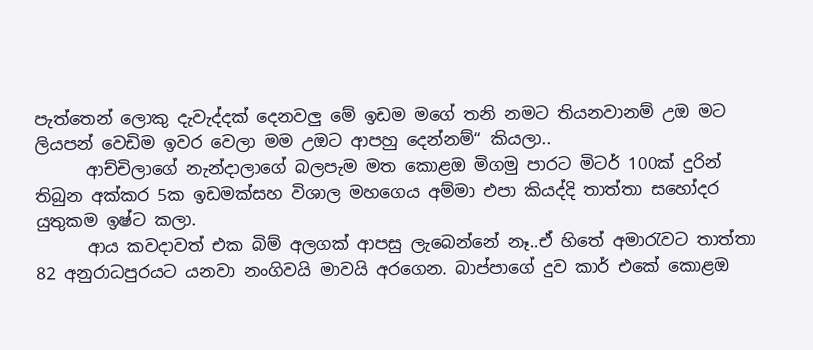පැත්තෙන් ලොකු දැවැද්දක් දෙනවලු මේ ඉඩම මගේ තනි නමට තියනවානම් උඔ මට ලියපන් වෙඩිම ඉවර වෙලා මම උඔට ආපහු දෙන්නම්“ කියලා..
      ආච්චිලාගේ නැන්දාලාගේ බලපැම මත කොළඔ මිගමු පාරට මිටර් 100ක් දුරින් තිබුන අක්කර 5ක ඉඩමක්සහ විශාල මහගෙය අම්මා එපා කියද්දි තාත්තා සහෝදර යුතුකම ඉෂ්ට කලා.
      ආය කවදාවත් එක බිම් අලගක් ආපසු ලැබෙන්නේ නෑ..ඒ හිතේ අමාරැවට තාත්තා 82 අනුරාධපුරයට යනවා නංගිවයි මාවයි අරගෙන. බාප්පාගේ දුව කාර් එකේ කොළඔ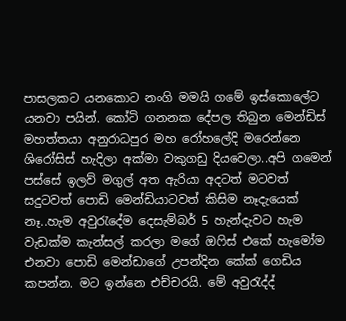පාසලකට යනකොට නංගි මමයි ගමේ ඉස්කොලේට යනවා පයින්. කෝටි ගනනක දේපල තිබුන මෙන්ඩිස් මහත්තයා අනුරාධපුර මහ රෝහලේදි මරෙන්නෙ ශිරෝසිස් හැදිලා අක්මා වකුගඩු දියවෙලා..අපි ගමෙන් පස්සේ ඉලව් මගුල් අත ඇරියා අදටත් මටවත් සදුටවත් පොඩි මෙන්ඩියාටවත් කිසිම නෑදැයෙක් නෑ..හැම අවුරැදේම දෙසැම්බර් 5 හැන්දැවට හැම වැඩක්ම කැන්සල් කරලා මගේ ඔෆිස් එකේ හැමෝම එනවා පොඩි මෙන්ඩාගේ උපන්දින කේක් ගෙඩිය කපන්න. මට ඉන්නෙ එච්චරයි. මේ අවුරැද්ද්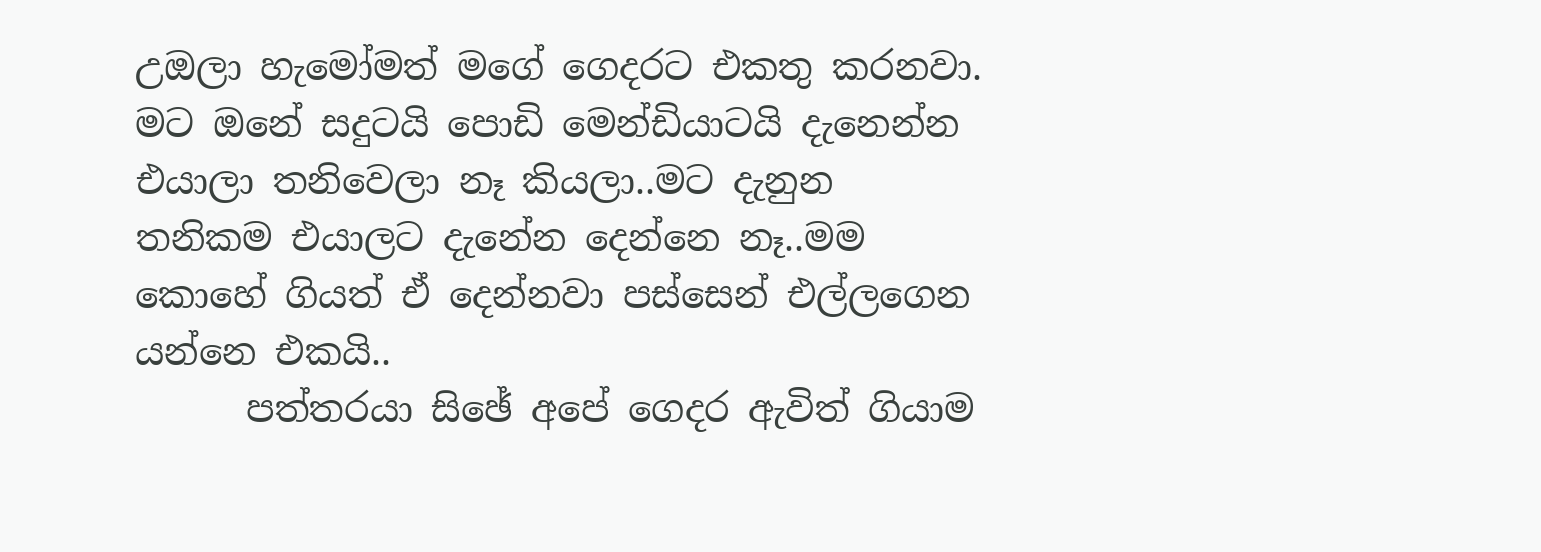උඔලා හැමෝමත් මගේ ගෙදරට එකතු කරනවා. මට ඔනේ සදුටයි පොඩි මෙන්ඩියාටයි දැනෙන්න එයාලා තනිවෙලා නෑ කියලා..මට දැනුන තනිකම එයාලට දැනේන දෙන්නෙ නෑ..මම කොහේ ගියත් ඒ දෙන්නවා පස්සෙන් එල්ලගෙන යන්නෙ එකයි..
      පත්තරයා සිඡේ අපේ ගෙදර ඇවිත් ගියාම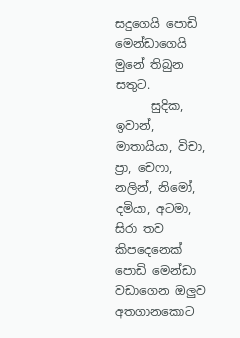සදුගෙයි පොඩි මෙන්ඩාගෙයි මුනේ තිබුන සතුට.
      සුදික, ඉවාන්, මාතායියා, විචා, ප්‍රා, චෙෆා, නලින්, නිමෝ, දමියා, අටමා, සිරා තව කිපදෙනෙක් පොඩි මෙන්ඩා වඩාගෙන ඔලුව අතගානකොට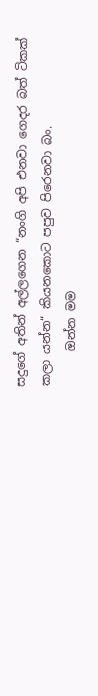සදුගේ අතින් අල්ලගෙන “නංගි අපි එනවා ගෙදර බත් ටිකක් කලා යන්න“ කියනකොට පපුව පිරෙනවා බං.
      ඔන්න මම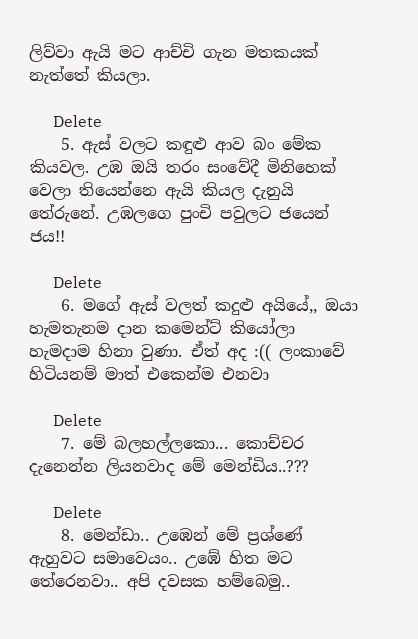ලිව්වා ඇයි මට ආච්චි ගැන මතකයක් නැත්තේ කියලා.

      Delete
    5. ඇස් වලට කඳුළු ආව බං මේක කියවල. උඹ ඔයි තරං සංවේදී මිනිහෙක් වෙලා තියෙන්නෙ ඇයි කියල දැනුයි තේරුනේ. උඹලගෙ පුංචි පවුලට ජයෙන් ජය!!

      Delete
    6. මගේ ඇස් වලත් කදුළු අයියේ,, ඔයා හැමතැනම දාන කමෙන්ට් කියෝලා හැමදාම හිනා වුණා. ඒත් අද :(( ලංකාවේ හිටියනම් මාත් එකෙන්ම එනවා

      Delete
    7. මේ බලහල්ලකො... කොච්චර දැනෙන්න ලියනවාද මේ මෙන්ඩිය..???

      Delete
    8. මෙන්ඩා.. උඹෙන් මේ ප්‍රශ්ණේ ඇහුවට සමාවෙයං.. උඹේ හිත මට තේරෙනවා.. අපි දවසක හම්බෙමු..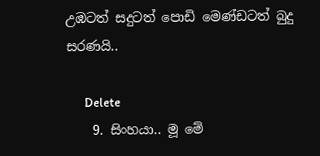උඹටත් සදුටත් පොඩි මෙණ්ඩටත් බුදු සරණයි..

      Delete
    9. සිංහයා.. මූ මේ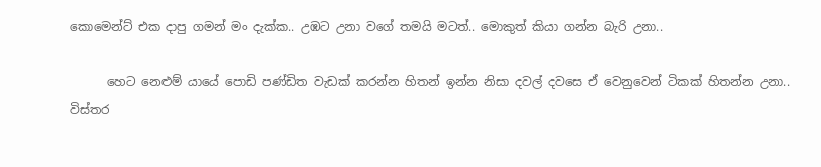කොමෙන්ට් එක දාපු ගමන් මං දැක්ක.. උඹට උනා වගේ තමයි මටත්.. මොකුත් කියා ගන්න බැරි උනා..

      හෙට නෙළුම් යායේ පොඩි පණ්ඩිත වැඩක් කරන්න හිතන් ඉන්න නිසා දවල් දවසෙ ඒ වෙනුවෙන් ටිකක් හිතන්න උනා.. විස්තර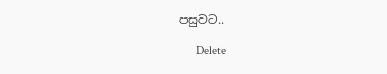පසුවට..

      Delete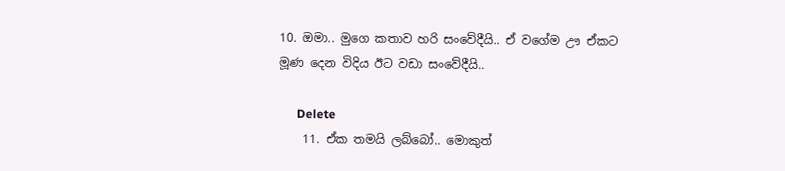10. ඔමා.. මුගෙ කතාව හරි සංවේදීයි.. ඒ වගේම ඌ ඒකට මූණ දෙන විදිය ඊට වඩා සංවේදීයි..

      Delete
    11. ඒක තමයි ලබ්බෝ.. මොකුත්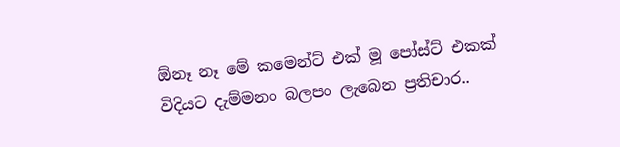ඕනෑ නෑ මේ කමෙන්ට් එක් මූ පෝස්ට් එකක් විදියට දැම්මනං බලපං ලැබෙන ප්‍රතිචාර..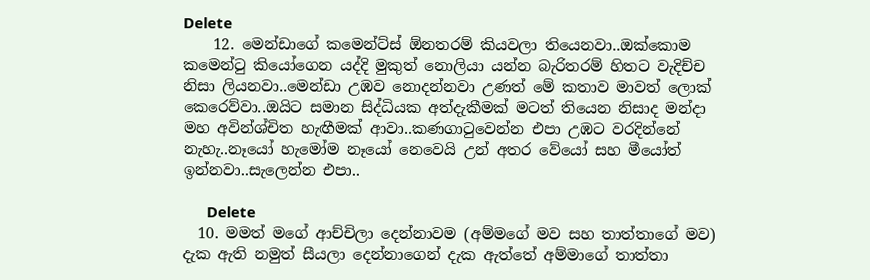Delete
    12. මෙන්ඩාගේ කමෙන්ට්ස් ඕනතරම් කියවලා තියෙනවා..ඔක්කොම කමෙන්ටු කියෝගෙන යද්දි මුකුත් නොලියා යන්න බැරිතරම් හිතට වැදිච්ච නිසා ලියනවා..මෙන්ඩා උඹව නොදන්නවා උණත් මේ කතාව මාවත් ලොක් කෙරෙව්වා..ඔයිට සමාන සිද්ධියක අත්දැකීමක් මටත් තියෙන නිසාද මන්දා මහ අවින්ශ්චිත හැඟීමක් ආවා..කණගාටුවෙන්න එපා උඹට වරදින්නේ නැහැ..නෑයෝ හැමෝම නෑයෝ නෙවෙයි උන් අතර වේයෝ සහ මීයෝත් ඉන්නවා..සැලෙන්න එපා..

      Delete
  10. මමත් මගේ ආච්චිලා දෙන්නාවම (අම්මගේ මව සහ තාත්තාගේ මව) දැක ඇති නමුත් සීයලා දෙන්නාගෙන් දැක ඇත්තේ අම්මාගේ තාත්තා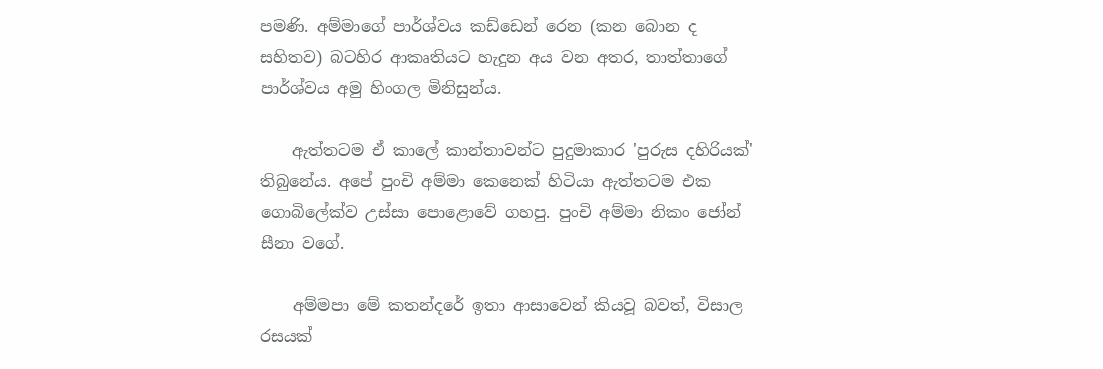පමණි. අම්මාගේ පාර්ශ්වය කඩ්ඩෙන් රෙන (කන බොන ද සහිතව) බටහිර ආකෘතියට හැදුන අය වන අතර, තාත්තාගේ පාර්ශ්වය අමු හිංගල මිනිසුන්ය.

    ඇත්තටම ඒ කාලේ කාන්තාවන්ට පුදුමාකාර 'පුරුස දහිරියක්' තිබුනේය. අපේ පුංචි අම්මා කෙනෙක් හිටියා ඇත්තටම එක ගොබිලේක්ව උස්සා පොළොවේ ගහපු. පුංචි අම්මා නිකං ජෝන් සීනා වගේ.

    අම්මපා මේ කතන්දරේ ඉතා ආසාවෙන් කියවූ බවත්, විසාල රසයක්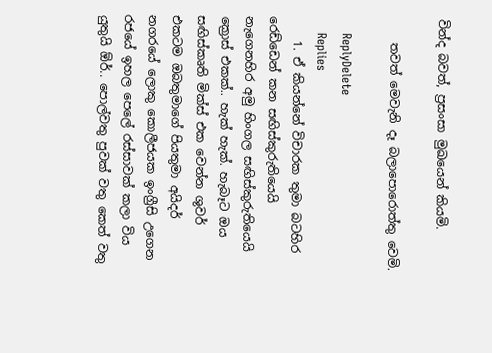වින්ද බවත්, ප්‍රසංසා මුඛයෙන් කියමි.

    තවත් මෙවැනි දෑ බලාපොරොත්තු වෙමි.

    ReplyDelete
    Replies
    1. ඒ කියන්නේ විචාරක තුමා බටහිර රෙඩ්ඩෙන් කන සඟිස්කුරුතියෙයි නැගෙනහිර අමු හිංගල සඟිස්කුරුතියෙයි ක්‍රොස් එකක්.. හැක් හැක්. හැබෑට ඔය සඟිස්කෘති මික්ස් එක වෙන්න ශුවර් එකටම ඔබතුමාගේ පියතුමා අයිදර් නගරයේ ලොකු කොලීජයක ඉංග්‍රීසි උගෙන රජයේ ඉහල පෙලේ රස්සාවක් කලා විය යුතුයි ඕර්.. පොල්වතු පුවක් වතු කෙත් වතු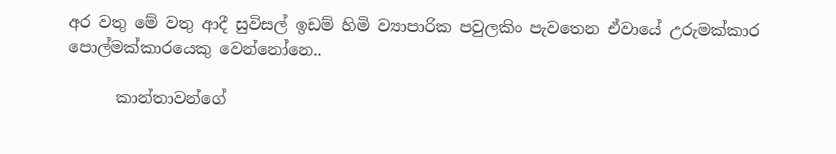අර වතු මේ වතු ආදී සුවිසල් ඉඩම් හිමි ව්‍යාපාරික පවුලකිං පැවතෙන ඒවායේ උරුමක්කාර පොල්මක්කාරයෙකු වෙන්නෝනෙ..

      කාන්තාවන්ගේ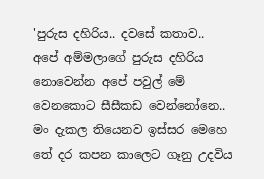'පුරුස දහිරිය.. දවසේ කතාව.. අපේ අම්මලාගේ පුරුස දහිරිය නොවෙන්න අපේ පවුල් මේ වෙනකොට සීසීකඩ වෙන්නෝනෙ.. මං දැකල තියෙනව ඉස්සර මෙහෙ තේ දර කපන කාලෙට ගෑනු උදවිය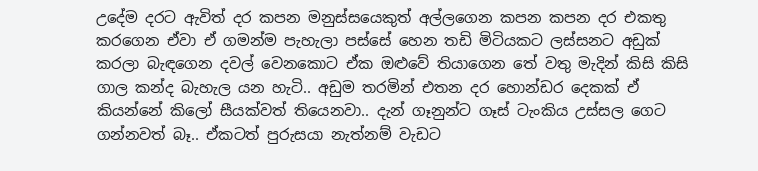උදේම දරට ඇවිත් දර කපන මනුස්සයෙකුත් අල්ලගෙන කපන කපන දර එකතු කරගෙන ඒවා ඒ ගමන්ම පැහැලා පස්සේ හෙන තඩි මිටියකට ලස්සනට අඩුක් කරලා බැඳගෙන දවල් වෙනකොට ඒක ඔළුවේ තියාගෙන තේ වතු මැදින් කිසි කිසි ගාල කන්ද බැහැල යන හැටි.. අඩුම තරමින් එතන දර හොන්ඩර දෙකක් ඒ කියන්නේ කිලෝ සීයක්වත් තියෙනවා.. දැන් ගෑනුන්ට ගෑස් ටැංකිය උස්සල ගෙට ගන්නවත් බෑ.. ඒකටත් පුරුසයා නැත්නම් වැඩට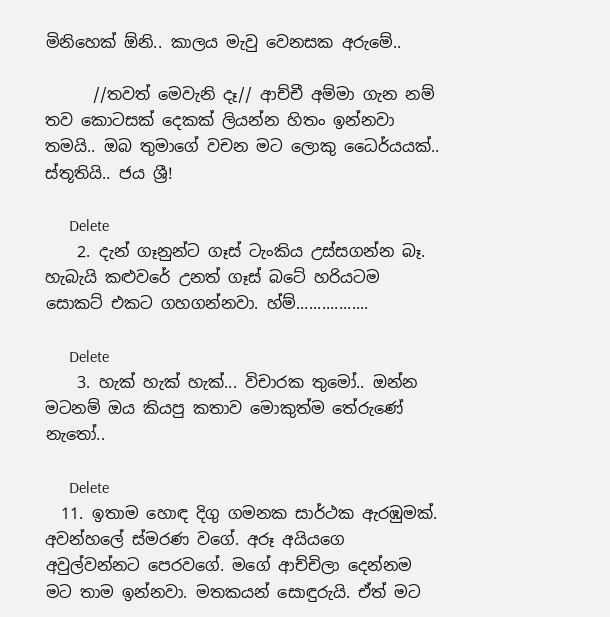මිනිහෙක් ඕනි.. කාලය මැවු වෙනසක අරුමේ..

      //තවත් මෙවැනි දෑ// ආච්චී අම්මා ගැන නම් තව කොටසක් දෙකක් ලියන්න හිතං ඉන්නවා තමයි.. ඔබ තුමාගේ වචන මට ලොකු ධෛර්යයක්.. ස්තූතියි.. ජය ශ්‍රී!

      Delete
    2. දැන් ගෑනුන්ට ගෑස් ටැංකිය උස්සගන්න බෑ. හැබැයි කළුවරේ උනත් ගෑස් බටේ හරියටම සොකට් එකට ගහගන්නවා. හ්ම්.................

      Delete
    3. හැක් හැක් හැක්... විචාරක තුමෝ.. ඔන්න මටනම් ඔය කියපු කතාව මොකුත්ම තේරුණේ නැතෝ..

      Delete
  11. ඉතාම හොඳ දිගු ගමනක සාර්ථක ඇරඹුමක්. අවන්හලේ ස්මරණ වගේ. අරූ අයියගෙ අවුල්වන්නට පෙරවගේ. මගේ ආච්චිලා දෙන්නම මට තාම ඉන්නවා. මතකයන් සොඳුරුයි. ඒත් මට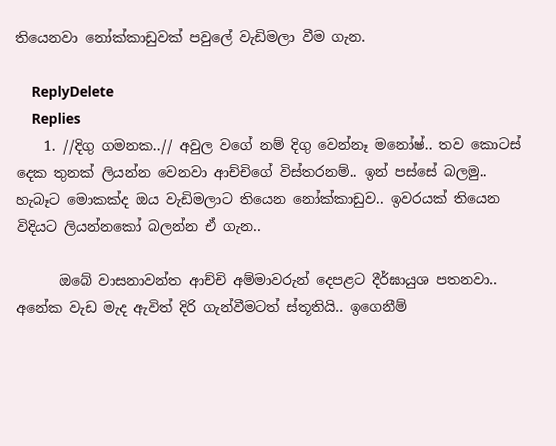තියෙනවා නෝක්කාඩුවක් පවුලේ වැඩිමලා වීම ගැන.

    ReplyDelete
    Replies
    1. //දිගු ගමනක..// අවුල වගේ නම් දිගු වෙන්නෑ මනෝෂ්.. තව කොටස් දෙක තුනක් ලියන්න වෙනවා ආච්චිගේ විස්තරනම්.. ඉන් පස්සේ බලමු.. හැබෑට මොකක්ද ඔය වැඩිමලාට තියෙන නෝක්කාඩුව.. ඉවරයක් තියෙන විදියට ලියන්නකෝ බලන්න ඒ ගැන..

      ඔබේ වාසනාවන්ත ආච්චි අම්මාවරුන් දෙපළට දීර්ඝායුශ පතනවා.. අනේක වැඩ මැද ඇවිත් දිරි ගැන්වීමටත් ස්තූතියි.. ඉගෙනීම්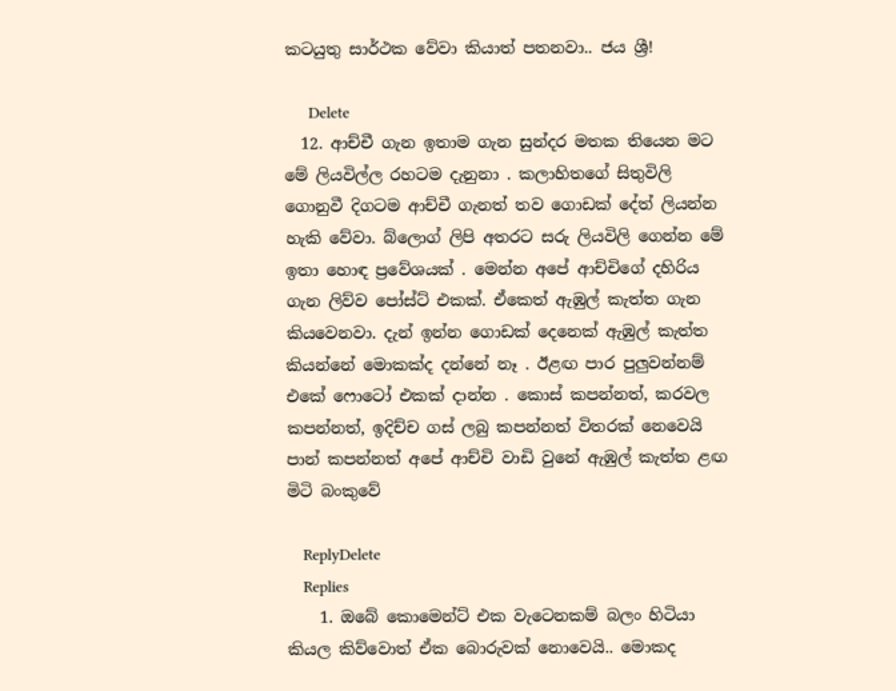කටයුතු සාර්ථක වේවා කියාත් පතනවා.. ජය ශ්‍රී!

      Delete
  12. ආච්චී ගැන ඉතාම ගැන සුන්දර මතක තියෙන මට මේ ලියවිල්ල රහටම දැනුනා . කලාහිතගේ සිතුවිලි ගොනුවී දිගටම ආච්චී ගැනත් තව ගොඩක් දේත් ලියන්න හැකි වේවා. බ්ලොග් ලිපි අතරට සරු ලියවිලි ගෙන්න මේ ඉතා හොඳ ප්‍රවේශයක් . මෙන්න අපේ ආච්චිගේ දහිරිය ගැන ලිව්ව පෝස්ට් එකක්. ඒකෙත් ඇඹුල් කැත්ත ගැන කියවෙනවා. දැන් ඉන්න ගොඩක් දෙනෙක් ඇඹුල් කැත්ත කියන්නේ මොකක්ද දන්නේ නෑ . ඊළඟ පාර පුලුවන්නම් එකේ ෆොටෝ එකක් දාන්න . කොස් කපන්නත්, කරවල කපන්නත්, ඉදිච්ච ගස් ලබු කපන්නත් විතරක් නෙවෙයි පාන් කපන්නත් අපේ ආච්චි වාඩි වුනේ ඇඹුල් කැත්ත ළඟ මිටි බංකුවේ

    ReplyDelete
    Replies
    1. ඔබේ කොමෙන්ට් එක වැටෙනකම් බලං හිටියා කියල කිව්වොත් ඒක බොරුවක් නොවෙයි.. මොකද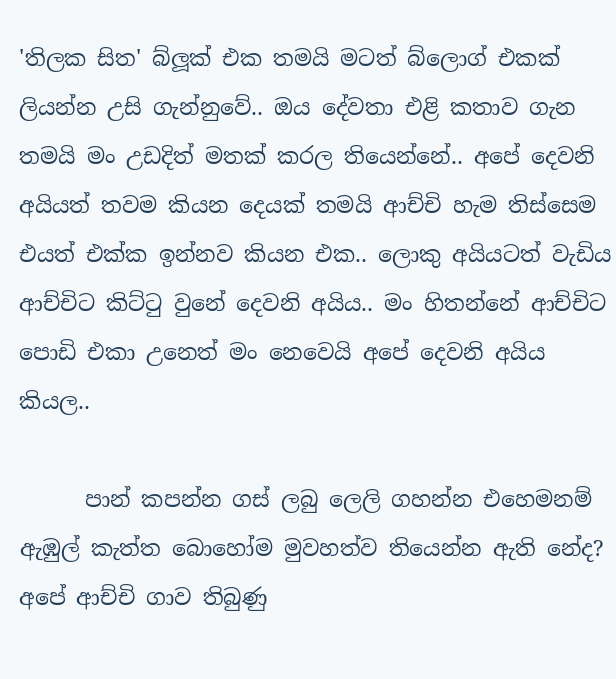'තිලක සිත' බ්ලූක් එක තමයි මටත් බ්ලොග් එකක් ලියන්න උසි ගැන්නුවේ.. ඔය දේවතා එළි කතාව ගැන තමයි මං උඩදිත් මතක් කරල තියෙන්නේ.. අපේ දෙවනි අයියත් තවම කියන දෙයක් තමයි ආච්චි හැම තිස්සෙම එයත් එක්ක ඉන්නව කියන එක.. ලොකු අයියටත් වැඩිය ආච්චිට කිට්ටු වුනේ දෙවනි අයිය.. මං හිතන්නේ ආච්චිට පොඩි එකා උනෙත් මං නෙවෙයි අපේ දෙවනි අයිය කියල..

      පාන් කපන්න ගස් ලබු ලෙලි ගහන්න එහෙමනම් ඇඹුල් කැත්ත බොහෝම මුවහත්ව තියෙන්න ඇති නේද? අපේ ආච්චි ගාව තිබුණු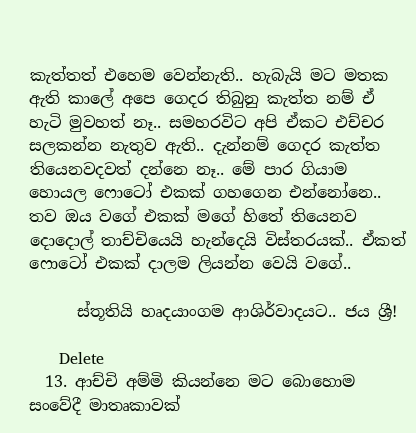කැත්තත් එහෙම වෙන්නැති.. හැබැයි මට මතක ඇති කාලේ අපෙ ගෙදර තිබුනු කැත්ත නම් ඒ හැටි මුවහත් නෑ.. සමහරවිට අපි ඒකට එච්චර සලකන්න නැතුව ඇති.. දැන්නම් ගෙදර කැත්ත තියෙනවදවත් දන්නෙ නෑ.. මේ පාර ගියාම හොයල ෆොටෝ එකක් ගහගෙන එන්නෝනෙ.. තව ඔය වගේ එකක් මගේ හිතේ තියෙනව දොදොල් තාච්චියෙයි හැන්දෙයි විස්තරයක්.. ඒකත් ෆොටෝ එකක් දාලම ලියන්න වෙයි වගේ..

      ස්තූතියි හෘදයාංගම ආශිර්වාදයට.. ජය ශ්‍රී!

      Delete
  13. ආච්චි අම්මි කියන්නෙ මට බොහොම සංවේදී මාතෘකාවක්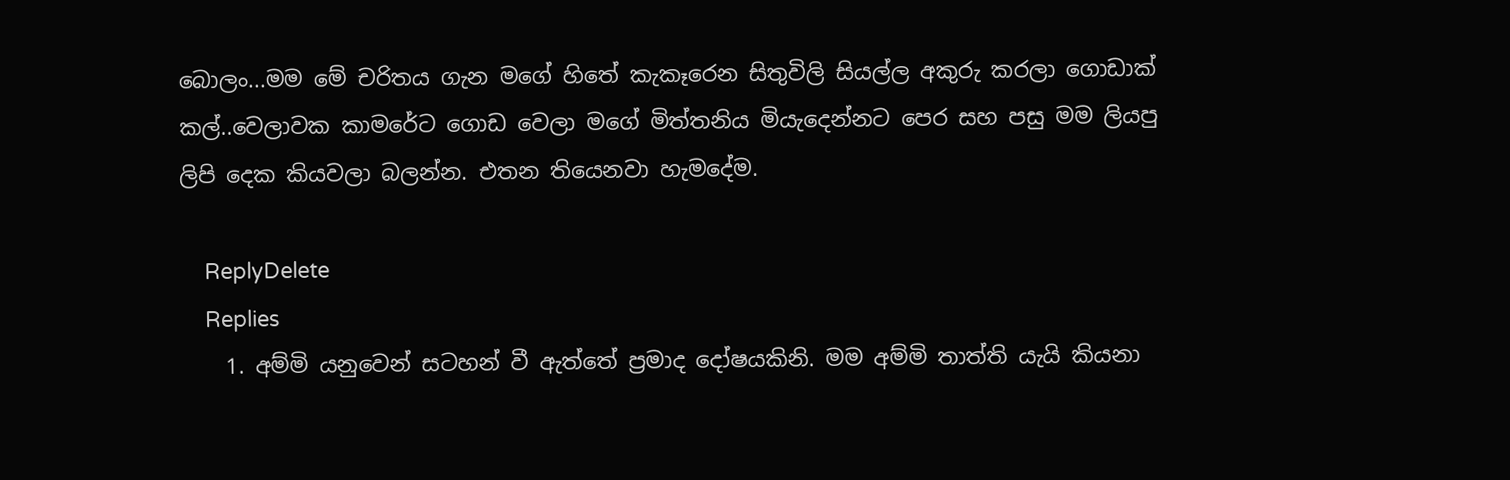බොලං...මම මේ චරිතය ගැන ම‍ගේ හිතේ කැකෑරෙන සිතුවිලි සියල්ල අකුරු කරලා ගොඩාක් කල්..වෙලාවක කාමරේට ගොඩ වෙලා මගේ මිත්තනිය මියැදෙන්නට පෙර සහ පසු මම ලියපු ලිපි දෙක කියවලා බලන්න. එතන තියෙනවා හැමදේම.

    ReplyDelete
    Replies
    1. අම්මි යනුවෙන් සටහන් වී ඇත්තේ ප්‍රමාද දෝෂයකිනි. මම අම්මි තාත්ති යැයි කියනා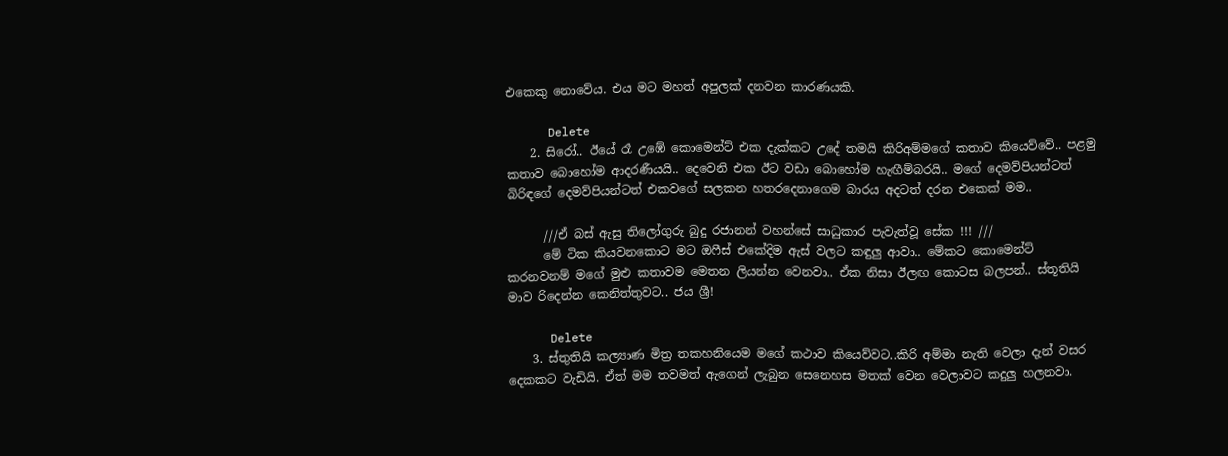එකෙකු නොවේය. එය මට මහත් අපුලක් දනවන කාරණයකි.

      Delete
    2. සිරෝ.. ඊයේ රෑ උඹේ කොමෙන්ට් එක දැක්කට උදේ තමයි කිරිඅම්මගේ කතාව කියෙව්වේ.. පළමු කතාව බොහෝම ආදරණීයයි.. දෙවෙනි එක ඊට වඩා බොහෝම හැඟීම්බරයි.. මගේ දෙමව්පියන්ටත් බිරිඳගේ දෙමව්පියන්ටත් එකවගේ සලකන හතරදෙනාගෙම බාරය අදටත් දරන එකෙක් මම..

      ///ඒ බස් ඇසු තිලෝගුරු බුදු රජානන් වහන්සේ සාධුකාර පැවැත්වූ සේක !!! ///
      මේ ටික කියවනකොට මට ඔෆීස් එකේදිම ඇස් වලට කඳුලු ආවා.. මේකට කොමෙන්ට් කරනවනම් මගේ මුළු කතාවම මෙතන ලියන්න වෙනවා.. ඒක නිසා ඊලඟ කොටස බලපන්.. ස්තූතියි මාව රිදෙන්න කෙනිත්තුවට.. ජය ශ්‍රී!

      Delete
    3. ස්තුතියි කල්‍යාණ මිත්‍ර තකහනියෙම මගේ කථාව කියෙව්වට..කිරි අම්මා නැති වෙලා දැන් වසර දෙකකට වැඩියි. ඒත් මම තවමත් ඇගෙන් ලැබුන සෙනෙහස මතක් වෙන වෙලාවට කදුලු හලනවා.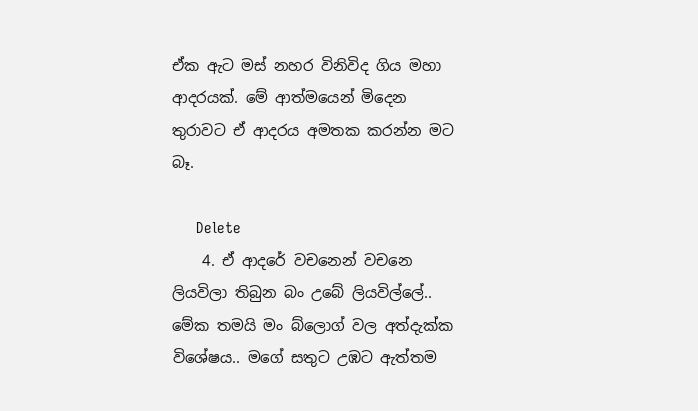ඒක ඇට මස් නහර විනිවිද ගිය මහා ආදරයක්. මේ ආත්මයෙන් මිදෙන තුරාවට ඒ ආදරය අමතක කරන්න මට බෑ.

      Delete
    4. ඒ ආදරේ වචනෙන් වචනෙ ලියවිලා තිබුන බං උබේ ලියවිල්ලේ.. මේක තමයි මං බ්ලොග් වල අත්දැක්ක විශේෂය.. මගේ සතුට උඹට ඇත්තම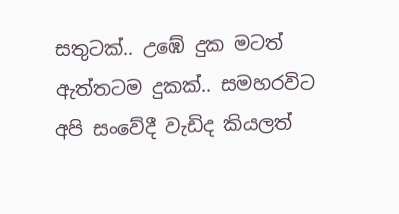සතුටක්.. උඹේ දුක මටත් ඇත්තටම දුකක්.. සමහරවිට අපි සංවේදී වැඩිද කියලත්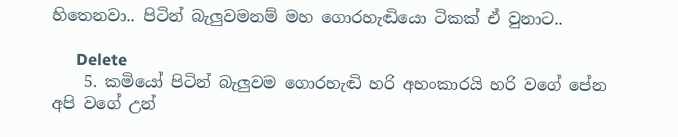හිතෙනවා.. පිටින් බැලුවමනම් මහ ගොරහැඬියො ටිකක් ඒ වුනාට..

      Delete
    5. කමියෝ පිටින් බැලුවම ගොරහැඬි හරි අහංකාරයි හරි වගේ පේන අපි වගේ උන්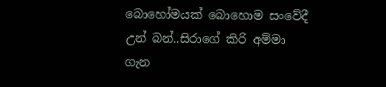බොහෝමයක් බොහොම සංවේදී උන් බන්..සිරාගේ කිරි අම්මා ගැන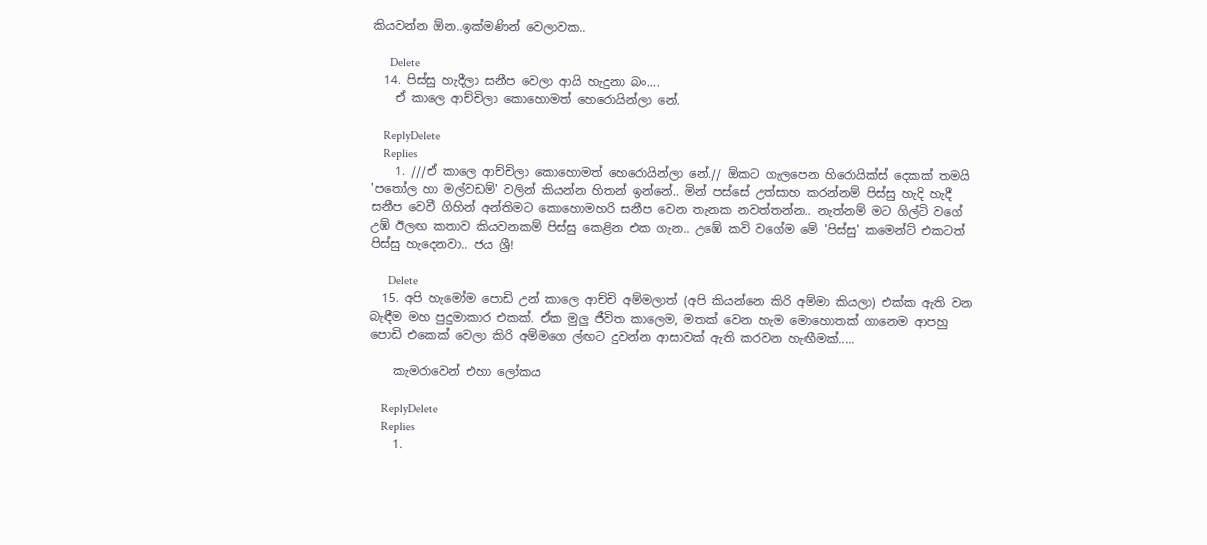කියවන්න ඕන..ඉක්මණින් වෙලාවක..

      Delete
  14. පිස්සු හැදීලා සනීප වෙලා ආයි හැදුනා බං....
    ඒ කාලෙ ආච්චිලා කොහොමත් හෙරොයින්ලා නේ.

    ReplyDelete
    Replies
    1. ///ඒ කාලෙ ආච්චිලා කොහොමත් හෙරොයින්ලා නේ.// ඕකට ගැලපෙන හිරොයික්ස් දෙකක් තමයි 'පතෝල හා මල්වඩම්' වලින් කියන්න හිතන් ඉන්නේ.. මින් පස්සේ උත්සාහ කරන්නම් පිස්සු හැදි හැදී සනීප වෙවී ගිහින් අන්තිමට කොහොමහරි සනීප වෙන තැනක නවත්තන්න.. නැත්නම් මට ගිල්ටි වගේ උඹ් ඊලඟ කතාව කියවනකම් පිස්සු කෙළින එක ගැන.. උඹේ කවි වගේම මේ 'පිස්සු' කමෙන්ට් එකටත් පිස්සු හැදෙනවා.. ජය ශ්‍රී!

      Delete
  15. අපි හැමෝම පොඩි උන් කාලෙ ආච්චි අම්මලාත් (අපි කියන්නෙ කිරි අම්මා කියලා) එක්ක ඇති වන බැඳීම මහ පුදුමාකාර එකක්. ඒක මුලු ජීවිත කාලෙම, මතක් වෙන හැම මොහොතක් ගානෙම ආපහු පොඩි එකෙක් වෙලා කිරි අම්මගෙ ල්ඟට දුවන්න ආසාවක් ඇති කරවන හැඟීමක්.....

    කැමරාවෙන් එහා ලෝකය

    ReplyDelete
    Replies
    1.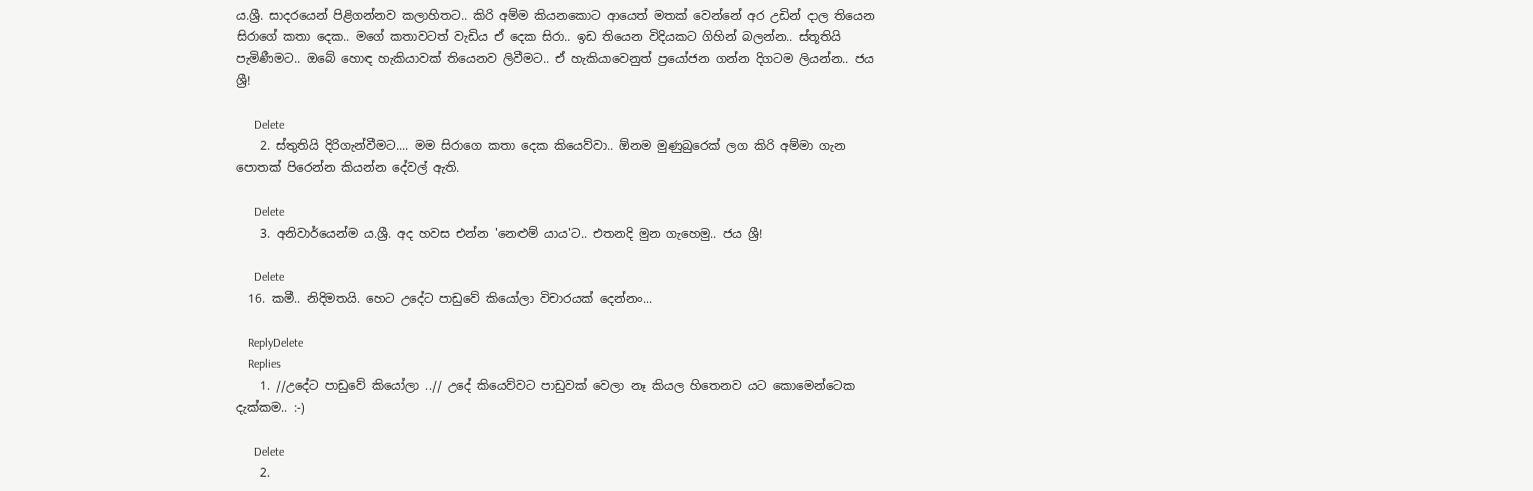ය.ශ්‍රී. සාදරයෙන් පිළිගන්නව කලාහිතට.. කිරි අම්ම කියනකොට ආයෙත් මතක් වෙන්නේ අර උඩින් දාල තියෙන සිරාගේ කතා දෙක.. මගේ කතාවටත් වැඩිය ඒ දෙක සිරා.. ඉඩ තියෙන විදියකට ගිහින් බලන්න.. ස්තූතියි පැමිණීමට.. ඔබේ හොඳ හැකියාවක් තියෙනව ලිවීමට.. ඒ හැකියාවෙනුත් ප්‍රයෝජන ගන්න දිගටම ලියන්න.. ජය ශ්‍රී!

      Delete
    2. ස්තුතියි දිරිගැන්වීමට.... මම සිරාගෙ කතා දෙක කියෙව්වා.. ඕනම මුණුබුරෙක් ලග කිරි අම්මා ගැන පොතක් පිරෙන්න කියන්න දේවල් ඇති.

      Delete
    3. අනිවාර්යෙන්ම ය.ශ්‍රී. අද හවස එන්න 'නෙළුම් යාය'ට.. එතනදි මුන ගැහෙමු.. ජය ශ්‍රී!

      Delete
  16. කමී.. නිදිමතයි. හෙට උදේට පාඩුවේ කියෝලා විචාරයක් දෙන්නං...

    ReplyDelete
    Replies
    1. //උදේට පාඩුවේ කියෝලා ..// උදේ කියෙව්වට පාඩුවක් වෙලා නෑ කියල හිතෙනව යට කොමෙන්ටෙක දැක්කම.. :-)

      Delete
    2.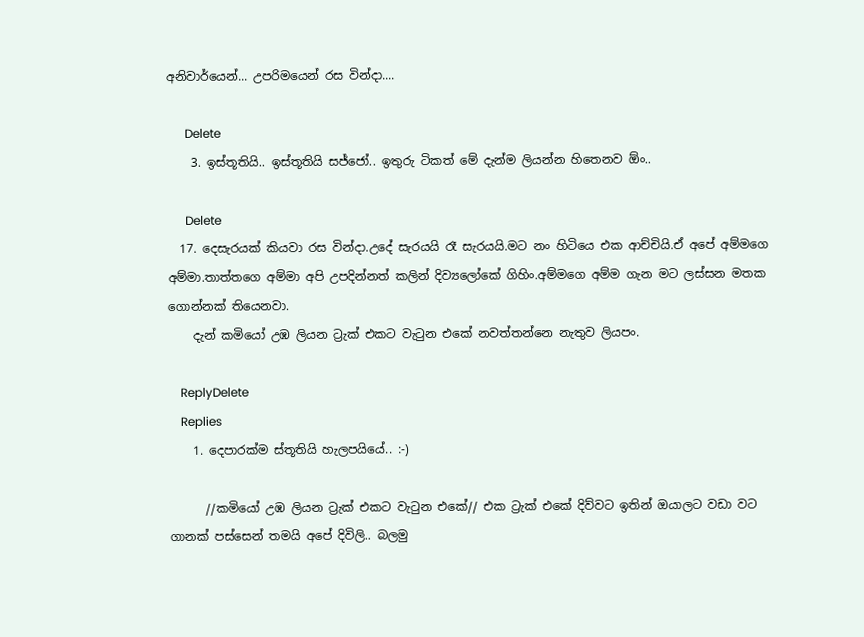අනිවාර්යෙන්... උපරිමයෙන් රස වින්දා....

      Delete
    3. ඉස්තූතියි.. ඉස්තූතියි සජ්ජෝ.. ඉතුරු ටිකත් මේ දැන්ම ලියන්න හිතෙනව ඕං..

      Delete
  17. දෙසැරයක් කියවා රස වින්දා.උදේ සැරයයි රෑ සැරයයි.මට නං හිටියෙ එක ආච්චියි.ඒ අපේ අම්මගෙ අම්මා.තාත්තගෙ අම්මා අපි උපදින්නත් කලින් දිව්‍යලෝකේ ගිහිං.අම්මගෙ අම්ම ගැන මට ලස්සන මතක ගොන්නක් තියෙනවා.
    දැන් කමියෝ උඹ ලියන ට්‍රැක් එකට වැටුන එකේ නවත්තන්නෙ නැතුව ලියපං.

    ReplyDelete
    Replies
    1. දෙපාරක්ම ස්තූතියි හැලපයියේ.. :-)

      //කමියෝ උඹ ලියන ට්‍රැක් එකට වැටුන එකේ// එක ට්‍රැක් එකේ දිව්වට ඉතින් ඔයාලට වඩා වට ගානක් පස්සෙන් තමයි අපේ දිවිලි.. බලමු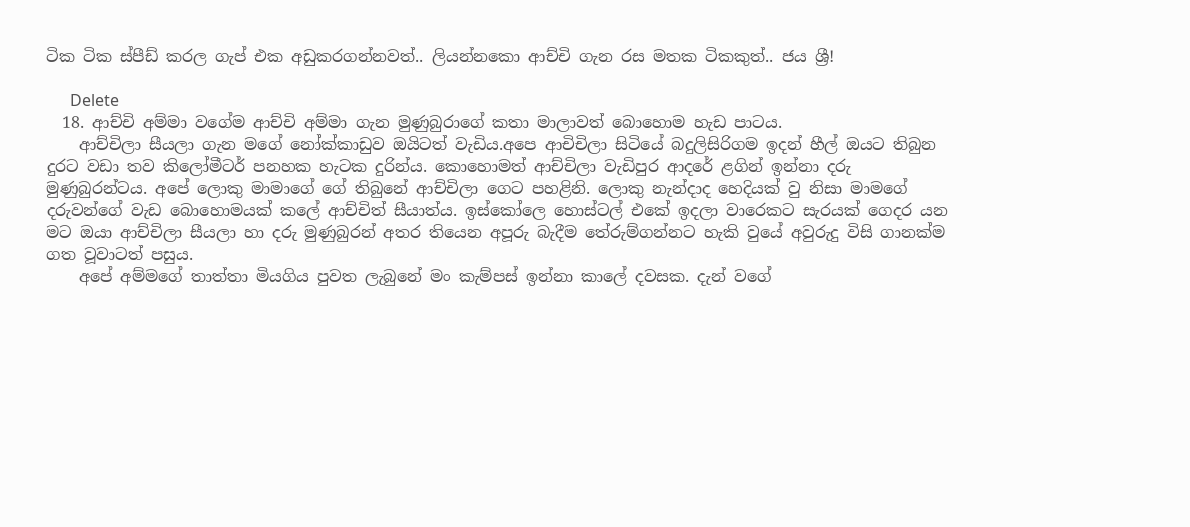ටික ටික ස්පීඩ් කරල ගැප් එක අඩුකරගන්නවත්.. ලියන්නකො ආච්චි ගැන රස මතක ටිකකුත්.. ජය ශ්‍රී!

      Delete
  18. ආච්චි අම්මා වගේම ආච්චි අම්මා ගැන මුණුබුරාගේ කතා මාලාවත් බොහොම හැඩ පාටය.
    ආච්චිලා සීයලා ගැන මගේ නෝක්කාඩුව ඔයිටත් වැඩිය.අපෙ ආචිචිලා සිටියේ බදුලිසිරිගම ඉදන් හීල් ඔයට තිබුන දුරට වඩා තව කිලෝමීටර් පනහක හැටක දුරින්ය. කොහොමත් ආච්චිලා වැඩිපුර ආදරේ ළගින් ඉන්නා දරු මුණුබුරන්ටය. අපේ ලොකු මාමාගේ ගේ තිබුනේ ආච්චිලා ගෙට පහළිනි. ලොකු නැන්දාද හෙදියක් වු නිසා මාමගේ දරුවන්ගේ වැඩ බොහොමයක් කලේ ආච්චිත් සීයාත්ය. ඉස්කෝලෙ හොස්ටල් එකේ ඉදලා වාරෙකට සැරයක් ගෙදර යන මට ඔයා ආච්චිලා සීයලා හා දරු මුණුබුරන් අතර තියෙන අපූරු බැදීම තේරුම්ගන්නට හැකි වුයේ අවුරුදු විසි ගානක්ම ගත වූවාටත් පසුය.
    අපේ අම්මගේ තාත්තා මියගිය පුවත ලැබුනේ මං කැම්පස් ඉන්නා කාලේ දවසක. දැන් වගේ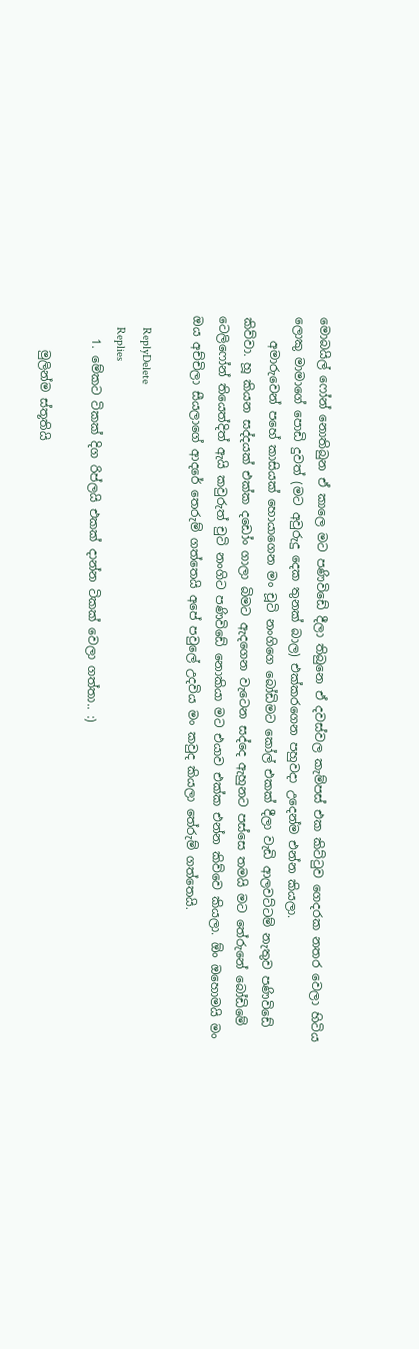මොබයිල් ෆෝන් නොතිබුන ඒ කාලෙ මට පණිවිඩේ දීලා තිබුනෙ ඒ දවස්වල කැම්පස් එක කිට්ටුව ගෙදරක නතර වෙලා හිටිය ලොකු මාමාගේ පොඩි දුවත් (මට අවුරුදු දෙක තුනක් බාල) එක්කරගෙන පහුවදා උදෙන්ම එන්න කියලා.
    අමාරුවෙන් පහේ කාසියක් හොයාගෙන මං චූටි නංගිගෙ බෝඩිමට කෝල් එකක් දීලා වැඩි ආලවට්ටම් නැතුව පණිවිඩේ කිව්වා. හූ කියන සද්දයක් එක්ක දඩෝං ගාලා බිමට ඇදගෙන වැටෙන සද්දෙ ඇහුනට පස්සෙ තමයි මට තේරුනේ බෝඩිමේ ටෙලිෆෝන් තියෙත්දිත් ඇයි කවුරුත් චුටි නංගිට පණිවිඩේ නොකියා මට එයාව එක්ක එන්න කිව්වෙ කියලා. ඕං ඔහොමයි මං ඔය අච්චිලා සීයලාගේ ආදරේ තෙරුම් ගත්තෙයි අපේ පවුලේ උදවිය මං කවුද කියලා තේරුම් ගත්තෙයි.

    ReplyDelete
    Replies
    1. මේකට ටිකක් දිග රිප්ලයි එකක් දාන්න ටිකක් වෙලා ගත්තා.. :)

      මුලින්ම ස්තූතියි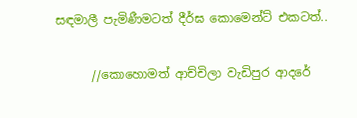සඳමාලී පැමිණීමටත් දීර්ඝ කොමෙන්ට් එකටත්..

      //කොහොමත් ආච්චිලා වැඩිපුර ආදරේ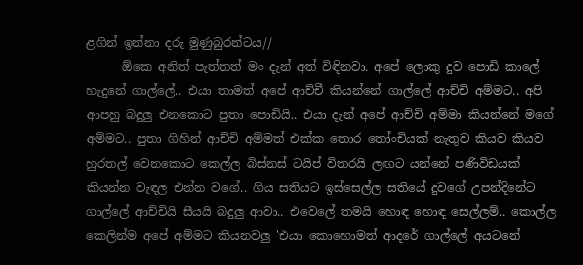ළගින් ඉන්නා දරු මුණුබුරන්ටය//
      ඕකෙ අනිත් පැත්තත් මං දැන් අත් විඳිනවා. අපේ ලොකු දුව පොඩි කාලේ හැදුනේ ගාල්ලේ.. එයා තාමත් අපේ ආච්චී කියන්නේ ගාල්ලේ ආච්චි අම්මට.. අපි ආපහු බදුලු එනකොට පුතා පොඩියි.. එයා දැන් අපේ ආච්චි අම්මා කියන්නේ මගේ අම්මට.. පුතා ගිහින් ආච්චි අම්මත් එක්ක තොර තෝංචියක් නැතුව කියව කියව හුරතල් වෙනකොට කෙල්ල බිස්නස් ටයිප් විතරයි ලඟට යන්නේ පණිවිඩයක් කියන්න වැඳල එන්න වගේ.. ගිය සතියට ඉස්සෙල්ල සතියේ දුවගේ උපන්දිනේට ගාල්ලේ ආච්චියි සීයයි බදුලු ආවා.. එවෙලේ තමයි හොඳ හොඳ සෙල්ලම්.. කොල්ල කෙලින්ම අපේ අම්මට කියනවලු 'එයා කොහොමත් ආදරේ ගාල්ලේ අයටනේ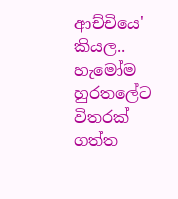ආච්චියෙ' කියල.. හැමෝම හුරතලේට විතරක් ගත්ත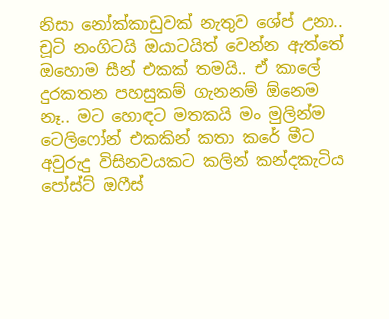නිසා නෝක්කාඩුවක් නැතුව ශේප් උනා.. චූටි නංගිටයි ඔයාටයිත් වෙන්න ඇත්තේ ඔහොම සීන් එකක් තමයි.. ඒ කාලේ දුරකතන පහසුකම් ගැනනම් ඕනෙම නෑ.. මට හොඳට මතකයි මං මුලින්ම ටෙලිෆෝන් එකකින් කතා කරේ මීට අවුරුදු විසිනවයකට කලින් කන්දකැටිය පෝස්ට් ඔෆීස්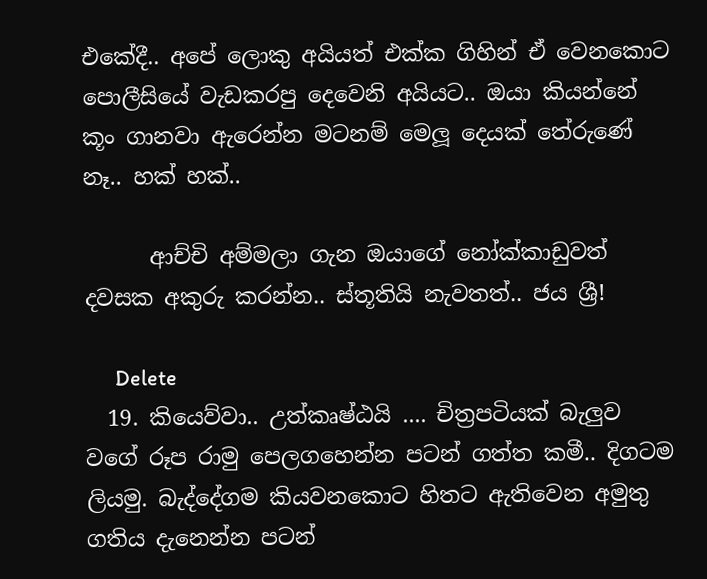එකේදී.. අපේ ලොකු අයියත් එක්ක ගිහින් ඒ වෙනකොට පොලීසියේ වැඩකරපු දෙවෙනි අයියට.. ඔයා කියන්නේ කූං ගානවා ඇරෙන්න මටනම් මෙලූ දෙයක් තේරුණේ නෑ.. හක් හක්..

      ආච්චි අම්මලා ගැන ඔයාගේ නෝක්කාඩුවත් දවසක අකුරු කරන්න.. ස්තූතියි නැවතත්.. ජය ශ්‍රී!

      Delete
  19. කියෙව්වා.. උත්කෘෂ්ඨයි .... චිත්‍රපටියක් බැලුව වගේ රූප රාමු පෙලගහෙන්න පටන් ගත්ත කමී.. දිගටම ලියමු. බැද්දේගම කියවනකොට හිතට ඇතිවෙන අමුතු ගතිය දැනෙන්න පටන්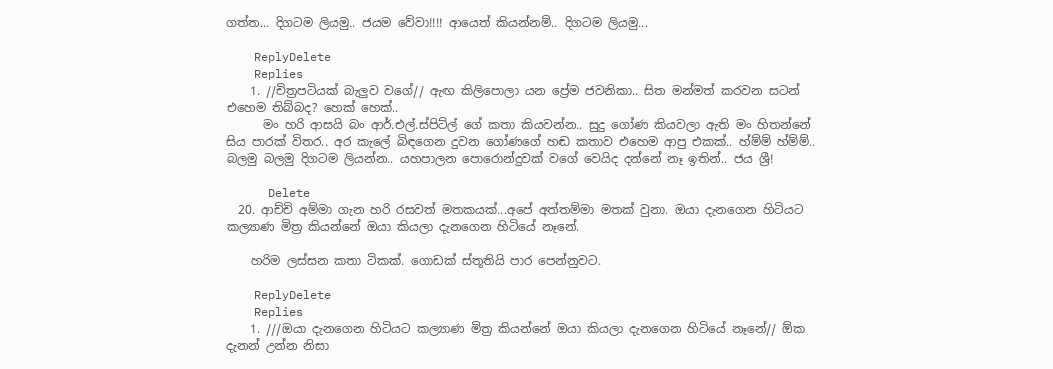ගත්ත... දිගටම ලියමු.. ජයම වේවා!!!! ආයෙත් කියන්නම්.. දිගටම ලියමු...

    ReplyDelete
    Replies
    1. //චිත්‍රපටියක් බැලුව වගේ// ඇඟ කිලිපොලා යන ප්‍රේම ජවනිකා.. සිත මන්මත් කරවන සටන් එහෙම තිබ්බද? හෙක් හෙක්..
      මං හරි ආසයි බං ආර්.එල්.ස්පිට්ල් ගේ කතා කියවන්න.. සුදු ගෝණ කියවලා ඇති මං හිතන්නේ සිය පාරක් විතර.. අර කැලේ බිඳගෙන දුවන ගෝණගේ හඬ කතාව එහෙම ආපු එකක්.. හ්ම්ම් හ්ම්ම්.. බලමු බලමු දිගටම ලියන්න.. යහපාලන පොරොන්දුවක් වගේ වෙයිද දන්නේ නෑ ඉතින්.. ජය ශ්‍රී!

      Delete
  20. ආච්චි අම්මා ගැන හරි රසවත් මතකයක්...අපේ අත්තම්මා මතක් වුනා. ඔයා දැනගෙන හිටියට කල්‍යාණ මිත්‍ර කියන්නේ ඔයා කියලා දැනගෙන හිටියේ නෑනේ.

    හරිම ලස්සන කතා ටිකක්. ගොඩක් ස්තූතියි පාර පෙන්නුවට.

    ReplyDelete
    Replies
    1. ///ඔයා දැනගෙන හිටියට කල්‍යාණ මිත්‍ර කියන්නේ ඔයා කියලා දැනගෙන හිටියේ නෑනේ// ඕක දැනන් උන්න නිසා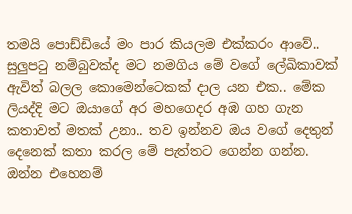තමයි පොඩ්ඩියේ මං පාර කියලම එක්කරං ආවේ.. සුලුපටු නම්බුවක්ද මට නමගිය මේ වගේ ලේඛිකාවක් ඇවිත් බලල කොමෙන්ටෙකක් දාල යන එක.. මේක ලියද්දි මට ඔයාගේ අර මහගෙදර අඹ ගහ ගැන කතාවත් මතක් උනා.. තව ඉන්නව ඔය වගේ දෙතුන් දෙනෙක් කතා කරල මේ පැත්තට ගෙන්න ගන්න. ඔන්න එහෙනම්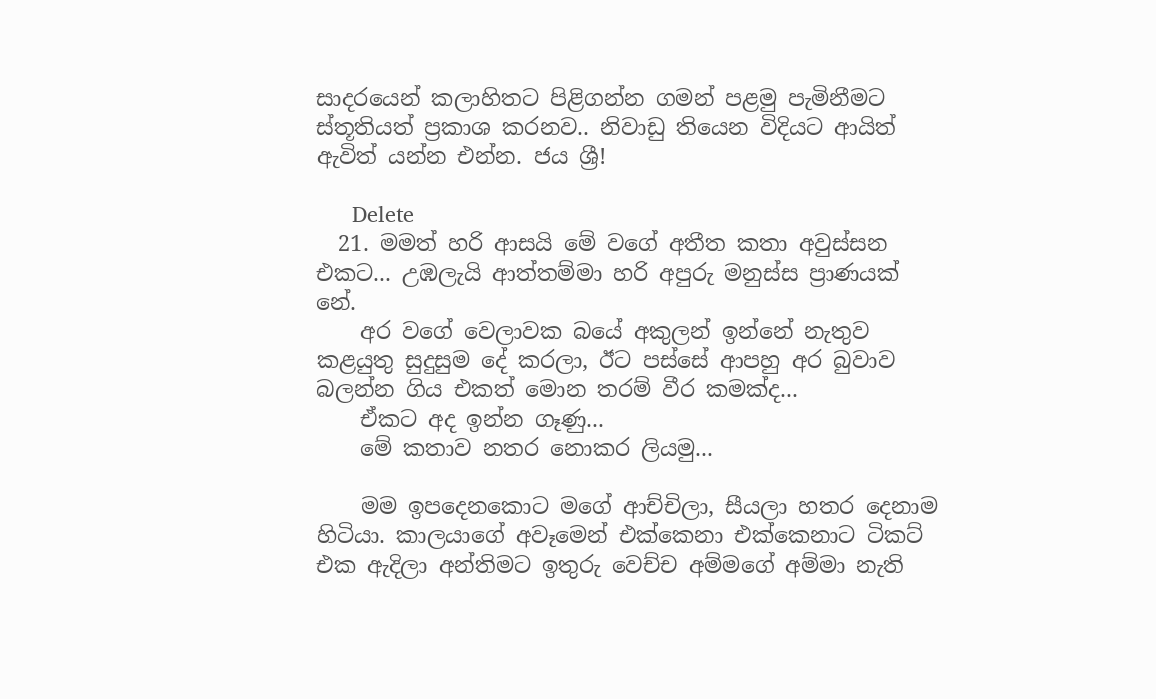සාදරයෙන් කලාහිතට පිළිගන්න ගමන් පළමු පැමිනීමට ස්තූතියත් ප්‍රකාශ කරනව.. නිවාඩු තියෙන විදියට ආයිත් ඇවිත් යන්න එන්න. ජය ශ්‍රී!

      Delete
  21. මමත් හරි ආසයි මේ වගේ අතීත කතා අවුස්සන එකට... උඹලැයි ආත්තම්මා හරි අපුරු මනුස්ස ප්‍රාණයක් නේ.
    අර වගේ වෙලාවක බයේ අකුලන් ඉන්නේ නැතුව කළයුතු සුදුසුම දේ කරලා, ඊට පස්සේ ආපහු අර බුවාව බලන්න ගිය එකත් මොන තරම් වීර කමක්ද...
    ඒකට අද ඉන්න ගෑණු...
    මේ කතාව නතර නොකර ලියමු...

    මම ඉපදෙනකොට මගේ ආච්චිලා, සීයලා හතර දෙනාම හිටියා. කාලයාගේ අවෑමෙන් එක්කෙනා එක්කෙනාට ටිකට් එක ඇදිලා අන්තිමට ඉතුරු වෙච්ච අම්මගේ අම්මා නැති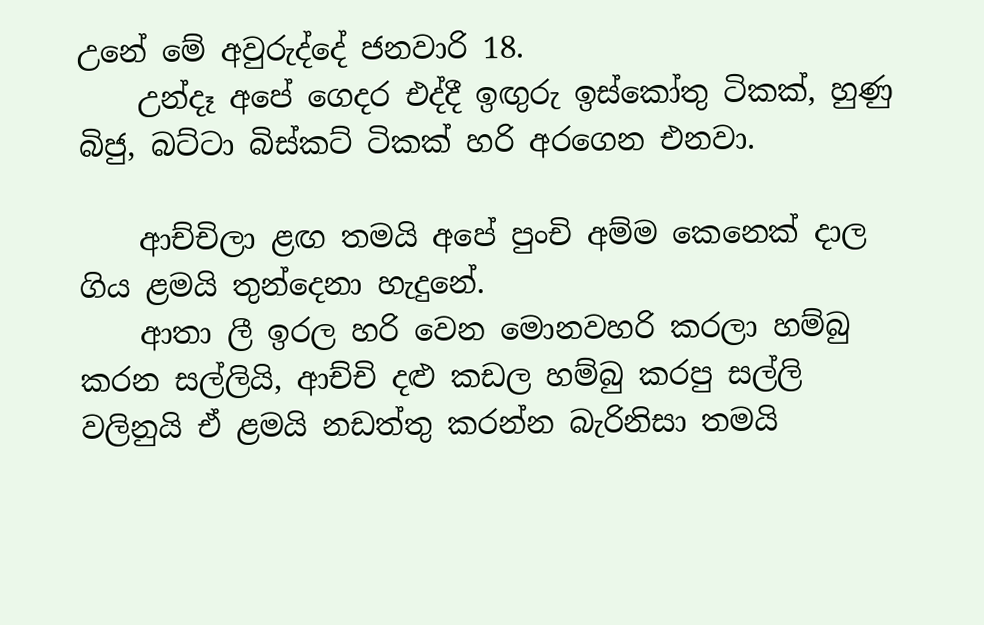උනේ මේ අවුරුද්දේ ජනවාරි 18.
    උන්දෑ අපේ ගෙදර එද්දී ඉඟුරු ඉස්කෝතු ටිකක්, හුණු බිජු, බට්ටා බිස්කට් ටිකක් හරි අරගෙන එනවා.

    ආච්චිලා ළඟ තමයි අපේ පුංචි අම්ම කෙනෙක් දාල ගිය ළමයි තුන්දෙනා හැදුනේ.
    ආතා ලී ඉරල හරි වෙන මොනවහරි කරලා හම්බු කරන සල්ලියි, ආච්චි දළු කඩල හම්බු කරපු සල්ලි වලිනුයි ඒ ළමයි නඩත්තු කරන්න බැරිනිසා තමයි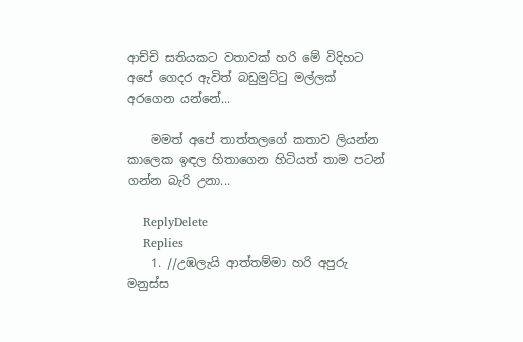ආච්චි සතියකට වතාවක් හරි මේ විදිහට අපේ ගෙදර ඇවිත් බඩුමුට්ටු මල්ලක් අරගෙන යන්නේ...

    මමත් අපේ තාත්තලගේ කතාව ලියන්න කාලෙක ඉඳල හිතාගෙන හිටියත් තාම පටන් ගන්න බැරි උනා...

    ReplyDelete
    Replies
    1. //උඹලැයි ආත්තම්මා හරි අපුරු මනුස්ස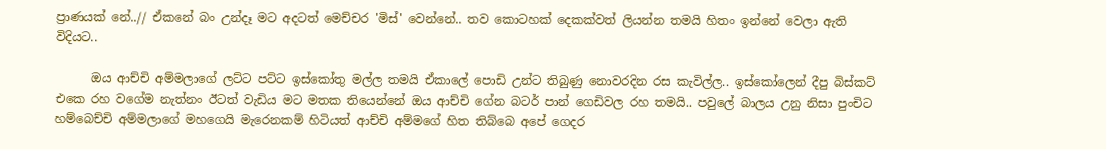ප්‍රාණයක් නේ..// ඒකනේ බං උන්දෑ මට අදටත් මෙච්චර 'මිස්' වෙන්නේ.. තව කොටහක් දෙකක්වත් ලියන්න තමයි හිතං ඉන්නේ වෙලා ඇති විදියට..

      ඔය ආච්චි අම්මලාගේ ලට්ට පට්ට ඉස්කෝතු මල්ල තමයි ඒකාලේ පොඩි උන්ට තිබුණු නොවරදින රස කැවිල්ල.. ඉස්කෝලෙන් දීපු බිස්කට් එකෙ රහ වගේම නැත්නං ඊටත් වැඩිය මට මතක තියෙන්නේ ඔය ආච්චි ගේන බටර් පාන් ගෙඩිවල රහ තමයි.. පවුලේ බාලය උනු නිසා පුංචිට හම්බෙච්චි අම්මලාගේ මහගෙයි මැරෙනකම් හිටියත් ආච්චි අම්මගේ හිත තිබ්බෙ අපේ ගෙදර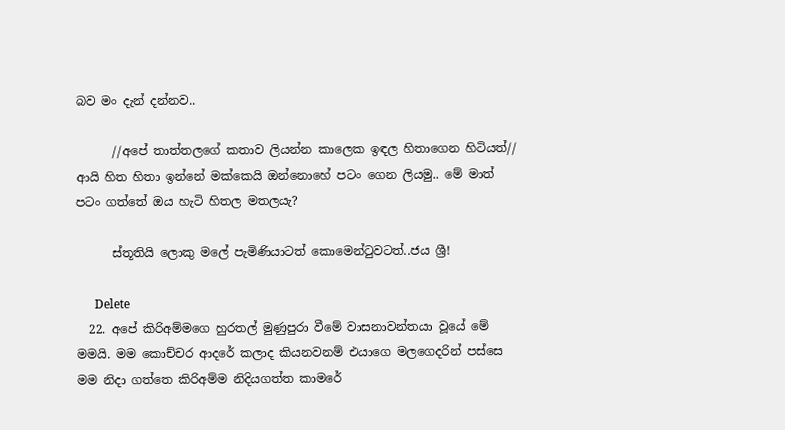බව මං දැන් දන්නව..

      //අපේ තාත්තලගේ කතාව ලියන්න කාලෙක ඉඳල හිතාගෙන හිටියත්// ආයි හිත හිතා ඉන්නේ මක්කෙයි ඔන්නොහේ පටං ගෙන ලියමු.. මේ මාත් පටං ගත්තේ ඔය හැටි හිතල මතලයැ?

      ස්තූතියි ලොකු මලේ පැමිණියාටත් කොමෙන්ටුවටත්..ජය ශ්‍රී!

      Delete
  22. අපේ කිරිඅම්මගෙ හුරතල් මුණුපුරා වීමේ වාසනාවන්තයා වූයේ මේ මමයි. මම කොච්චර ආදරේ කලාද කියනවනම් එයාගෙ මලගෙදරින් පස්සෙ මම නිදා ගත්තෙ කිරිඅම්ම නිදියගත්ත කාමරේ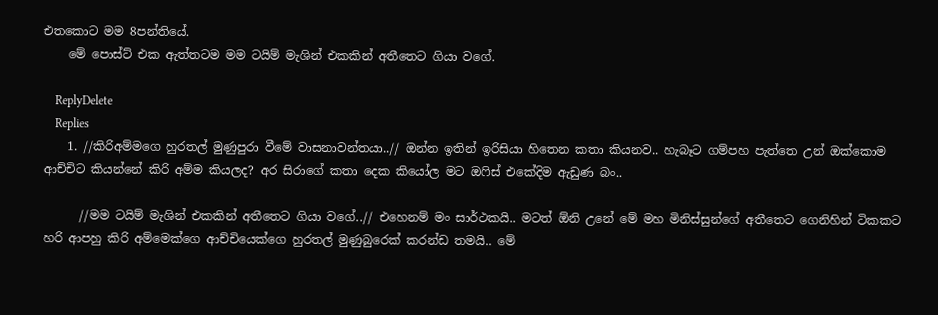එතකොට මම 8පන්තියේ.
    මේ පොස්ට් එක ඇත්තටම මම ටයිම් මැශින් එකකින් අතීතෙට ගියා වගේ.

    ReplyDelete
    Replies
    1. //කිරිඅම්මගෙ හුරතල් මුණුපුරා වීමේ වාසනාවන්තයා..// ඔන්න ඉතින් ඉරිසියා හිතෙන කතා කියනව.. හැබෑට ගම්පහ පැත්තෙ උන් ඔක්කොම ආච්චිට කියන්නේ කිරි අම්ම කියලද? අර සිරාගේ කතා දෙක කියෝල මට ඔෆිස් එකේදිම ඇඩුණ බං..

      //මම ටයිම් මැශින් එකකින් අතීතෙට ගියා වගේ..// එහෙනම් මං සාර්ථකයි.. මටත් ඕනි උනේ මේ මහ මිනිස්සුන්ගේ අතීතෙට ගෙනිහින් ටිකකට හරි ආපහු කිරි අම්මෙක්ගෙ ආච්චියෙක්ගෙ හුරතල් මුණුබුරෙක් කරන්ඩ තමයි.. මේ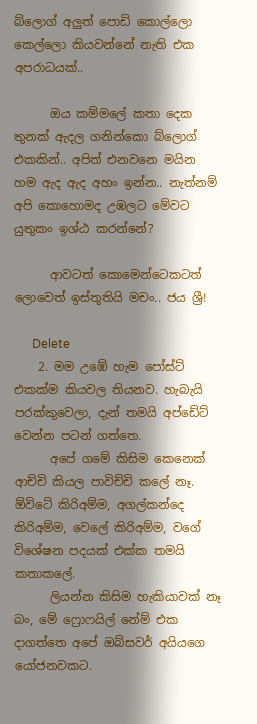බ්ලොග් අලුත් පොඩි කොල්ලො කෙල්ලො කියවන්නේ නැති එක අපරාධයක්..

      ඔය කම්මලේ කතා දෙක තුනක් ඇදල ගනින්කො බ්ලොග් එකකින්.. අපිත් එනවනෙ මයින හම ඇද ඇද අහං ඉන්න.. නැත්නම් අපි කොහොමද උඹලට මේවට යුතුකං ඉශ්ඨ කරන්නේ?

      ආවටත් කොමෙන්ටෙකටත් ලොවෙත් ඉස්තූතියි මචං.. ජය ශ්‍රී!

      Delete
    2. මම උඹේ හැම පෝස්ට් එකක්ම කියවල තියනව. හැබැයි පරක්කුවෙලා, දැන් තමයි අප්ඩේට් වෙන්න පටන් ගත්තෙ.
      අපේ ගමේ කිසිම කෙනෙක් ආච්චි කියල පාවිච්චි කලේ නෑ. ඕවිටේ කිරිඅම්ම, අගල්කන්දෙ කිරිඅම්ම, වෙලේ කිරිඅම්ම, වගේ විශේෂන පදයක් එක්ක තමයි කතාකලේ.
      ලියන්න කිසිම හැකියාවක් නෑ බං, මේ ෆ්‍රොෆයිල් නේම් එක දාගත්තෙ අපේ ඔබ්සවර් අයියගෙ යෝජනවකට.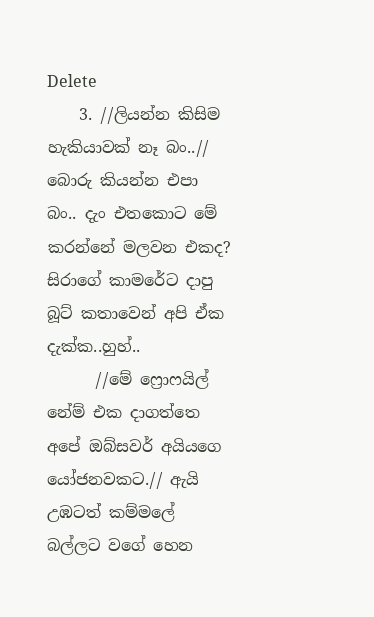Delete
    3. //ලියන්න කිසිම හැකියාවක් නෑ බං..// බොරු කියන්න එපා බං.. දැං එතකොට මේ කරන්නේ මලවන එකද? සිරාගේ කාමරේට දාපු බූට් කතාවෙන් අපි ඒක දැක්ක..හුහ්..
      //මේ ෆ්‍රොෆයිල් නේම් එක දාගත්තෙ අපේ ඔබ්සවර් අයියගෙ යෝජනවකට.// ඇයි උඹටත් කම්මලේ බල්ලට වගේ හෙන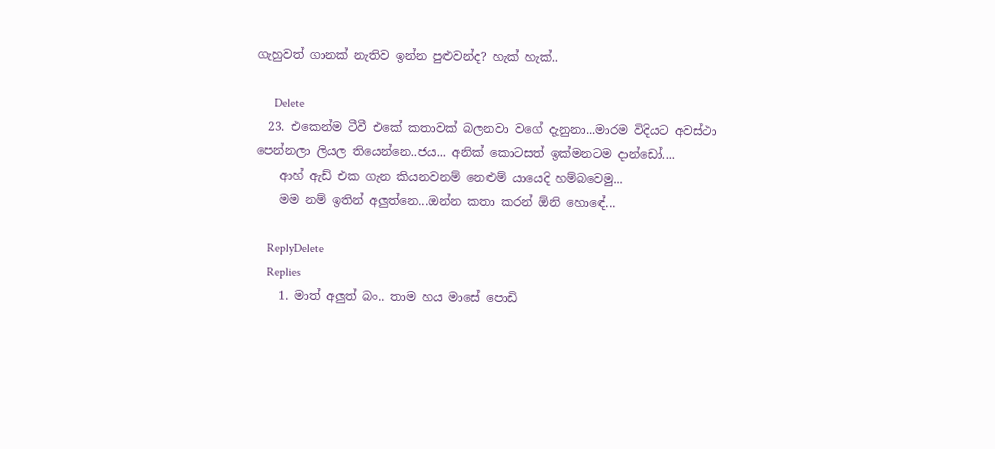ගැහුවත් ගානක් නැතිව ඉන්න පුළුවන්ද? හැක් හැක්..

      Delete
  23. එකෙන්ම ටීවී එකේ කතාවක් බලනවා වගේ දැනුනා...මාරම විදියට අවස්ථා පෙන්නලා ලියල තියෙන්නෙ..ජය... අනික් කොටසත් ඉක්මනටම දාන්ඩෝ....
    ආහ් ඇඩ් එක ගැන කියනවනම් නෙළුම් යායෙදි හම්බවෙමු...
    මම නම් ඉතින් අලුත්නෙ...ඔන්න කතා කරන් ඕනි හොඳේ...

    ReplyDelete
    Replies
    1. මාත් අලුත් බං.. තාම හය මාසේ පොඩි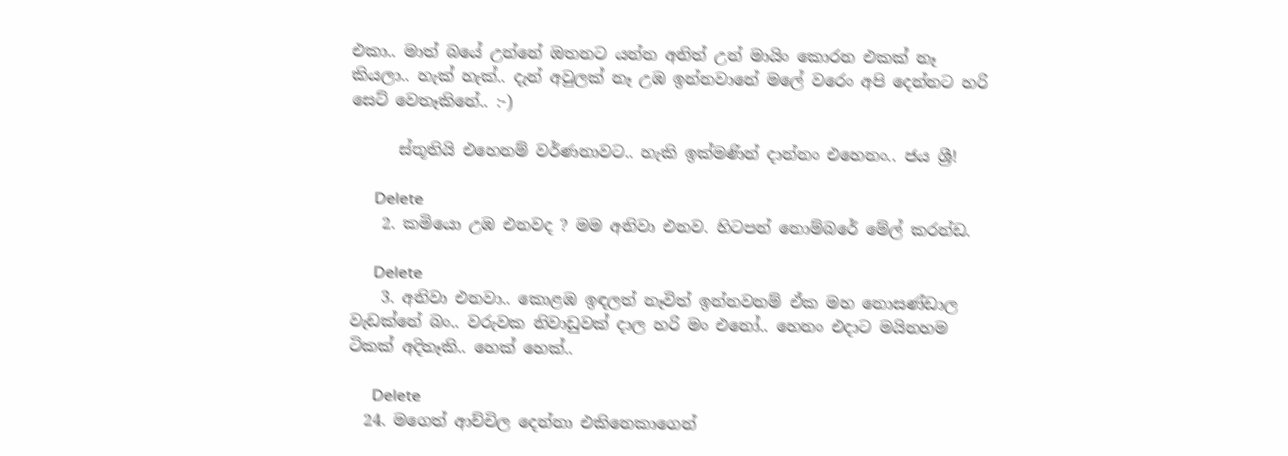එකා.. මාත් බයේ උන්නේ ඔතනට යන්න අනිත් උන් මායිං කොරන එකක් නෑ කියලා.. හැක් හැක්.. දැන් අවුලක් නෑ උඹ ඉන්නවානේ මලේ වරෙං අපි දෙන්නට හරි සෙට් වෙතෑකිනේ.. :-)

      ස්තූතියි එහෙනම් වර්ණනාවට.. හැකි ඉක්මණින් දාන්නං එහෙනං.. ජය ශ්‍රී!

      Delete
    2. කමියො උඹ එනවද ? මම අනිවා එනව. හිටපන් නොම්බරේ මේල් කරන්ඩ.

      Delete
    3. අනිවා එනවා.. කොළඹ ඉඳලත් නෑවිත් ඉන්නවනම් ඒක මහ නොසණ්ඩාල වැඩක්නේ බං.. වරුවක නිවාඩුවක් දාල හරි මං එනෝ.. හෙනං එදාට මයිනහම ටිකක් අදිතෑකි.. හෙක් හෙක්..

      Delete
  24. මගෙත් ආච්චිල දෙන්නා එකිනෙකාගෙන්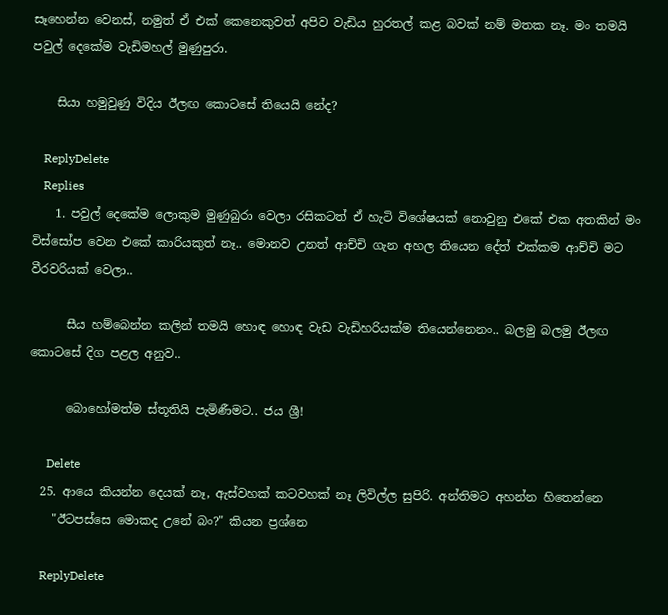සෑහෙන්න වෙනස්, නමුත් ඒ එක් කෙනෙකුවත් අපිව වැඩිය හුරතල් කළ බවක් නම් මතක නෑ. මං තමයි පවුල් දෙකේම වැඩිමහල් මුණුපුරා.

    සියා හමුවුණු විදිය ඊලඟ කොටසේ තියෙයි නේද?

    ReplyDelete
    Replies
    1. පවුල් දෙකේම ලොකුම මුණුබුරා වෙලා රසිකටත් ඒ හැටි විශේෂයක් නොවුනු එකේ එක අතකින් මං විස්සෝප වෙන එකේ කාරියකුත් නෑ.. මොනව උනත් ආච්චි ගැන අහල තියෙන දේත් එක්කම ආච්චි මට වීරවරියක් වෙලා..

      සීය හම්බෙන්න කලින් තමයි හොඳ හොඳ වැඩ වැඩිහරියක්ම තියෙන්නෙනං.. බලමු බලමු ඊලඟ කොටසේ දිග පළල අනුව..

      බොහෝමත්ම ස්තූතියි පැමිණීමට.. ජය ශ්‍රී!

      Delete
  25. ආයෙ කියන්න දෙයක් නෑ, ඇස්වහක් කටවහක් නෑ ලිවිල්ල සුපිරි. අන්තිමට අහන්න හිතෙන්නෙ
    "ඊටපස්සෙ මොකද උනේ බං?" කියන ප්‍රශ්නෙ

    ReplyDelete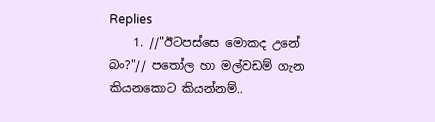Replies
    1. //"ඊටපස්සෙ මොකද උනේ බං?"// පතෝල හා මල්වඩම් ගැන කියනකොට කියන්නම්..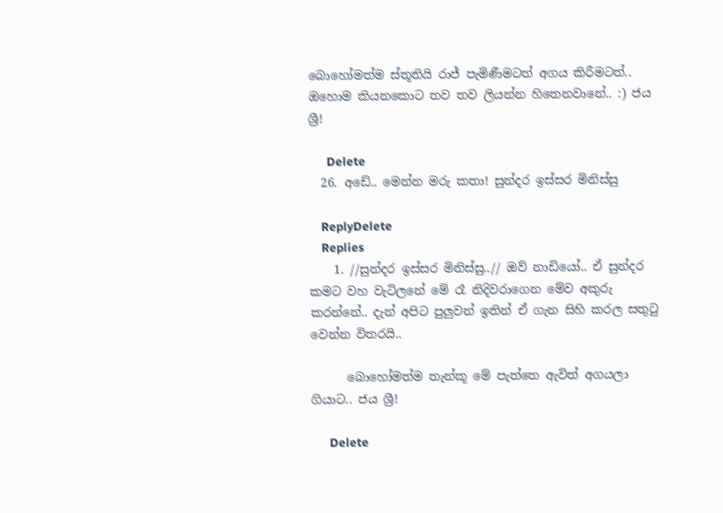බොහෝමත්ම ස්තූතියි රාජ් පැමිණීමටත් අගය කිරීමටත්.. ඔහොම කියනකොට තව තව ලියන්න හිතෙනවානේ.. :) ජය ශ්‍රී!

      Delete
  26. අඩේ.. මෙන්න මරු කතා! සුන්දර ඉස්සර මිනිස්සු

    ReplyDelete
    Replies
    1. //සුන්දර ඉස්සර මිනිස්සු..// ඔව් නාඩියෝ.. ඒ සුන්දර කමට වහ වැටිලනේ මේ රෑ නිදිවරාගෙන මේව අකුරු කරන්නේ.. දැන් අපිට පුලුවන් ඉතින් ඒ ගැන සිහි කරල සතුටු වෙන්න විතරයි..

      බොහෝමත්ම තැන්කූ මේ පැත්තෙ ඇවිත් අගයලා ගියාට.. ජය ශ්‍රී!

      Delete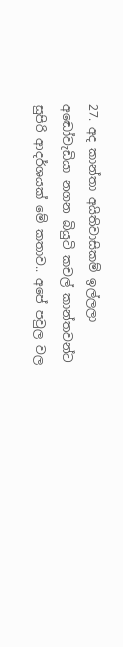27. අද කාන්තා අයිතිවාසිකම් ඉල්ලලා අඬෝවැඩියා නගන බියුටි කචල් කාන්තවන්ට සුපිරි ආදර්ශයක් මේ කතාව.. අපේ පවුල වල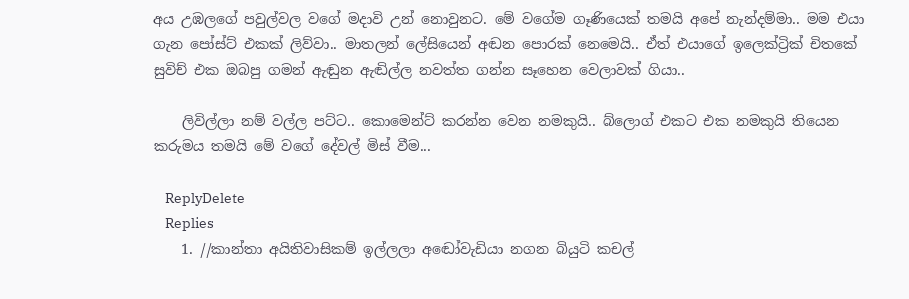අය උඹලගේ පවුල්වල වගේ මදාවි උන් නොවුනට. මේ වගේම ගෑණියෙක් තමයි අපේ නැන්දම්මා.. මම එයා ගැන පෝස්ට් එකක් ලිව්වා.. මාතලන් ලේසියෙන් අඬන පොරක් නෙමෙයි.. ඒත් එයාගේ ඉලෙක්ට්‍රික් චිතකේ සුවිච් එක ඔබපු ගමන් ඇඬුන ඇඬිල්ල නවත්ත ගන්න සෑහෙන වෙලාවක් ගියා..

    ලිවිල්ලා නම් වල්ල පට්ට.. කොමෙන්ට් කරන්න වෙන නමකුයි.. බ්ලොග් එකට එක නමකුයි තියෙන කරුමය තමයි මේ වගේ දේවල් මිස් වීම...

    ReplyDelete
    Replies
    1. //කාන්තා අයිතිවාසිකම් ඉල්ලලා අඬෝවැඩියා නගන බියුටි කචල්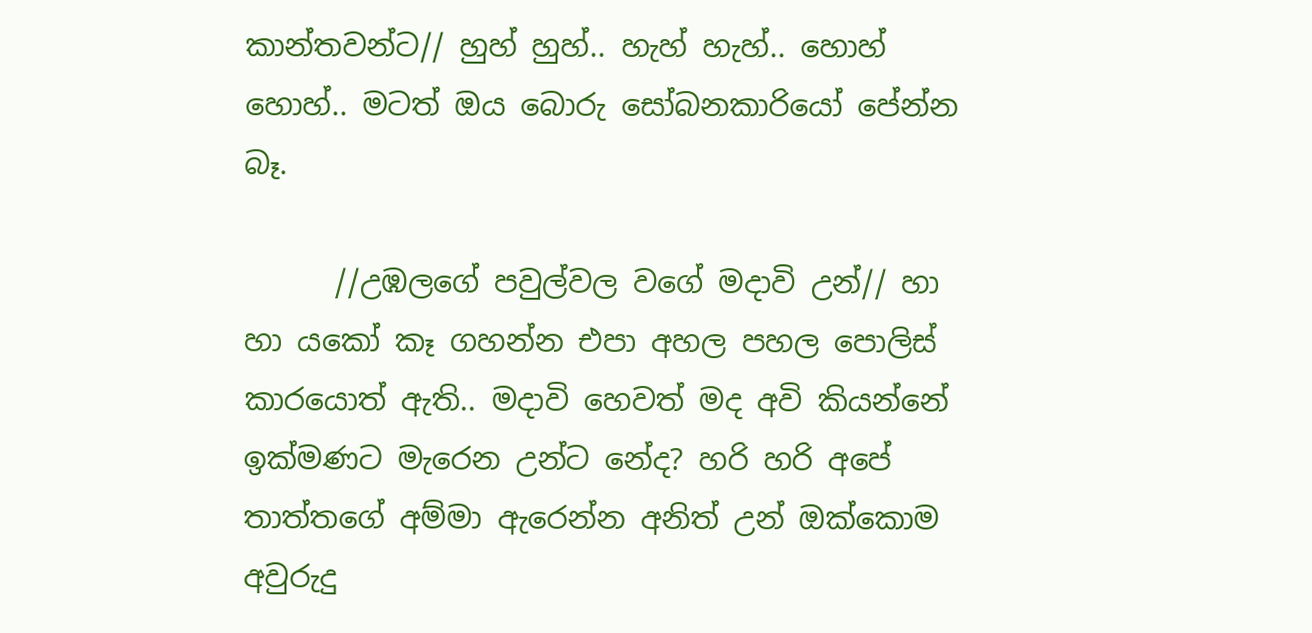කාන්තවන්ට// හුහ් හුහ්.. හැහ් හැහ්.. හොහ් හොහ්.. මටත් ඔය බොරු සෝබනකාරියෝ පේන්න බෑ.

      //උඹලගේ පවුල්වල වගේ මදාවි උන්// හා හා යකෝ කෑ ගහන්න එපා අහල පහල පොලිස් කාරයොත් ඇති.. මදාවි හෙවත් මද අවි කියන්නේ ඉක්මණට මැරෙන උන්ට නේද? හරි හරි අපේ තාත්තගේ අම්මා ඇරෙන්න අනිත් උන් ඔක්කොම අවුරුදු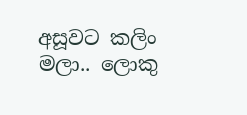අසූවට කලිං මලා.. ලොකු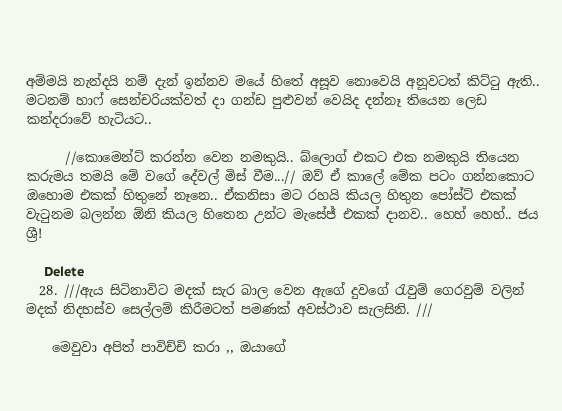අම්මයි නැන්දයි නම් දැන් ඉන්නව මයේ හිතේ අසූව නොවෙයි අනූවටත් කිට්ටු ඇති.. මටනම් හාෆ් සෙන්චරියක්වත් දා ගන්ඩ පුළුවන් වෙයිද දන්නෑ තියෙන ලෙඩ කන්දරාවේ හැටියට..

      //කොමෙන්ට් කරන්න වෙන නමකුයි.. බ්ලොග් එකට එක නමකුයි තියෙන කරුමය තමයි මේ වගේ දේවල් මිස් වීම...// ඔව් ඒ කාලේ මේක පටං ගන්නකොට ඔහොම එකක් හිතුනේ නෑනෙ.. ඒකනිසා මට රහයි කියල හිතුන පෝස්ට් එකක් වැටුනම බලන්න ඕනි කියල හිතෙන උන්ට මැසේජ් එකක් දානව.. හෙහ් හෙහ්.. ජය ශ්‍රී!

      Delete
  28. ///ඇය සිටිනාවිට මදක් සැර බාල වෙන ඇගේ දුවගේ රැවුම් ගෙරවුම් වලින් මදක් නිදහස්ව සෙල්ලම් කිරීමටත් පමණක් අවස්ථාව සැලසිනි. ///

    මෙවුවා අපිත් පාවිච්චි කරා ,, ඔයාගේ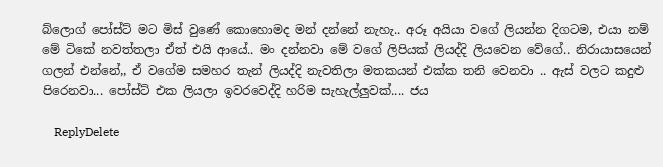බ්ලොග් පෝස්ට් මට මිස් වුණේ කොහොමද මන් දන්නේ නැහැ.. අරූ අයියා වගේ ලියන්න දිගටම, එයා නම් මේ ටිකේ නවත්තලා ඒත් එයි ආයේ.. මං දන්නවා මේ වගේ ලිපියක් ලියද්දි ලියවෙන වේගේ.. නිරායාසයෙන් ගලන් එන්නේ,, ඒ වගේම සමහර තැන් ලියද්දි නැවතිලා මතකයන් එක්ක තනි වෙනවා .. ඇස් වලට කදුළු පිරෙනවා... පෝස්ට් එක ලියලා ඉවරවෙද්දි හරිම සැහැල්ලුවක්.... ජය

    ReplyDelete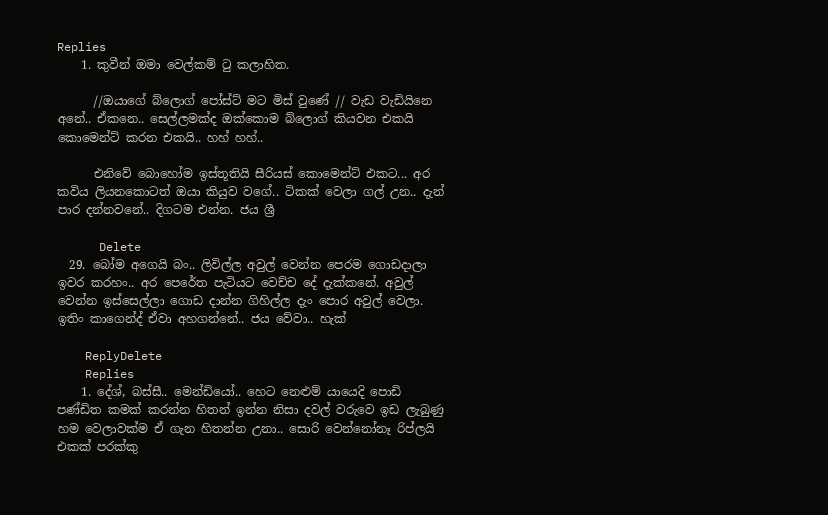Replies
    1. කුවීන් ඔමා වෙල්කම් ටු කලාහිත.

      //ඔයාගේ බ්ලොග් පෝස්ට් මට මිස් වුණේ // වැඩ වැඩියිනෙ අනේ.. ඒකනෙ.. සෙල්ලමක්ද ඔක්කොම බ්ලොග් කියවන එකයි කොමෙන්ට් කරන එකයි.. හහ් හහ්..

      එනිවේ බොහෝම ඉස්තූතියි සීරියස් කොමෙන්ට් එකට... අර කවිය ලියනකොටත් ඔයා කියුව වගේ.. ටිකක් වෙලා ගල් උන.. දැන් පාර දන්නවනේ.. දිගටම එන්න. ජය ශ්‍රී

      Delete
  29. බෝම අගෙයි බං.. ලිවිල්ල අවුල් වෙන්න පෙරම ගොඩදාලා ඉවර කරහං.. අර පෙරේත පැටියට වෙච්ච දේ දැක්කනේ. අවුල් වෙන්න ඉස්සෙල්ලා ගොඩ දාන්න ගිහිල්ල දැං පොර අවුල් වෙලා. ඉතිං කාගෙන්ද් ඒවා අහගන්නේ.. ජය වේවා.. හැක්

    ReplyDelete
    Replies
    1. දේශ්, බස්සී.. මෙන්ඩියෝ.. හෙට නෙළුම් යායෙදි පොඩි පණ්ඩිත කමක් කරන්න හිතන් ඉන්න නිසා දවල් වරුවෙ ඉඩ ලැබුණු හම වෙලාවක්ම ඒ ගැන හිතන්න උනා.. සොරි වෙන්නෝනෑ රිප්ලයි එකක් පරක්කු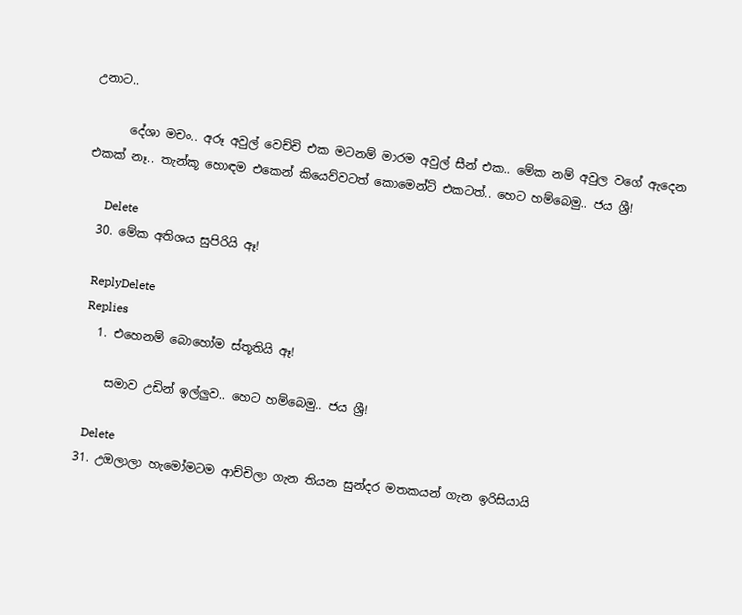උනාට..

      දේශා මචං.. අරූ අවුල් වෙච්චි එක මටනම් මාරම අවුල් සීන් එක.. මේක නම් අවුල වගේ ඇදෙන එකක් නෑ.. තැන්කූ හොඳම එකෙන් කියෙව්වටත් කොමෙන්ට් එකටත්.. හෙට හම්බෙමු.. ජය ශ්‍රී!

      Delete
  30. මේක අතිශය සුපිරියි ඈ!

    ReplyDelete
    Replies
    1. එහෙනම් බොහෝම ස්තූතියි ඈ!

      සමාව උඩින් ඉල්ලුව.. හෙට හම්බෙමු.. ජය ශ්‍රී!

      Delete
  31. උඔලාලා හැමෝමටම ආච්චිලා ගැන තියන සුන්දර මතකයන් ගැන ඉරිසියායි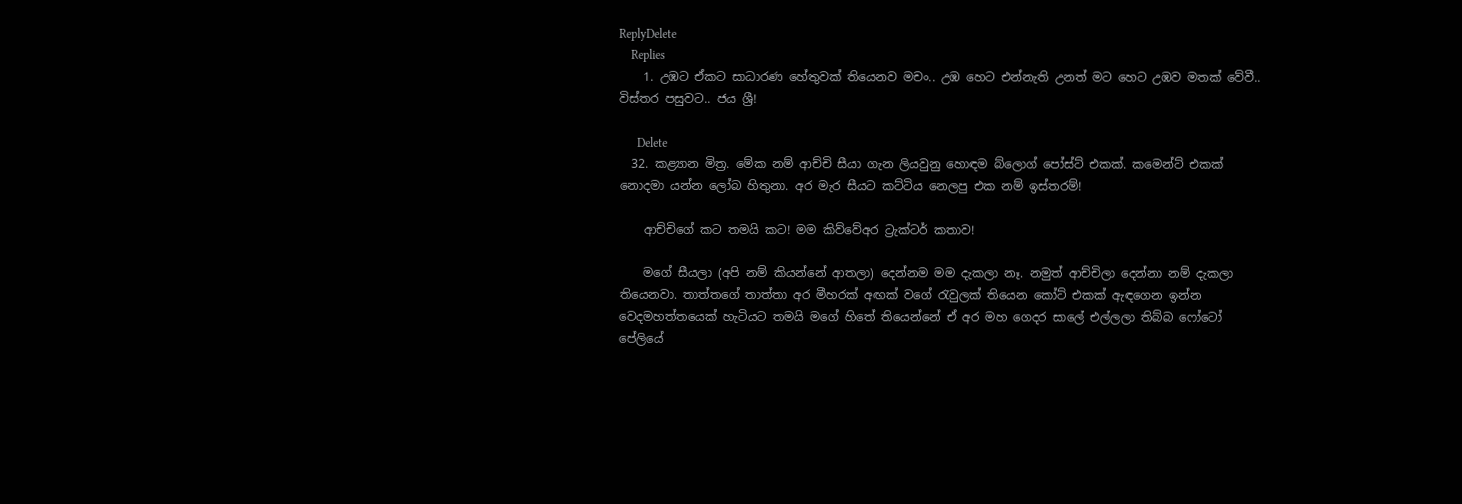ReplyDelete
    Replies
    1. උඹට ඒකට සාධාරණ හේතුවක් තියෙනව මචං.. උඹ හෙට එන්නැති උනත් මට හෙට උඹව මතක් වේවී.. විස්තර පසුවට.. ජය ශ්‍රී!

      Delete
  32. කළ්‍යාන මිත්‍ර. මේක නම් ආච්චි සීයා ගැන ලියවුනු හොඳම බ්ලොග් පෝස්ට් එකක්. කමෙන්ට් එකක් නොදමා යන්න ලෝබ හිතුනා. අර මැර සීයට කට්ටිය නෙලපු එක නම් ඉස්තරම්!

    ආච්චිගේ කට තමයි කට! මම කිව්වේඅර ට්‍රැක්ටර් කතාව!

    මගේ සීයලා (අපි නම් කියන්නේ ආතලා) දෙන්නම මම දැකලා නෑ. නමුත් ආච්චිලා දෙන්නා නම් දැකලා තියෙනවා. තාත්තගේ තාත්තා අර මීහරක් අඟක් වගේ ‍රැවුලක් තියෙන කෝට් එකක් ඇඳගෙන ඉන්න වෙදමහත්තයෙක් හැටියට තමයි මගේ හිතේ තියෙන්නේ ඒ අර මහ ගෙදර සාලේ එල්ලලා තිබ්බ ෆෝටෝ පේලියේ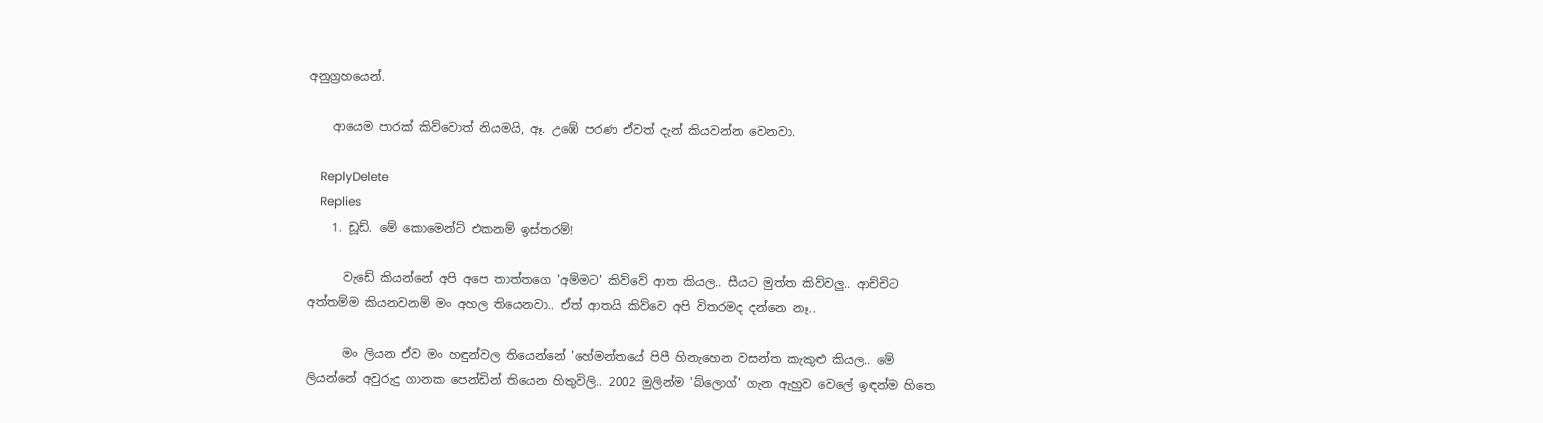අනුග්‍රහයෙන්.

    ආයෙම පාරක් කිව්වොත් නියමයි, ඈ. උඹේ පරණ ඒවත් දැන් කියවන්න වෙනවා.

    ReplyDelete
    Replies
    1. ඩූඩ්. මේ කොමෙන්ට් එකනම් ඉස්තරම්!

      වැඩේ කියන්නේ අපි අපෙ තාත්තගෙ 'අම්මට' කිව්වේ ආත කියල.. සීයට මුත්ත කිව්වලු.. ආච්චිට අත්තම්ම කියනවනම් මං අහල තියෙනවා.. ඒත් ආතයි කිව්වෙ අපි විතරමද දන්නෙ නෑ..

      මං ලියන ඒව මං හඳුන්වල තියෙන්නේ 'හේමන්තයේ පිපී හිනැහෙන වසන්ත කැකුළු කියල.. මේ ලියන්නේ අවුරුදු ගානක පෙන්ඩින් තියෙන හිතුවිලි.. 2002 මුලින්ම 'බ්ලොග්' ගැන ඇහුව වෙලේ ඉඳන්ම හිතෙ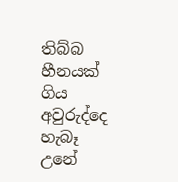තිබ්බ හීනයක් ගිය අවුරුද්දෙ හැබෑ උනේ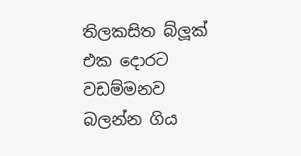තිලකසිත බ්ලූක් එක දොරට වඩම්මනව බලන්න ගිය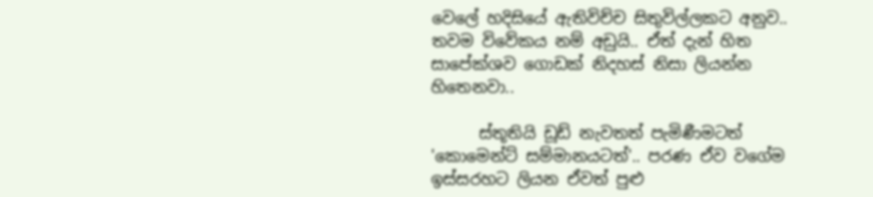වෙලේ හදිසියේ ඇතිවිච්ච සිතුවිල්ලකට අනුව.. තවම විවේකය නම් අඩුයි.. ඒත් දැන් හිත සාපේක්ශව ගොඩක් නිදහස් නිසා ලියන්න හිතෙනවා..

      ස්තූතියි ඩූඩ් නැවතත් පැමිණීමටත් 'කොමෙන්ට් සම්මානයටත්'.. පරණ ඒව වගේම ඉස්සරහට ලියන ඒවත් පුළු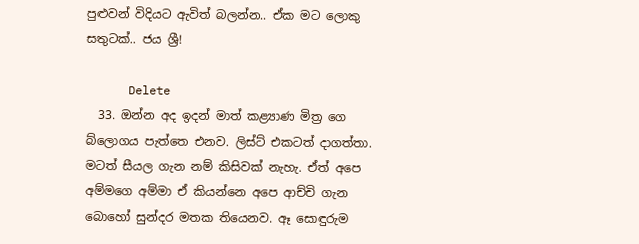පුළුවන් විදියට ඇවිත් බලන්න.. ඒක මට ලොකු සතුටක්.. ජය ශ්‍රී!

      Delete
  33. ඔන්න අද ඉදන් මාත් කළ්‍යාණ මිත්‍ර ගෙ බ්ලොගය පැත්තෙ එනව. ලිස්ට් එකටත් දාගත්තා. මටත් සීයල ගැන නම් කිසිවක් නැහැ. ඒත් අපෙ අම්මගෙ අම්මා ඒ කියන්නෙ අපෙ ආච්චි ගැන බොහෝ සුන්දර මතක තියෙනව. ඈ සොඳුරුම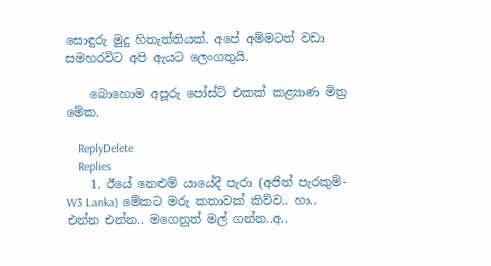සොඳුරු මුදු හිතැත්තියක්. අපේ අම්මටත් වඩා සමහරවිට අපි ඇයට ලෙංගතුයි.

    බොහොම අපූරු පෝස්ට් එකක් කළ්‍යාණ මිත්‍ර මේක.

    ReplyDelete
    Replies
    1. ඊයේ නෙළුම් යායේදී පැරා (අජිත් පැරකුම්- W3 Lanka) මේකට මරු කතාවක් කිව්ව.. හා.. එන්න එන්න.. මගෙනුත් මල් ගන්න..අ..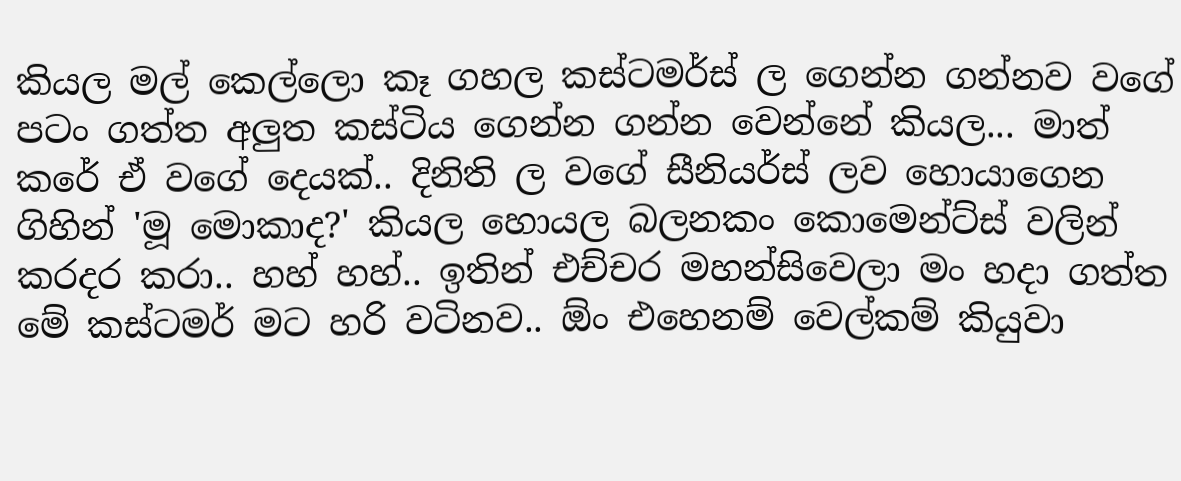කියල මල් කෙල්ලො කෑ ගහල කස්ටමර්ස් ල ගෙන්න ගන්නව වගේ පටං ගත්ත අලුත කස්ටිය ගෙන්න ගන්න වෙන්නේ කියල... මාත් කරේ ඒ වගේ දෙයක්.. දිනිති ල වගේ සීනියර්ස් ලව හොයාගෙන ගිහින් 'මූ මොකාද?' කියල හොයල බලනකං කොමෙන්ට්ස් වලින් කරදර කරා.. හහ් හහ්.. ඉතින් එච්චර මහන්සිවෙලා මං හදා ගත්ත මේ කස්ටමර් මට හරි වටිනව.. ඕං එහෙනම් වෙල්කම් කියුවා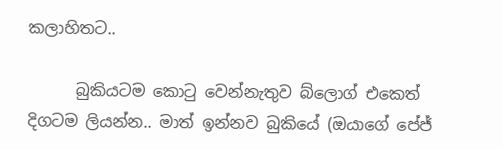කලාහිතට..

      බුකියටම කොටු වෙන්නැතුව බ්ලොග් එකෙත් දිගටම ලියන්න.. මාත් ඉන්නව බුකියේ (ඔයාගේ පේජ්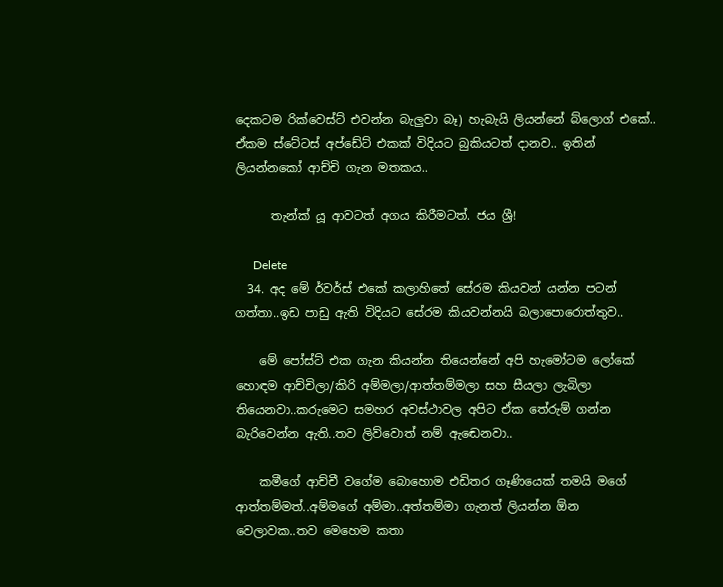දෙකටම රික්වෙස්ට් එවන්න බැලුවා බෑ) හැබැයි ලියන්නේ බ්ලොග් එකේ.. ඒකම ස්ටේටස් අප්ඩේට් එකක් විදියට බුකියටත් දානව.. ඉතින් ලියන්නකෝ ආච්චි ගැන මතකය..

      තැන්ක් යූ ආවටත් අගය කිරීමටත්. ජය ශ්‍රී!

      Delete
  34. අද මේ ර්වර්ස් එකේ කලාහිතේ සේරම කියවන් යන්න පටන් ගත්තා..ඉඩ පාඩු ඇති විදියට සේරම කියවන්නයි බලාපොරොත්තුව..

    මේ පෝස්ට් එක ගැන කියන්න තියෙන්නේ අපි හැමෝටම ලෝකේ හොඳම ආච්චිලා/කිරි අම්මලා/ආත්තම්මලා සහ සීයලා ලැබිලා තියෙනවා..කරුමෙට සමහර අවස්ථාවල අපිට ඒක තේරුම් ගන්න බැරිවෙන්න ඇති..තව ලිව්වොත් නම් ඇඬෙනවා..

    කමීගේ ආච්චී වගේම බොහොම එඩිතර ගෑණියෙක් තමයි මගේ ආත්තම්මත්..අම්මගේ අම්මා..අත්තම්මා ගැනත් ලියන්න ඕන වෙලාවක..තව මෙහෙම කතා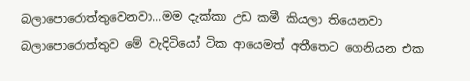බලාපොරොත්තුවෙනවා...මම දැක්කා උඩ කමී කියලා තියෙනවා බලාපොරොත්තුව මේ වැදිටියෝ ටික ආයෙමත් අතීතෙට ගෙනියන එක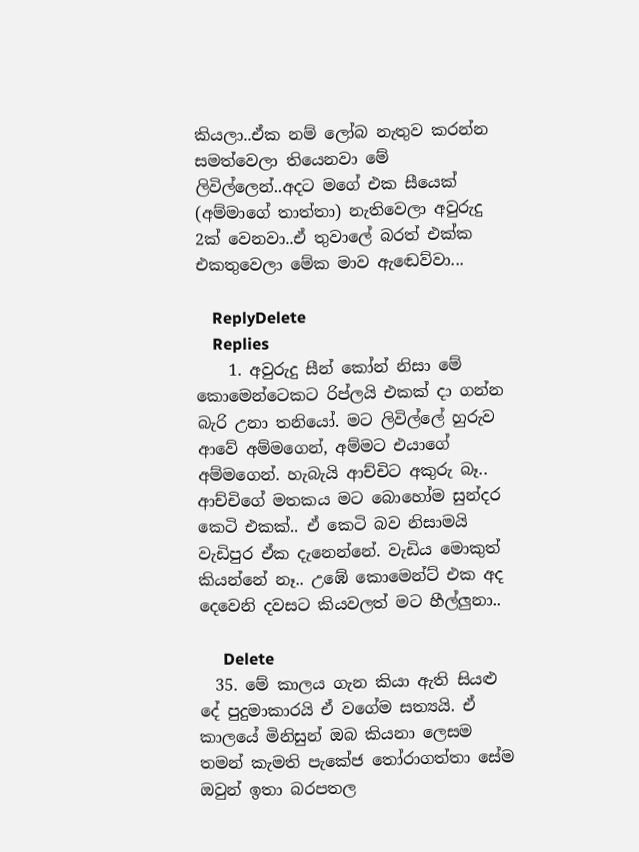කියලා..ඒක නම් ලෝබ නැතුව කරන්න සමත්වෙලා තියෙනවා මේ ලිවිල්ලෙන්..අදට මගේ එක සීයෙක් (අම්මාගේ තාත්තා) නැතිවෙලා අවුරුදු 2ක් වෙනවා..ඒ තුවාලේ බරත් එක්ක එකතුවෙලා මේක මාව ඇඬෙව්වා...

    ReplyDelete
    Replies
    1. අවුරුදු සීන් කෝන් නිසා මේ කොමෙන්ටෙකට රිප්ලයි එකක් දා ගන්න බැරි උනා තනියෝ. මට ලිවිල්ලේ හුරුව ආවේ අම්මගෙන්, අම්මට එයාගේ අම්මගෙන්. හැබැයි ආච්චිට අකුරු බෑ.. ආච්චිගේ මතකය මට බොහෝම සුන්දර කෙටි එකක්.. ඒ කෙටි බව නිසාමයි වැඩිපුර ඒක දැනෙන්නේ. වැඩිය මොකුත් කියන්නේ නෑ.. උඹේ කොමෙන්ට් එක අද දෙවෙනි දවසට කියවලත් මට හීල්ලුනා..

      Delete
  35. මේ කාලය ගැන කියා ඇති සියළු දේ පුදුමාකාරයි ඒ වගේම සත්‍යයි. ඒ කාලයේ මිනිසුන් ඔබ කියනා ලෙසම තමන් කැමති පැකේජ තෝරාගත්තා සේම ඔවුන් ඉතා බරපතල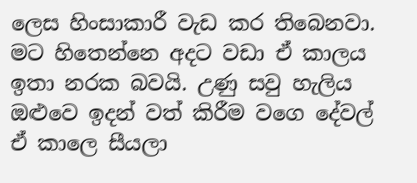ලෙස හිංසාකාරී වැඩ කර තිබෙනවා. මට හිතෙන්නෙ අදට වඩා ඒ කාලය ඉතා නරක බවයි. උණු සවු හැලිය ඔළුවෙ ඉදන් වත් කිරීම වගෙ දේවල් ඒ කාලෙ සීයලා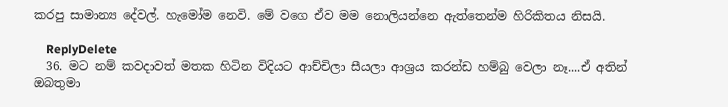කරපු සාමාන්‍ය දේවල්. හැමෝම නෙවි. මේ වගෙ ඒව මම නොලියන්නෙ ඇත්තෙන්ම හිරිකිතය නිසයි.

    ReplyDelete
  36. මට නම් කවදාවත් මතක හිටින විදියට ආච්චිලා සීයලා ආශ්‍රය කරන්ඩ හම්බු වෙලා නෑ....ඒ අතින් ඔබතුමා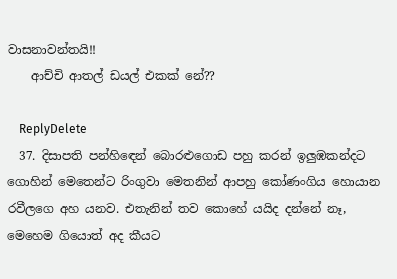වාසනාවන්තයි!!
    ආච්චි ආතල් ඩයල් එකක් නේ??

    ReplyDelete
  37. දිසාපති පන්හිඳෙන් බොරළුගොඩ පහු කරන් ඉලුඹකන්දට ගොහින් මෙතෙන්ට රිංගුවා මෙතනින් ආපහු කෝණංගිය හොයාන රවීලගෙ අහ යනව. එතැනින් තව කොහේ යයිද දන්නේ නෑ, මෙහෙම ගියොත් අද කීයට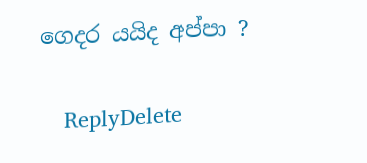ගෙදර යයිද අප්පා ?

    ReplyDelete